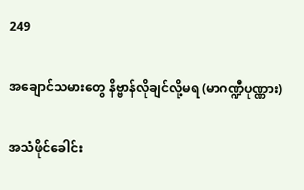249

အချောင်သမားတွေ နိဗ္ဗာန်လိုချင်လို့မရ (မာဂဏ္ဍီပုဏ္ဏား)

အသံဖိုင်ခေါင်း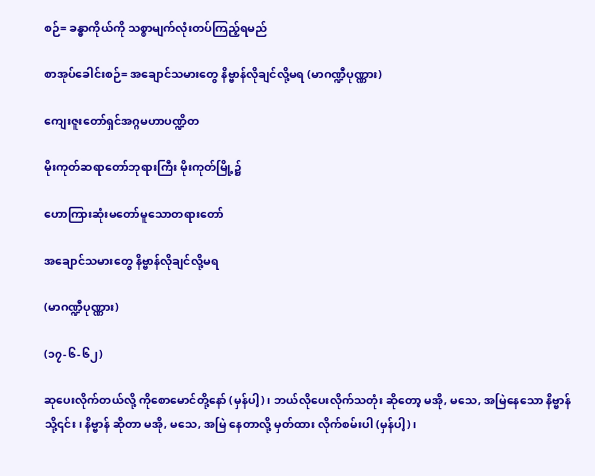စဉ်= ခန္ဓာကိုယ်ကို သစ္စာမျက်လုံးတပ်ကြည့်ရမည်

စာအုပ်ခေါင်းစဉ်= အချောင်သမားတွေ နိဗ္ဗာန်လိုချင်လို့မရ (မာဂဏ္ဍီပုဏ္ဏား)

ကျေးဇူးတော်ရှင်အဂ္ဂမဟာပဏ္ဍိတ

မိုးကုတ်ဆရာတော်ဘုရားကြီး မိုးကုတ်မြို့၌

ဟောကြားဆုံးမတော်မူသောတရားတော်

အချောင်သမားတွေ နိဗ္ဗာန်လိုချင်လို့မရ

(မာဂဏ္ဍီပုဏ္ဏား)

(၁၇-၆-၆၂)

ဆုပေးလိုက်တယ်လို့ ကိုစောမောင်တို့နော် (မှန်ပါ့)၊ ဘယ်လိုပေးလိုက်သတုံး ဆိုတော့ မအို, မသေ, အမြဲနေသော နိဗ္ဗာန်သို့၎င်း၊ နိဗ္ဗာန် ဆိုတာ မအို, မသေ, အမြဲ နေတာလို့ မှတ်ထား လိုက်စမ်းပါ (မှန်ပါ့)၊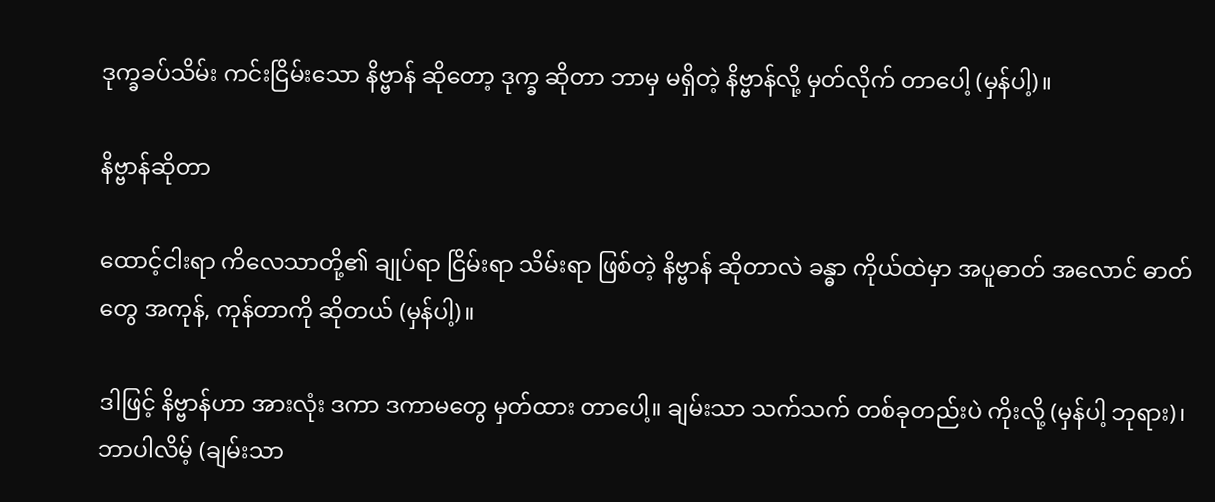ဒုက္ခခပ်သိမ်း ကင်းငြိမ်းသော နိဗ္ဗာန် ဆိုတော့ ဒုက္ခ ဆိုတာ ဘာမှ မရှိတဲ့ နိဗ္ဗာန်လို့ မှတ်လိုက် တာပေါ့ (မှန်ပါ့)။

နိဗ္ဗာန်ဆိုတာ

ထောင့်ငါးရာ ကိလေသာတို့၏ ချုပ်ရာ ငြိမ်းရာ သိမ်းရာ ဖြစ်တဲ့ နိဗ္ဗာန် ဆိုတာလဲ ခန္ဓာ ကိုယ်ထဲမှာ အပူဓာတ် အလောင် ဓာတ်တွေ အကုန်, ကုန်တာကို ဆိုတယ် (မှန်ပါ့)။

ဒါဖြင့် နိဗ္ဗာန်ဟာ အားလုံး ဒကာ ဒကာမတွေ မှတ်ထား တာပေါ့။ ချမ်းသာ သက်သက် တစ်ခုတည်းပဲ ကိုးလို့ (မှန်ပါ့ ဘုရား)၊ ဘာပါလိမ့် (ချမ်းသာ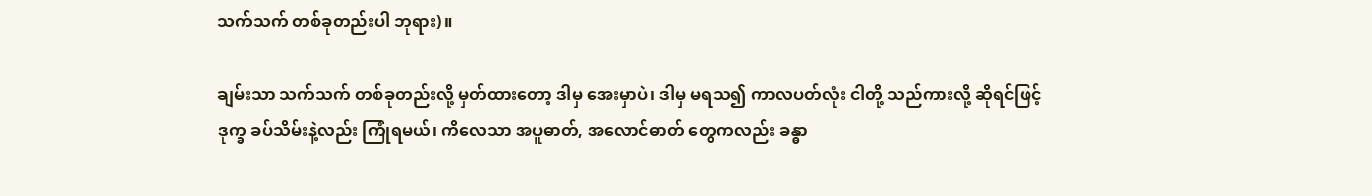သက်သက် တစ်ခုတည်းပါ ဘုရား)။

ချမ်းသာ သက်သက် တစ်ခုတည်းလို့ မှတ်ထားတော့ ဒါမှ အေးမှာပဲ၊ ဒါမှ မရသ၍ ကာလပတ်လုံး ငါတို့ သည်ကားလို့ ဆိုရင်ဖြင့် ဒုက္ခ ခပ်သိမ်းနဲ့လည်း ကြုံရမယ်၊ ကိလေသာ အပူဓာတ်, အလောင်ဓာတ် တွေကလည်း ခန္ဓာ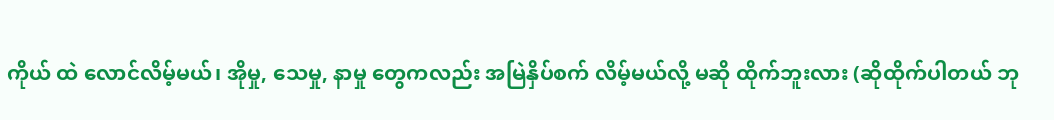ကိုယ် ထဲ လောင်လိမ့်မယ်၊ အိုမှု, သေမှု, နာမှု တွေကလည်း အမြဲနှိပ်စက် လိမ့်မယ်လို့ မဆို ထိုက်ဘူးလား (ဆိုထိုက်ပါတယ် ဘု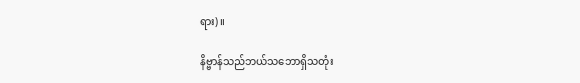ရား)။

နိဗ္ဗာန်သည်ဘယ်သဘောရှိသတုံး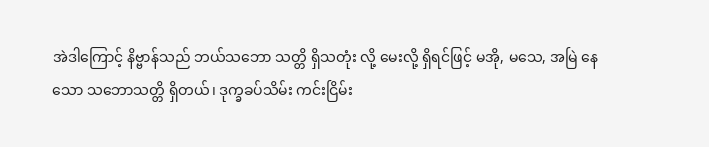အဲဒါကြောင့် နိဗ္ဗာန်သည် ဘယ်သဘော သတ္တိ ရှိသတုံး လို့ မေးလို့ ရှိရင်ဖြင့် မအို, မသေ, အမြဲ နေသော သဘောသတ္တိ ရှိတယ်၊ ဒုက္ခခပ်သိမ်း ကင်းငြိမ်း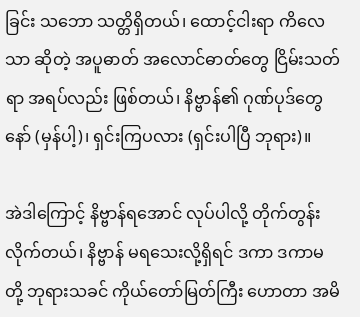ခြင်း သဘော သတ္တိရှိတယ်၊ ထောင့်ငါးရာ ကိလေသာ ဆိုတဲ့ အပူဓာတ် အလောင်ဓာတ်တွေ ငြိမ်းသတ်ရာ အရပ်လည်း ဖြစ်တယ်၊ နိဗ္ဗာန်၏ ဂုဏ်ပုဒ်တွေနော် (မှန်ပါ့)၊ ရှင်းကြပလား (ရှင်းပါပြီ ဘုရား)။

အဲဒါကြောင့် နိဗ္ဗာန်ရအောင် လုပ်ပါလို့ တိုက်တွန်းလိုက်တယ်၊ နိဗ္ဗာန် မရသေးလို့ရှိရင် ဒကာ ဒကာမတို့ ဘုရားသခင် ကိုယ်တော်မြတ်ကြီး ဟောတာ အမိ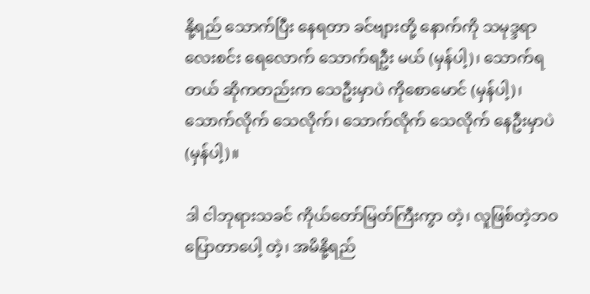နို့ရည် သောက်ပြီး နေရတာ ခင်ဗျားတို့ နောက်ကို သမုဒ္ဒရာ လေးစင်း ရေလောက် သောက်ရဦး မယ် (မှန်ပါ့)၊ သောက်ရတယ် ဆိုကတည်းက သေဦးမှာပဲ ကိုစောမောင် (မှန်ပါ့)၊ သောက်လိုက် သေလိုက်၊ သောက်လိုက် သေလိုက် နေဦးမှာပဲ (မှန်ပါ့)။

ဒါ ငါဘုရားသခင် ကိုယ်တော်မြတ်ကြီးကွာ တဲ့၊ လူဖြစ်တဲ့ဘဝ ပြောတာပေါ့ တဲ့၊ အမိနို့ရည်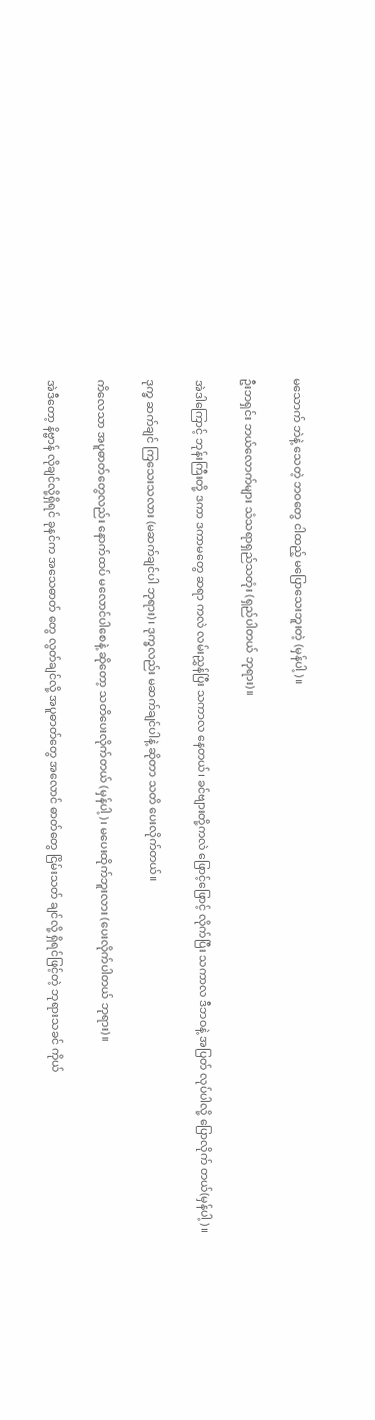မသောက် ဘဲနဲ့ သေတဲ့ ဘဝတွေ ငါထည့် မပြောသေးဘူးတဲ့ (မှန်ပါ့)။

ဦးဘရှင်း ဘယ်လောက်များ သံသရာရှည်သတုံး (ရှည်ပါတယ် ဘုရား)။

အဲဒါကြောင့် ဘုန်းကြီးတို့ ဒကာ ဒကာမတွေ ဆရာ ကလဲ လမ်းညွှန်ပြီး သကာလ နေတယ်၊ ခင်ဗျားတို့ကလဲ ဖြောင့်ဖြောင့် လိုက်ပြီး သကာလ ဒီဘဝနဲ့ အပြတ် လုပ်ပါလို့ ပြောလိုက် တယ်(မှန်ပါ့)။

ဒုက္ခ ဆက်ချင် ကြသေးသလား (မဆက်ချင်ပါ ဘုရား)၊ ဒုက္ခလည်း မဆက်ချင်ပါနဲ့ ဆိုတာ သတိ ပေးလိုက်တယ်။

ကိလေသာ အပူဓာတ်တွေလည်း နောက်ထပ် မလောင်ပါစေနဲ့ ဆိုတော့ သတိပေးလိုက်တယ် (မှန်ပါ့)၊ မပေးထိုက်ဘူးလား (ပေးလိုက်ပါတယ် ဘုရား)။

အဲဒီတော့ နိဗ္ဗာန် လိုချင်လို့ရှိရင် ခုနင်က အသေဓာတ် တွေ လွတ်ချင်လို့ အပူဓာတ်တွေ အလောင် ဓာတ်တွေ ငြိမ်းသတ် ချင်လို့ ရှိရင်ဖြင့်တဲ့ ဘုရားသခင် ကိုယ်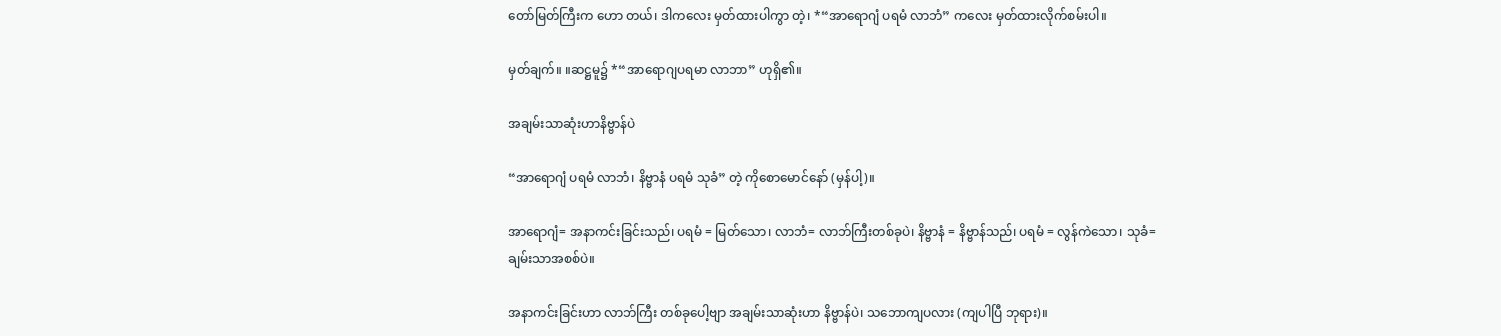တော်မြတ်ကြီးက ဟော တယ်၊ ဒါကလေး မှတ်ထားပါကွာ တဲ့၊ *“အာရောဂျံ ပရမံ လာဘံ” ကလေး မှတ်ထားလိုက်စမ်းပါ။

မှတ်ချက်။ ။ဆဋ္ဌမူ၌ *“အာရောဂျပရမာ လာဘာ” ဟုရှိ၏။

အချမ်းသာဆုံးဟာနိဗ္ဗာန်ပဲ

“အာရောဂျံ ပရမံ လာဘံ၊ နိဗ္ဗာနံ ပရမံ သုခံ” တဲ့ ကိုစောမောင်နော် (မှန်ပါ့)။

အာရောဂျံ= အနာကင်းခြင်းသည်၊ ပရမံ = မြတ်သော၊ လာဘံ= လာဘ်ကြီးတစ်ခုပဲ၊ နိဗ္ဗာနံ = နိဗ္ဗာန်သည်၊ ပရမံ = လွန်ကဲသော၊ သုခံ= ချမ်းသာအစစ်ပဲ။

အနာကင်းခြင်းဟာ လာဘ်ကြီး တစ်ခုပေါ့ဗျာ အချမ်းသာဆုံးဟာ နိဗ္ဗာန်ပဲ၊ သဘောကျပလား (ကျပါပြီ ဘုရား)။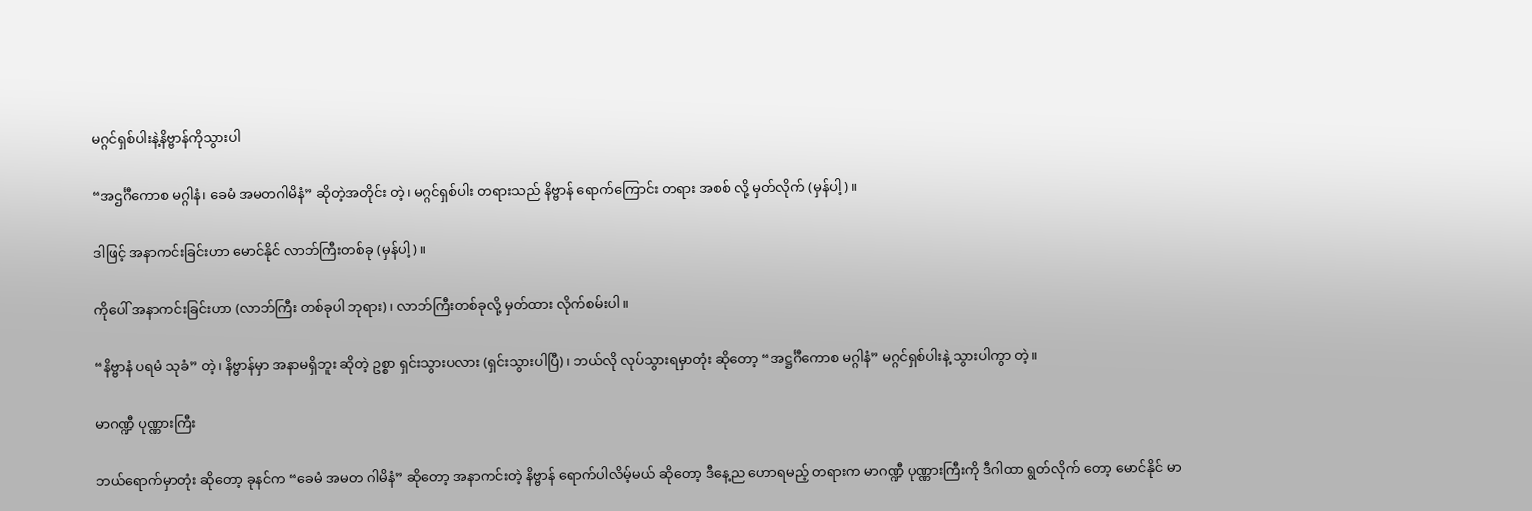မဂ္ဂင်ရှစ်ပါးနဲ့နိဗ္ဗာန်ကိုသွားပါ

“အဌင်္ဂီကောစ မဂ္ဂါနံ၊ ခေမံ အမတဂါမိနံ” ဆိုတဲ့အတိုင်း တဲ့၊ မဂ္ဂင်ရှစ်ပါး တရားသည် နိဗ္ဗာန် ရောက်ကြောင်း တရား အစစ် လို့ မှတ်လိုက် (မှန်ပါ့)။

ဒါဖြင့် အနာကင်းခြင်းဟာ မောင်နိုင် လာဘ်ကြီးတစ်ခု (မှန်ပါ့)။

ကိုပေါ် အနာကင်းခြင်းဟာ (လာဘ်ကြီး တစ်ခုပါ ဘုရား)၊ လာဘ်ကြီးတစ်ခုလို့ မှတ်ထား လိုက်စမ်းပါ။

“နိဗ္ဗာနံ ပရမံ သုခံ” တဲ့၊ နိဗ္ဗာန်မှာ အနာမရှိဘူး ဆိုတဲ့ ဥစ္စာ ရှင်းသွားပလား (ရှင်းသွားပါပြီ)၊ ဘယ်လို လုပ်သွားရမှာတုံး ဆိုတော့ “အဋ္ဌင်္ဂီကောစ မဂ္ဂါနံ” မဂ္ဂင်ရှစ်ပါးနဲ့ သွားပါကွာ တဲ့။

မာဂဏ္ဍီ ပုဏ္ဏားကြီး

ဘယ်ရောက်မှာတုံး ဆိုတော့ ခုနင်က “ခေမံ အမတ ဂါမိနံ” ဆိုတော့ အနာကင်းတဲ့ နိဗ္ဗာန် ရောက်ပါလိမ့်မယ် ဆိုတော့ ဒီနေ့ည ဟောရမည့် တရားက မာဂဏ္ဍီ ပုဏ္ဏားကြီးကို ဒီဂါထာ ရွတ်လိုက် တော့ မောင်နိုင် မာ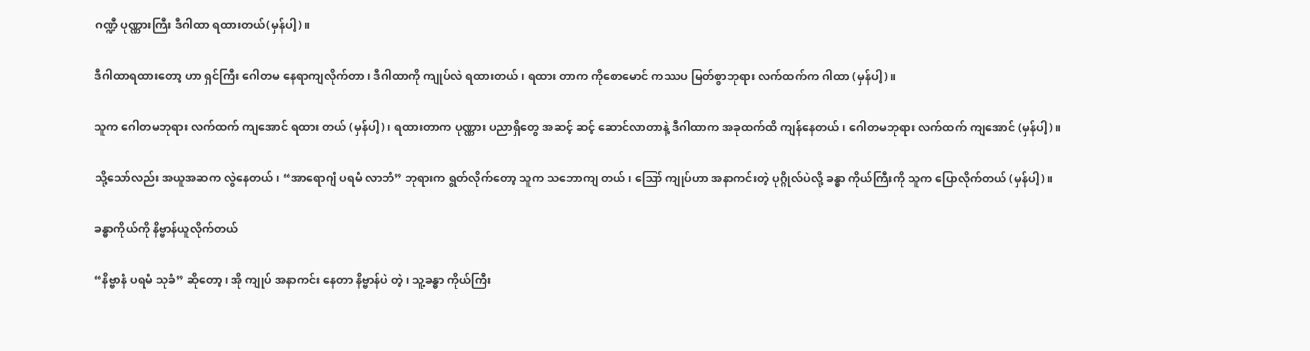ဂဏ္ဍီ ပုဏ္ဏားကြီး ဒီဂါထာ ရထားတယ်(မှန်ပါ့)။

ဒီဂါထာရထားတော့ ဟာ ရှင်ကြီး ဂေါတမ နေရာကျလိုက်တာ၊ ဒီဂါထာကို ကျုပ်လဲ ရထားတယ်၊ ရထား တာက ကိုစောမောင် ကဿပ မြတ်စွာဘုရား လက်ထက်က ဂါထာ (မှန်ပါ့)။

သူက ဂေါတမဘုရား လက်ထက် ကျအောင် ရထား တယ် (မှန်ပါ့)၊ ရထားတာက ပုဏ္ဏား ပညာရှိတွေ အဆင့် ဆင့် ဆောင်လာတာနဲ့ ဒီဂါထာက အခုထက်ထိ ကျန်နေတယ်၊ ဂေါတမဘုရား လက်ထက် ကျအောင် (မှန်ပါ့)။

သို့သော်လည်း အယူအဆက လွဲနေတယ်၊ “အာရောဂျံ ပရမံ လာဘံ” ဘုရားက ရွတ်လိုက်တော့ သူက သဘောကျ တယ်၊ ဪ ကျုပ်ဟာ အနာကင်းတဲ့ ပုဂ္ဂိုလ်ပဲလို့ ခန္ဓာ ကိုယ်ကြီးကို သူက ပြောလိုက်တယ် (မှန်ပါ့)။

ခန္ဓာကိုယ်ကို နိဗ္ဗာန်ယူလိုက်တယ်

“နိဗ္ဗာနံ ပရမံ သုခံ” ဆိုတော့၊ အို ကျုပ် အနာကင်း နေတာ နိဗ္ဗာန်ပဲ တဲ့၊ သူ့ခန္ဓာ ကိုယ်ကြီး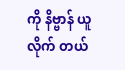ကို နိဗ္ဗာန် ယူလိုက် တယ်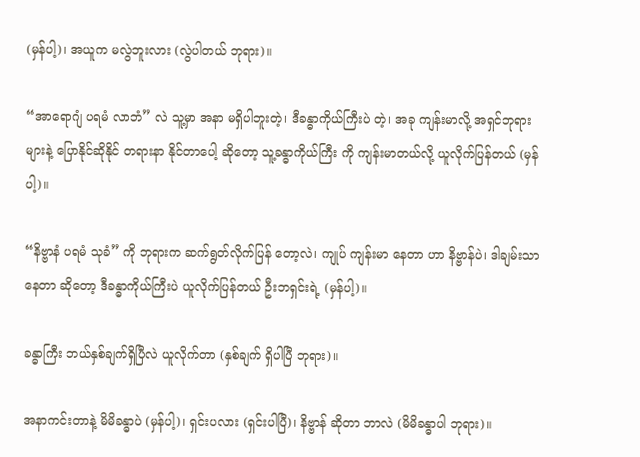(မှန်ပါ့)၊ အယူက မလွဲဘူးလား (လွဲပါတယ် ဘုရား)။

“အာရောဂျံ ပရမံ လာဘံ” လဲ သူ့မှာ အနာ မရှိပါဘူးတဲ့၊ ဒီခန္ဓာကိုယ်ကြီးပဲ တဲ့၊ အခု ကျန်းမာလို့ အရှင်ဘုရား များနဲ့ ပြောနိုင်ဆိုနိုင် တရားနာ နိုင်တာပေါ့ ဆိုတော့ သူ့ခန္ဓာကိုယ်ကြီး ကို ကျန်းမာတယ်လို့ ယူလိုက်ပြန်တယ် (မှန်ပါ့)။

“နိဗ္ဗာနံ ပရမံ သုခံ” ကို ဘုရားက ဆက်ရွတ်လိုက်ပြန် တော့လဲ၊ ကျုပ် ကျန်းမာ နေတာ ဟာ နိဗ္ဗာန်ပဲ၊ ဒါချမ်းသာ နေတာ ဆိုတော့ ဒီခန္ဓာကိုယ်ကြီးပဲ ယူလိုက်ပြန်တယ် ဦးဘရှင်းရဲ့ (မှန်ပါ့)။

ခန္ဓာကြီး ဘယ်နှစ်ချက်ရှိပြီလဲ ယူလိုက်တာ (နှစ်ချက် ရှိပါပြီ ဘုရား)။

အနာကင်းတာနဲ့ မိမိခန္ဓာပဲ (မှန်ပါ့)၊ ရှင်းပလား (ရှင်းပါပြီ)၊ နိဗ္ဗာန် ဆိုတာ ဘာလဲ (မိမိခန္ဓာပါ ဘုရား)။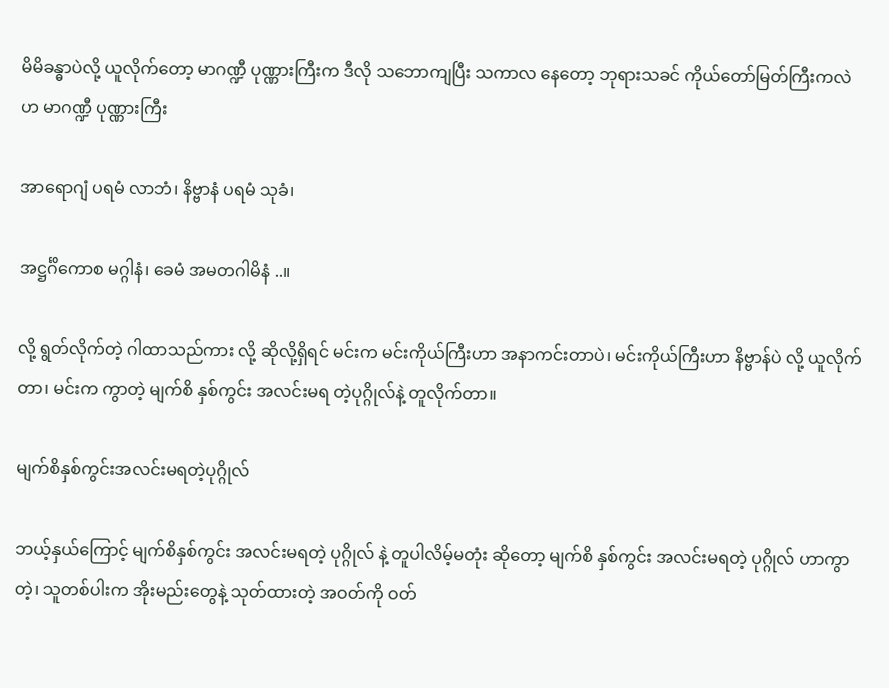မိမိခန္ဓာပဲလို့ ယူလိုက်တော့ မာဂဏ္ဍီ ပုဏ္ဏားကြီးက ဒီလို သဘောကျပြီး သကာလ နေတော့ ဘုရားသခင် ကိုယ်တော်မြတ်ကြီးကလဲ ဟ မာဂဏ္ဍီ ပုဏ္ဏားကြီး

အာရောဂျံ ပရမံ လာဘံ၊ နိဗ္ဗာနံ ပရမံ သုခံ၊

အဋ္ဌင်္ဂိကောစ မဂ္ဂါနံ၊ ခေမံ အမတဂါမိနံ ..။

လို့ ရွတ်လိုက်တဲ့ ဂါထာသည်ကား လို့ ဆိုလို့ရှိရင် မင်းက မင်းကိုယ်ကြီးဟာ အနာကင်းတာပဲ၊ မင်းကိုယ်ကြီးဟာ နိဗ္ဗာန်ပဲ လို့ ယူလိုက်တာ၊ မင်းက ကွာတဲ့ မျက်စိ နှစ်ကွင်း အလင်းမရ တဲ့ပုဂ္ဂိုလ်နဲ့ တူလိုက်တာ။

မျက်စိနှစ်ကွင်းအလင်းမရတဲ့ပုဂ္ဂိုလ်

ဘယ့်နှယ်ကြောင့် မျက်စိနှစ်ကွင်း အလင်းမရတဲ့ ပုဂ္ဂိုလ် နဲ့ တူပါလိမ့်မတုံး ဆိုတော့ မျက်စိ နှစ်ကွင်း အလင်းမရတဲ့ ပုဂ္ဂိုလ် ဟာကွာ တဲ့၊ သူတစ်ပါးက အိုးမည်းတွေနဲ့ သုတ်ထားတဲ့ အဝတ်ကို ဝတ်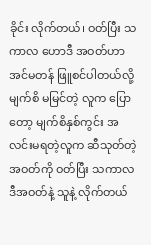ခိုင်း လိုက်တယ်၊ ဝတ်ပြီး သကာလ ဟောဒီ အဝတ်ဟာ အင်မတန် ဖြူစင်ပါတယ်လို့ မျက်စိ မမြင်တဲ့ လူက ပြောတော့ မျက်စိနှစ်ကွင်း အလင်းမရတဲ့လူက ဆီသုတ်တဲ့ အဝတ်ကို ဝတ်ပြီး သကာလ ဒီအဝတ်နဲ့ သူနဲ့ လိုက်တယ်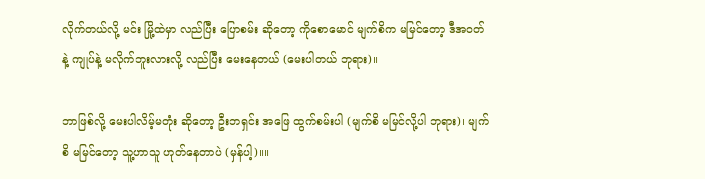လိုက်တယ်လို့ မင်း မြို့ထဲမှာ လည်ပြီး ပြောစမ်း ဆိုတော့ ကိုစောမောင် မျက်စိက မမြင်တော့ ဒီအဝတ်နဲ့ ကျုပ်နဲ့ မလိုက်ဘူးလားလို့ လည်ပြီး မေးနေတယ် (မေးပါတယ် ဘုရား)။

ဘာဖြစ်လို့ မေးပါလိမ့်မတုံး ဆိုတော့ ဦးဘရှင်း အဖြေ ထွက်စမ်းပါ (မျက်စိ မမြင်လို့ပါ ဘုရား)၊ မျက်စိ မမြင်တော့ သူ့ဟာသူ ဟုတ်နေတာပဲ (မှန်ပါ့)။။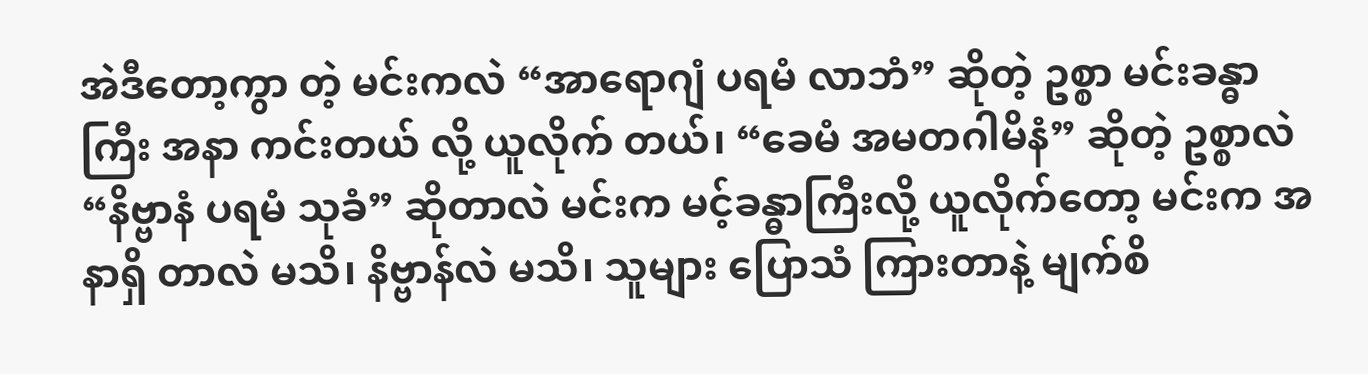အဲဒီတော့ကွာ တဲ့ မင်းကလဲ “အာရောဂျံ ပရမံ လာဘံ” ဆိုတဲ့ ဥစ္စာ မင်းခန္ဓာကြီး အနာ ကင်းတယ် လို့ ယူလိုက် တယ်၊ “ခေမံ အမတဂါမိနံ” ဆိုတဲ့ ဥစ္စာလဲ “နိဗ္ဗာနံ ပရမံ သုခံ” ဆိုတာလဲ မင်းက မင့်ခန္ဓာကြီးလို့ ယူလိုက်တော့ မင်းက အနာရှိ တာလဲ မသိ၊ နိဗ္ဗာန်လဲ မသိ၊ သူများ ပြောသံ ကြားတာနဲ့ မျက်စိ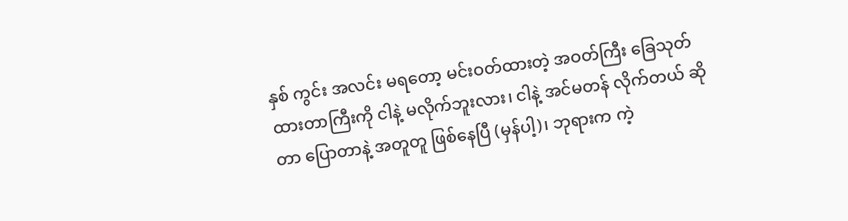နှစ် ကွင်း အလင်း မရတော့ မင်းဝတ်ထားတဲ့ အဝတ်ကြီး ခြေသုတ် ထားတာကြီးကို ငါနဲ့ မလိုက်ဘူးလား၊ ငါနဲ့ အင်မတန် လိုက်တယ် ဆိုတာ ပြောတာနဲ့ အတူတူ ဖြစ်နေပြီ (မှန်ပါ့)၊ ဘုရားက ကဲ့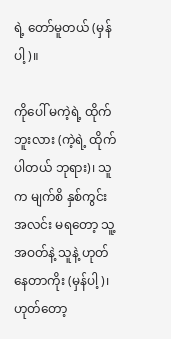ရဲ့ တော်မူတယ် (မှန်ပါ့)။

ကိုပေါ် မကဲ့ရဲ့ ထိုက်ဘူးလား (ကဲ့ရဲ့ ထိုက်ပါတယ် ဘုရား)၊ သူက မျက်စိ နှစ်ကွင်း အလင်း မရတော့ သူ့အဝတ်နဲ့ သူနဲ့ ဟုတ်နေတာကိုး (မှန်ပါ့)၊ ဟုတ်တော့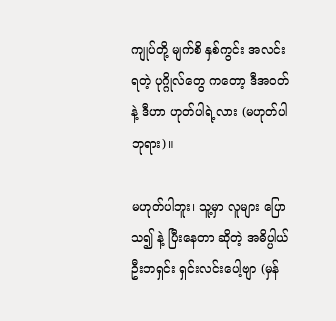ကျုပ်တို့ မျက်စိ နှစ်ကွင်း အလင်းရတဲ့ ပုဂ္ဂိုလ်တွေ ကတော့ ဒီအဝတ်နဲ့ ဒီဟာ ဟုတ်ပါရဲ့လား (မဟုတ်ပါ ဘုရား)။

မဟုတ်ပါဘူး၊ သူ့မှာ လူများ ပြောသ၍ နဲ့ ပြီးနေတာ ဆိုတဲ့ အဓိပ္ပါယ် ဦးဘရှင်း ရှင်းလင်းပေါ့ဗျာ (မှန်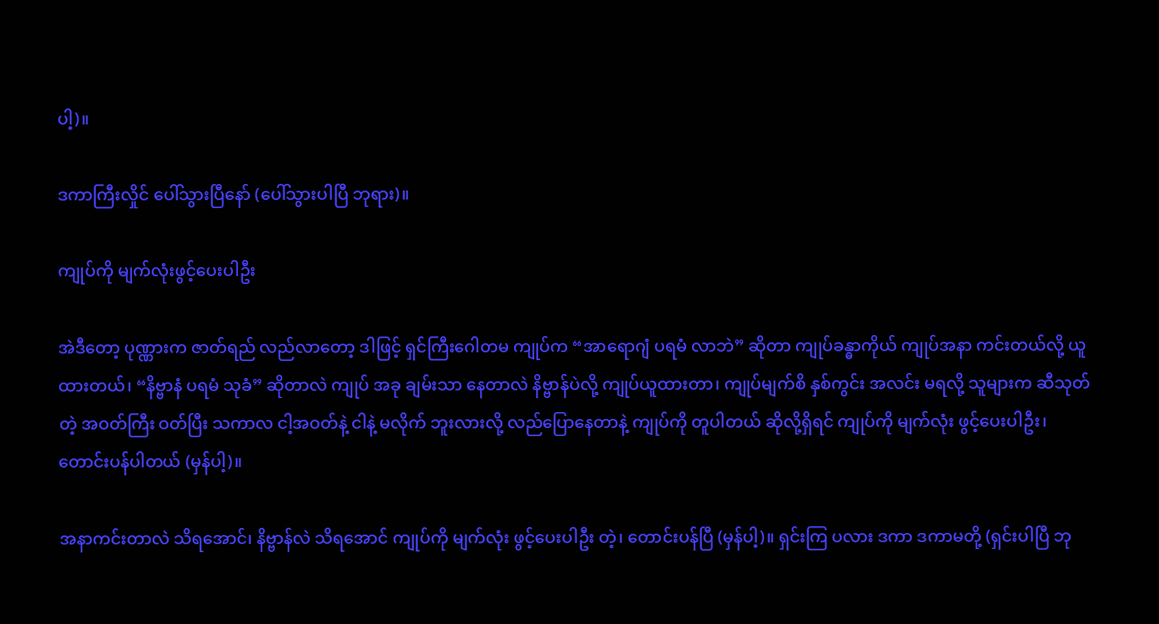ပါ့)။

ဒကာကြီးလှိုင် ပေါ်သွားပြီနော် (ပေါ်သွားပါပြီ ဘုရား)။

ကျုပ်ကို မျက်လုံးဖွင့်ပေးပါဦး

အဲဒီတော့ ပုဏ္ဏားက ဇာတ်ရည် လည်လာတော့ ဒါဖြင့် ရှင်ကြီးဂေါတမ ကျုပ်က “အာရောဂျံ ပရမံ လာဘဲ” ဆိုတာ ကျုပ်ခန္ဓာကိုယ် ကျုပ်အနာ ကင်းတယ်လို့ ယူထားတယ်၊ “နိဗ္ဗာနံ ပရမံ သုခံ” ဆိုတာလဲ ကျုပ် အခု ချမ်းသာ နေတာလဲ နိဗ္ဗာန်ပဲလို့ ကျုပ်ယူထားတာ၊ ကျုပ်မျက်စိ နှစ်ကွင်း အလင်း မရလို့ သူများက ဆီသုတ်တဲ့ အဝတ်ကြီး ဝတ်ပြီး သကာလ ငါ့အဝတ်နဲ့ ငါနဲ့ မလိုက် ဘူးလားလို့ လည်ပြောနေတာနဲ့ ကျုပ်ကို တူပါတယ် ဆိုလို့ရှိရင် ကျုပ်ကို မျက်လုံး ဖွင့်ပေးပါဦး၊ တောင်းပန်ပါတယ် (မှန်ပါ့)။

အနာကင်းတာလဲ သိရအောင်၊ နိဗ္ဗာန်လဲ သိရအောင် ကျုပ်ကို မျက်လုံး ဖွင့်ပေးပါဦး တဲ့၊ တောင်းပန်ပြီ (မှန်ပါ့)။ ရှင်းကြ ပလား ဒကာ ဒကာမတို့ (ရှင်းပါပြီ ဘု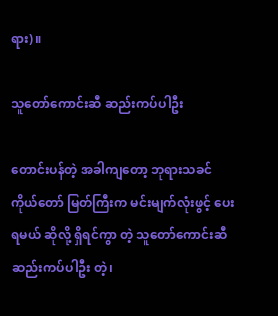ရား)။

သူတော်ကောင်းဆီ ဆည်းကပ်ပါဦး

တောင်းပန်တဲ့ အခါကျတော့ ဘုရားသခင် ကိုယ်တော် မြတ်ကြီးက မင်းမျက်လုံးဖွင့် ပေးရမယ် ဆိုလို့ ရှိရင်ကွာ တဲ့ သူတော်ကောင်းဆီ ဆည်းကပ်ပါဦး တဲ့၊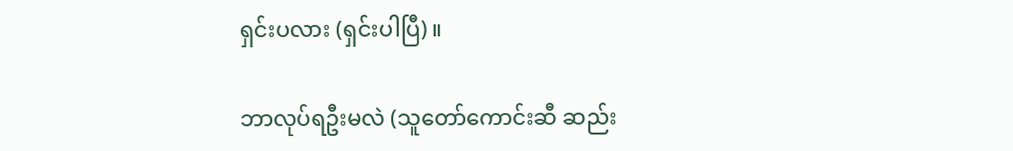ရှင်းပလား (ရှင်းပါပြီ)။

ဘာလုပ်ရဦးမလဲ (သူတော်ကောင်းဆီ ဆည်း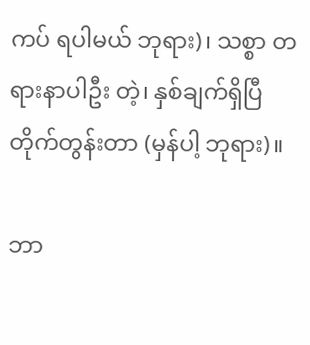ကပ် ရပါမယ် ဘုရား)၊ သစ္စာ တရားနာပါဦး တဲ့၊ နှစ်ချက်ရှိပြီ တိုက်တွန်းတာ (မှန်ပါ့ ဘုရား)။

ဘာ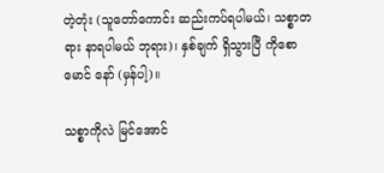တဲ့တုံး (သူတော်ကောင်း ဆည်းကပ်ရပါမယ်၊ သစ္စာတရား နာရပါမယ် ဘုရား)၊ နှစ်ချက် ရှိသွားပြီ ကိုစောမောင် နော် (မှန်ပါ့)။

သစ္စာကိုလဲ မြင်အောင်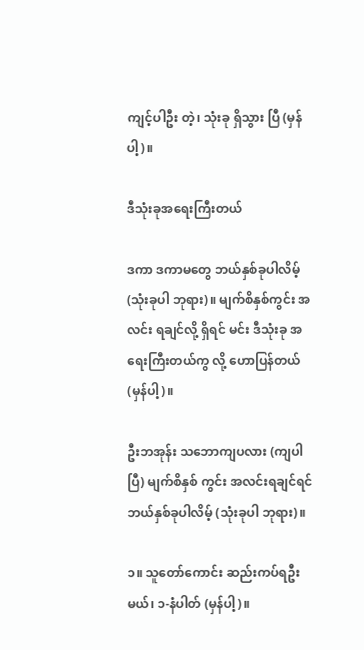ကျင့်ပါဦး တဲ့၊ သုံးခု ရှိသွား ပြီ (မှန်ပါ့)။

ဒီသုံးခုအရေးကြီးတယ်

ဒကာ ဒကာမတွေ ဘယ်နှစ်ခုပါလိမ့် (သုံးခုပါ ဘုရား)။ မျက်စိနှစ်ကွင်း အလင်း ရချင်လို့ ရှိရင် မင်း ဒီသုံးခု အရေးကြီးတယ်ကွ လို့ ဟောပြန်တယ် (မှန်ပါ့)။

ဦးဘအုန်း သဘောကျပလား (ကျပါပြီ) မျက်စိနှစ် ကွင်း အလင်းရချင်ရင် ဘယ်နှစ်ခုပါလိမ့် (သုံးခုပါ ဘုရား)။

၁။ သူတော်ကောင်း ဆည်းကပ်ရဦးမယ်၊ ၁-နံပါတ် (မှန်ပါ့)။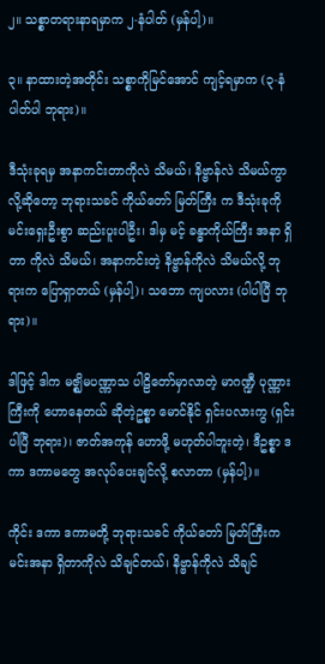၂။ သစ္စာတရားနာရမှာက ၂-နံပါတ် (မှန်ပါ့)။

၃။ နာထားတဲ့အတိုင်း သစ္စာကိုမြင်အောင် ကျင့်ရမှာက (၃-နံပါတ်ပါ ဘုရား)။

ဒီသုံးခုရမှ အနာကင်းတာကိုလဲ သိမယ်၊ နိဗ္ဗာန်လဲ သိမယ်ကွာ လို့ဆိုတော့ ဘုရားသခင် ကိုယ်တော် မြတ်ကြီး က ဒီသုံးခုကို မင်းရှေးဦးစွာ ဆည်းပူးပါဦး၊ ဒါမှ မင့် ခန္ဓာကိုယ်ကြီး အနာ ရှိတာ ကိုလဲ သိမယ်၊ အနာကင်းတဲ့ နိဗ္ဗာန်ကိုလဲ သိမယ်လို့ ဘုရားက ပြောရှာတယ် (မှန်ပါ့)၊ သဘော ကျပလား (ပါပါပြီ ဘုရား)။

ဒါဖြင့် ဒါက မဇ္ဈိမပဏ္ဏာသ ပါဠိတော်မှာလာတဲ့ မာဂဏ္ဍီ ပုဏ္ဏားကြီးကို ဟောနေတယ် ဆိုတဲ့ဥစ္စာ မောင်နိုင် ရှင်းပလားကွ (ရှင်းပါပြီ ဘုရား)၊ ဇာတ်အကုန် ဟောဖို့ မဟုတ်ပါဘူးတဲ့၊ ဒီဥစ္စာ ဒကာ ဒကာမတွေ အလုပ်ပေးချင်လို့ စလာတာ (မှန်ပါ့)။

ကိုင်း ဒကာ ဒကာမတို့ ဘုရားသခင် ကိုယ်တော် မြတ်ကြီးက မင်းအနာ ရှိတာကိုလဲ သိချင်တယ်၊ နိဗ္ဗာန်ကိုလဲ သိချင်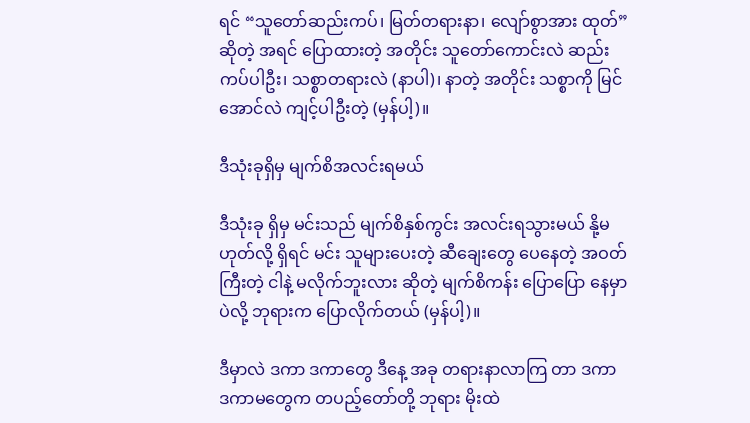ရင် “သူတော်ဆည်းကပ်၊ မြတ်တရားနာ၊ လျော်စွာအား ထုတ်” ဆိုတဲ့ အရင် ပြောထားတဲ့ အတိုင်း သူတော်ကောင်းလဲ ဆည်းကပ်ပါဦး၊ သစ္စာတရားလဲ (နာပါ)၊ နာတဲ့ အတိုင်း သစ္စာကို မြင်အောင်လဲ ကျင့်ပါဦးတဲ့ (မှန်ပါ့)။

ဒီသုံးခုရှိမှ မျက်စိအလင်းရမယ်

ဒီသုံးခု ရှိမှ မင်းသည် မျက်စိနှစ်ကွင်း အလင်းရသွားမယ် နို့မဟုတ်လို့ ရှိရင် မင်း သူများပေးတဲ့ ဆီချေးတွေ ပေနေတဲ့ အဝတ်ကြီးတဲ့ ငါနဲ့ မလိုက်ဘူးလား ဆိုတဲ့ မျက်စိကန်း ပြောပြော နေမှာပဲလို့ ဘုရားက ပြောလိုက်တယ် (မှန်ပါ့)။

ဒီမှာလဲ ဒကာ ဒကာတွေ ဒီနေ့ အခု တရားနာလာကြ တာ ဒကာ ဒကာမတွေက တပည့်တော်တို့ ဘုရား မိုးထဲ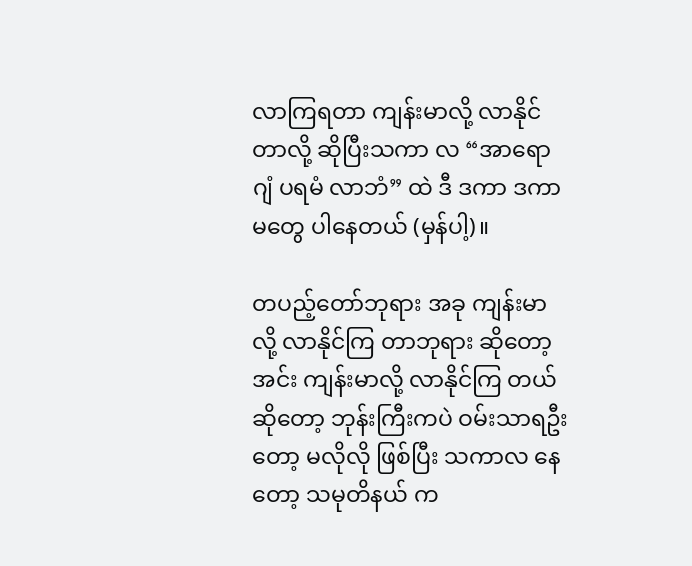လာကြရတာ ကျန်းမာလို့ လာနိုင်တာလို့ ဆိုပြီးသကာ လ “အာရောဂျံ ပရမံ လာဘံ” ထဲ ဒီ ဒကာ ဒကာမတွေ ပါနေတယ် (မှန်ပါ့)။

တပည့်တော်ဘုရား အခု ကျန်းမာလို့ လာနိုင်ကြ တာဘုရား ဆိုတော့ အင်း ကျန်းမာလို့ လာနိုင်ကြ တယ်ဆိုတော့ ဘုန်းကြီးကပဲ ဝမ်းသာရဦးတော့ မလိုလို ဖြစ်ပြီး သကာလ နေတော့ သမုတိနယ် က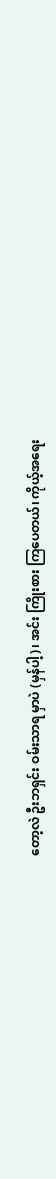တော့လဲ ဦးဘရှင်း ဝမ်းသာရ မှာပဲ (မှန်ပါ့)၊ အင်း ကြိုးစား ကြပေတယ်၊ ကိုယ့်အရေး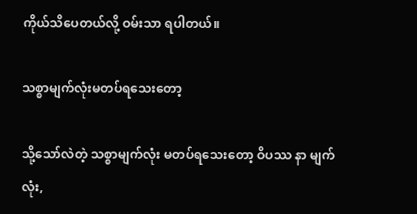ကိုယ်သိပေတယ်လို့ ဝမ်းသာ ရပါတယ်။

သစ္စာမျက်လုံးမတပ်ရသေးတော့

သို့သော်လဲတဲ့ သစ္စာမျက်လုံး မတပ်ရသေးတော့ ဝိပဿ နာ မျက်လုံး,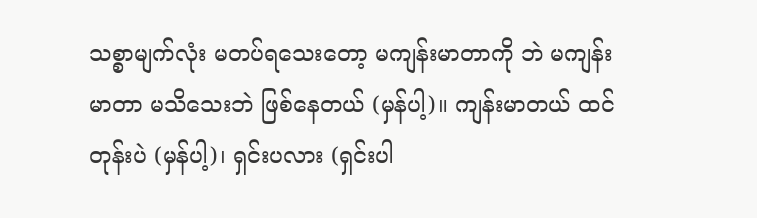သစ္စာမျက်လုံး မတပ်ရသေးတော့ မကျန်းမာတာကို ဘဲ မကျန်းမာတာ မသိသေးဘဲ ဖြစ်နေတယ် (မှန်ပါ့)။ ကျန်းမာတယ် ထင်တုန်းပဲ (မှန်ပါ့)၊ ရှင်းပလား (ရှင်းပါ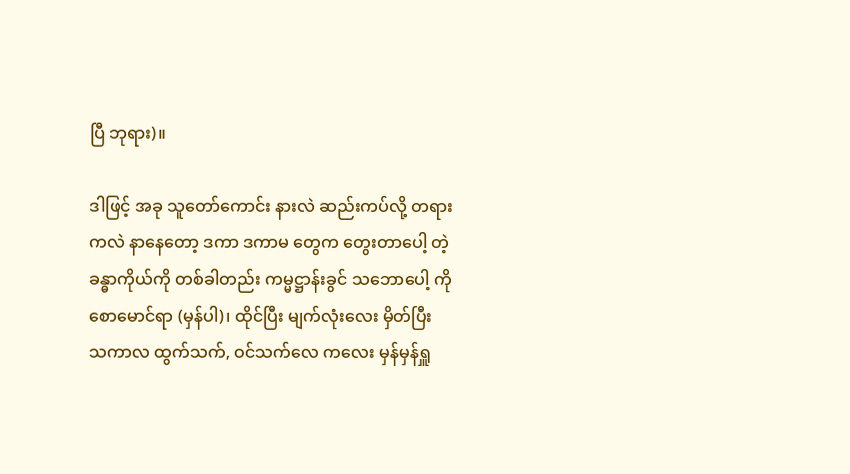ပြီ ဘုရား)။

ဒါဖြင့် အခု သူတော်ကောင်း နားလဲ ဆည်းကပ်လို့ တရားကလဲ နာနေတော့ ဒကာ ဒကာမ တွေက တွေးတာပေါ့ တဲ့ ခန္ဓာကိုယ်ကို တစ်ခါတည်း ကမ္မဋ္ဌာန်းခွင် သဘောပေါ့ ကိုစောမောင်ရာ (မှန်ပါ)၊ ထိုင်ပြီး မျက်လုံးလေး မှိတ်ပြီး သကာလ ထွက်သက်, ဝင်သက်လေ ကလေး မှန်မှန်ရှူ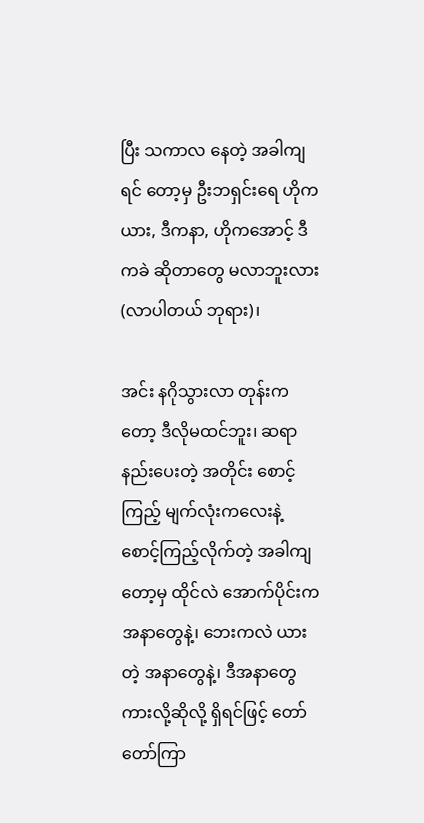ပြီး သကာလ နေတဲ့ အခါကျရင် တော့မှ ဦးဘရှင်းရေ ဟိုက ယား, ဒီကနာ, ဟိုကအောင့် ဒီကခဲ ဆိုတာတွေ မလာဘူးလား (လာပါတယ် ဘုရား)၊

အင်း နဂိုသွားလာ တုန်းကတော့ ဒီလိုမထင်ဘူး၊ ဆရာနည်းပေးတဲ့ အတိုင်း စောင့်ကြည့် မျက်လုံးကလေးနဲ့ စောင့်ကြည့်လိုက်တဲ့ အခါကျတော့မှ ထိုင်လဲ အောက်ပိုင်းက အနာတွေနဲ့၊ ဘေးကလဲ ယားတဲ့ အနာတွေနဲ့၊ ဒီအနာတွေ ကားလို့ဆိုလို့ ရှိရင်ဖြင့် တော်တော်ကြာ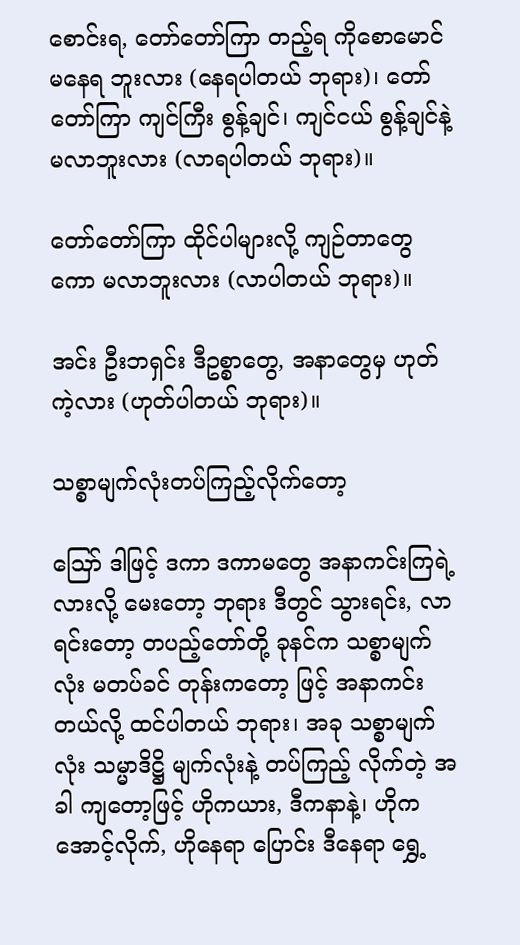စောင်းရ, တော်တော်ကြာ တည့်ရ ကိုစောမောင် မနေရ ဘူးလား (နေရပါတယ် ဘုရား)၊ တော်တော်ကြာ ကျင်ကြီး စွန့်ချင်၊ ကျင်ငယ် စွန့်ချင်နဲ့ မလာဘူးလား (လာရပါတယ် ဘုရား)။

တော်တော်ကြာ ထိုင်ပါများလို့ ကျဉ်တာတွေကော မလာဘူးလား (လာပါတယ် ဘုရား)။

အင်း ဦးဘရှင်း ဒီဥစ္စာတွေ, အနာတွေမှ ဟုတ်ကဲ့လား (ဟုတ်ပါတယ် ဘုရား)။

သစ္စာမျက်လုံးတပ်ကြည့်လိုက်တော့

ဪ ဒါဖြင့် ဒကာ ဒကာမတွေ အနာကင်းကြရဲ့ လားလို့ မေးတော့ ဘုရား ဒီတွင် သွားရင်း, လာရင်းတော့ တပည့်တော်တို့ ခုနင်က သစ္စာမျက်လုံး မတပ်ခင် တုန်းကတော့ ဖြင့် အနာကင်း တယ်လို့ ထင်ပါတယ် ဘုရား၊ အခု သစ္စာမျက်လုံး သမ္မာဒိဋ္ဌိ မျက်လုံးနဲ့ တပ်ကြည့် လိုက်တဲ့ အခါ ကျတော့ဖြင့် ဟိုကယား, ဒီကနာနဲ့၊ ဟိုက အောင့်လိုက်, ဟိုနေရာ ပြောင်း ဒီနေရာ ရွှေ့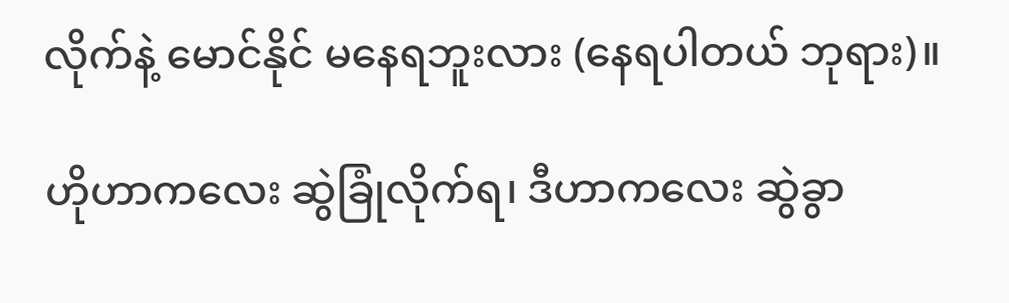လိုက်နဲ့ မောင်နိုင် မနေရဘူးလား (နေရပါတယ် ဘုရား)။

ဟိုဟာကလေး ဆွဲခြုံလိုက်ရ၊ ဒီဟာကလေး ဆွဲခွာ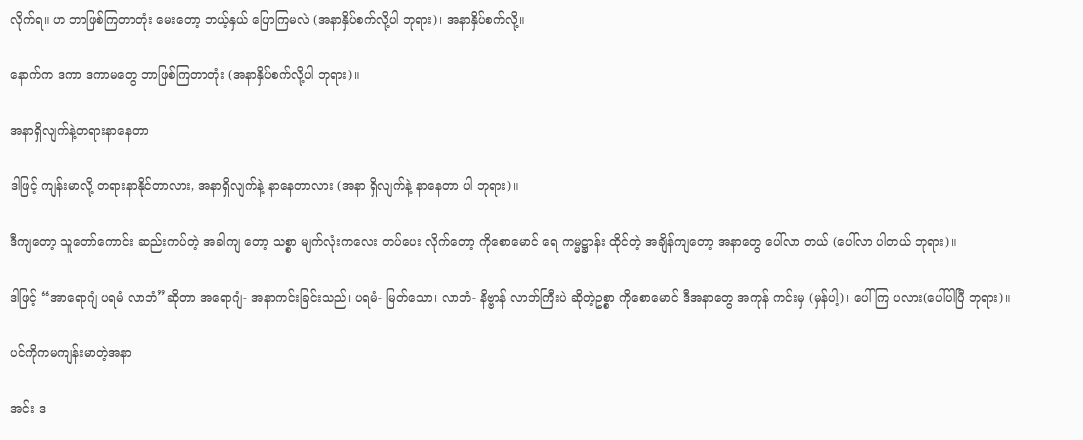လိုက်ရ။ ဟ ဘာဖြစ်ကြတာတုံး မေးတော့ ဘယ့်နှယ် ပြောကြမလဲ (အနာနှိပ်စက်လို့ပါ ဘုရား)၊ အနာနှိပ်စက်လို့။

နောက်က ဒကာ ဒကာမတွေ ဘာဖြစ်ကြတာတုံး (အနာနှိပ်စက်လို့ပါ ဘုရား)။

အနာရှိလျက်နဲ့တရားနာနေတာ

ဒါဖြင့် ကျန်းမာလို့ တရားနာနိုင်တာလား, အနာရှိလျက်နဲ့ နာနေတာလား (အနာ ရှိလျက်နဲ့ နာနေတာ ပါ ဘုရား)။

ဒီကျတော့ သူတော်ကောင်း ဆည်းကပ်တဲ့ အခါကျ တော့ သစ္စာ မျက်လုံးကလေး တပ်ပေး လိုက်တော့ ကိုစောမောင် ရေ ကမ္မဋ္ဌာန်း ထိုင်တဲ့ အချိန်ကျတော့ အနာတွေ ပေါ်လာ တယ် (ပေါ်လာ ပါတယ် ဘုရား)။

ဒါဖြင့် “အာရောဂျံ ပရမံ လာဘံ”ဆိုတာ အရောဂျံ- အနာကင်းခြင်းသည်၊ ပရမံ- မြတ်သော၊ လာဘံ- နိဗ္ဗာန် လာဘ်ကြီးပဲ ဆိုတဲ့ဥစ္စာ ကိုစောမောင် ဒီအနာတွေ အကုန် ကင်းမှ (မှန်ပါ့)၊ ပေါ်ကြ ပလား(ပေါ်ပါပြီ ဘုရား)။

ပင်ကိုကမကျန်းမာတဲ့အနာ

အင်း ဒ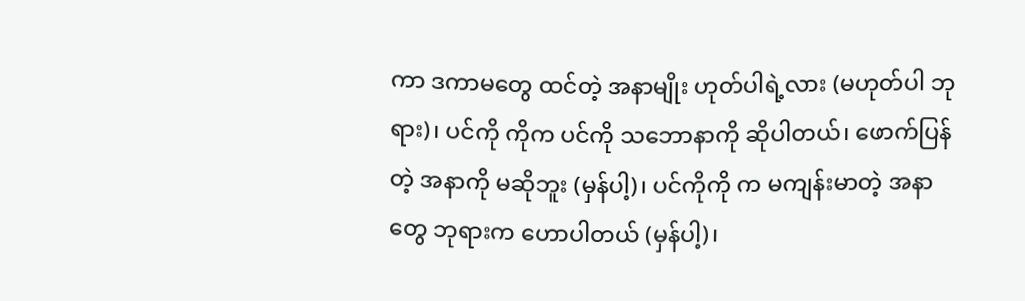ကာ ဒကာမတွေ ထင်တဲ့ အနာမျိုး ဟုတ်ပါရဲ့လား (မဟုတ်ပါ ဘုရား)၊ ပင်ကို ကိုက ပင်ကို သဘောနာကို ဆိုပါတယ်၊ ဖောက်ပြန်တဲ့ အနာကို မဆိုဘူး (မှန်ပါ့)၊ ပင်ကိုကို က မကျန်းမာတဲ့ အနာတွေ ဘုရားက ဟောပါတယ် (မှန်ပါ့)၊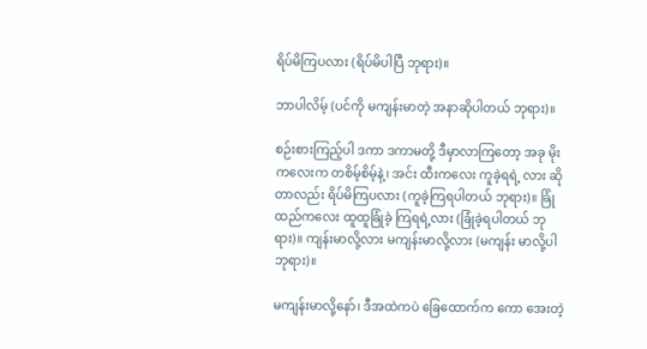ရိပ်မိကြပလား (ရိပ်မိပါပြီ ဘုရား)။

ဘာပါလိမ့် (ပင်ကို မကျန်းမာတဲ့ အနာဆိုပါတယ် ဘုရား)။

စဉ်းစားကြည့်ပါ ဒကာ ဒကာမတို့ ဒီမှာလာကြတော့ အခု မိုးကလေးက တစိမ့်စိမ့်နဲ့၊ အင်း ထီးကလေး ကူခဲ့ရရဲ့ လား ဆိုတာလည်း ရိပ်မိကြပလား (ကူခဲ့ကြရပါတယ် ဘုရား)။ ခြုံထည်ကလေး ထူထူခြုံခဲ့ ကြရရဲ့လား (ခြုံခဲ့ရပါတယ် ဘုရား)။ ကျန်းမာလို့လား မကျန်းမာလို့လား (မကျန်း မာလို့ပါ ဘုရား)။

မကျန်းမာလို့နော်၊ ဒီအထဲကပဲ ခြေထောက်က ကော အေးတဲ့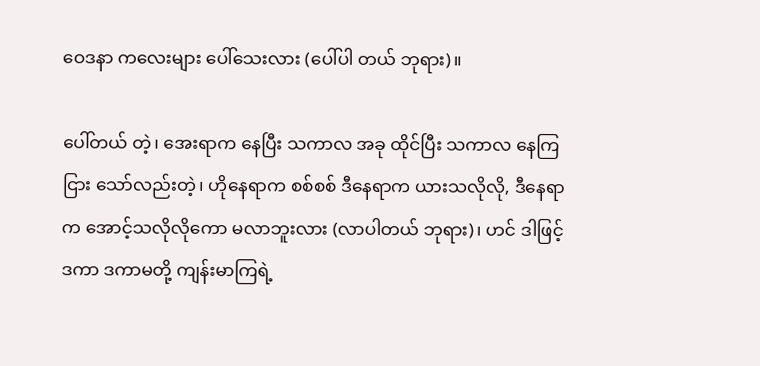ဝေဒနာ ကလေးများ ပေါ်သေးလား (ပေါ်ပါ တယ် ဘုရား)။

ပေါ်တယ် တဲ့၊ အေးရာက နေပြီး သကာလ အခု ထိုင်ပြီး သကာလ နေကြငြား သော်လည်းတဲ့၊ ဟိုနေရာက စစ်စစ် ဒီနေရာက ယားသလိုလို, ဒီနေရာက အောင့်သလိုလိုကော မလာဘူးလား (လာပါတယ် ဘုရား)၊ ဟင် ဒါဖြင့် ဒကာ ဒကာမတို့ ကျန်းမာကြရဲ့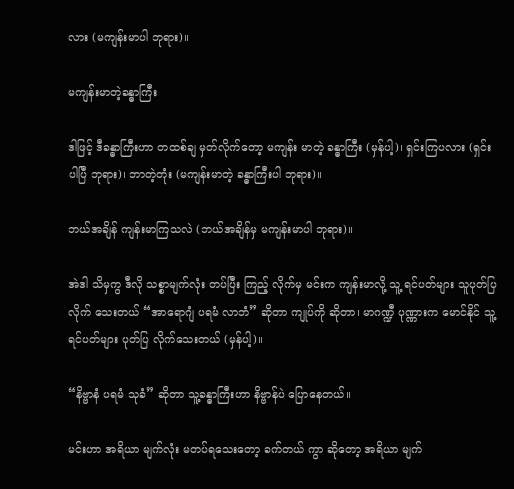လား (မကျန်းမာပါ ဘုရား)။

မကျန်းမာတဲ့ခန္ဓာကြီး

ဒါဖြင့် ဒီခန္ဓာကြီးဟာ တထစ်ချ မှတ်လိုက်တော့ မကျန်း မာတဲ့ ခန္ဓာကြီး (မှန်ပါ့)၊ ရှင်းကြပလား (ရှင်းပါပြီ ဘုရား)၊ ဘာတဲ့တုံး (မကျန်းမာတဲ့ ခန္ဓာကြီးပါ ဘုရား)။

ဘယ်အချိန် ကျန်းမာကြသလဲ (ဘယ်အချိန်မှ မကျန်းမာပါ ဘုရား)။

အဲဒါ သိမှကွ ဒီလို သစ္စာမျက်လုံး တပ်ပြီး ကြည့် လိုက်မှ မင်းက ကျန်းမာလို့ သူ့ ရင်ပတ်များ သူပုတ်ပြလိုက် သေးတယ် “အာရောဂျံ ပရမံ လာဘံ” ဆိုတာ ကျုပ်ကို ဆိုတာ၊ မာဂဏ္ဍီ ပုဏ္ဏားက မောင်နိုင် သူ့ရင်ပတ်များ ပုတ်ပြ လိုက်သေးတယ် (မှန်ပါ့)။

“နိဗ္ဗာနံ ပရမံ သုခံ” ဆိုတာ သူ့ခန္ဓာကြီးဟာ နိဗ္ဗာန်ပဲ ပြောနေတယ်။

မင်းဟာ အရိယာ မျက်လုံး မတပ်ရသေးတော့ ခက်တယ် ကွာ ဆိုတော့ အရိယာ မျက်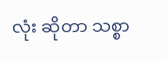လုံး ဆိုတာ သစ္စာ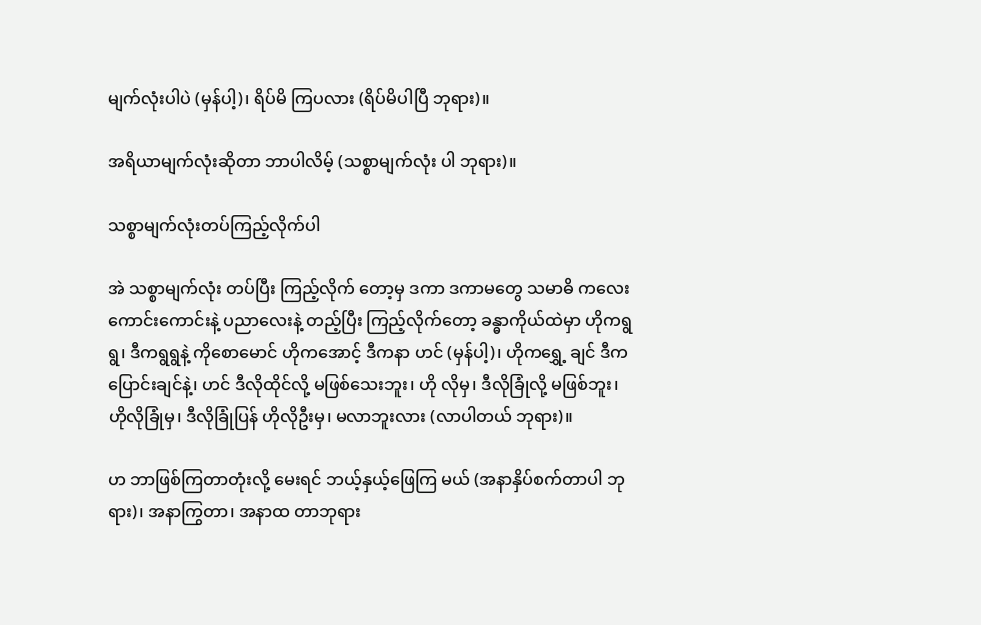မျက်လုံးပါပဲ (မှန်ပါ့)၊ ရိပ်မိ ကြပလား (ရိပ်မိပါပြီ ဘုရား)။

အရိယာမျက်လုံးဆိုတာ ဘာပါလိမ့် (သစ္စာမျက်လုံး ပါ ဘုရား)။

သစ္စာမျက်လုံးတပ်ကြည့်လိုက်ပါ

အဲ သစ္စာမျက်လုံး တပ်ပြီး ကြည့်လိုက် တော့မှ ဒကာ ဒကာမတွေ သမာဓိ ကလေး ကောင်းကောင်းနဲ့ ပညာလေးနဲ့ တည့်ပြီး ကြည့်လိုက်တော့ ခန္ဓာကိုယ်ထဲမှာ ဟိုကရွရွ၊ ဒီကရွရွနဲ့ ကိုစောမောင် ဟိုကအောင့် ဒီကနာ ဟင် (မှန်ပါ့)၊ ဟိုကရွှေ့ ချင် ဒီကပြောင်းချင်နဲ့၊ ဟင် ဒီလိုထိုင်လို့ မဖြစ်သေးဘူး၊ ဟို လိုမှ၊ ဒီလိုခြုံလို့ မဖြစ်ဘူး၊ ဟိုလိုခြုံမှ၊ ဒီလိုခြုံပြန် ဟိုလိုဦးမှ၊ မလာဘူးလား (လာပါတယ် ဘုရား)။

ဟ ဘာဖြစ်ကြတာတုံးလို့ မေးရင် ဘယ့်နှယ့်ဖြေကြ မယ် (အနာနှိပ်စက်တာပါ ဘုရား)၊ အနာကြွတာ၊ အနာထ တာဘုရား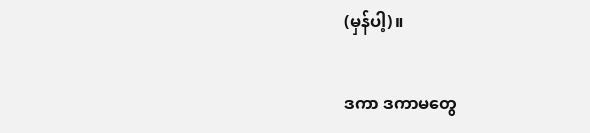(မှန်ပါ့)။

ဒကာ ဒကာမတွေ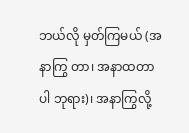ဘယ်လို မှတ်ကြမယ် (အနာကြွ တာ၊ အနာထတာပါ ဘုရား)၊ အနာကြွလို့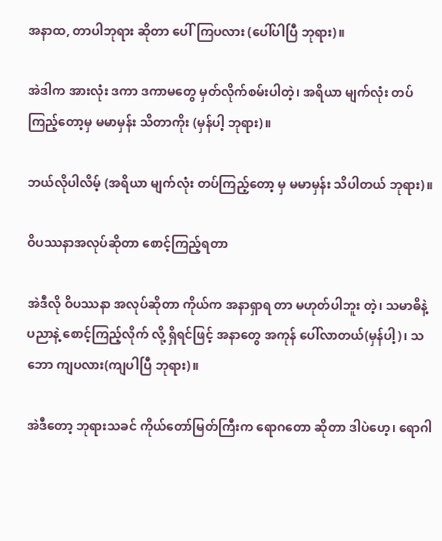အနာထ, တာပါဘုရား ဆိုတာ ပေါ်ကြပလား (ပေါ်ပါပြီ ဘုရား)။

အဲဒါက အားလုံး ဒကာ ဒကာမတွေ မှတ်လိုက်စမ်းပါတဲ့၊ အရိယာ မျက်လုံး တပ်ကြည့်တော့မှ မမာမှန်း သိတာကိုး (မှန်ပါ့ ဘုရား)။

ဘယ်လိုပါလိမ့် (အရိယာ မျက်လုံး တပ်ကြည့်တော့ မှ မမာမှန်း သိပါတယ် ဘုရား)။

ဝိပဿနာအလုပ်ဆိုတာ စောင့်ကြည့်ရတာ

အဲဒီလို ဝိပဿနာ အလုပ်ဆိုတာ ကိုယ်က အနာရှာရ တာ မဟုတ်ပါဘူး တဲ့၊ သမာဓိနဲ့ ပညာနဲ့ စောင့်ကြည့်လိုက် လို့ ရှိရင်ဖြင့် အနာတွေ အကုန် ပေါ်လာတယ်(မှန်ပါ့)၊ သဘော ကျပလား(ကျပါပြီ ဘုရား)။

အဲဒီတော့ ဘုရားသခင် ကိုယ်တော်မြတ်ကြီးက ရောဂတော ဆိုတာ ဒါပဲဟေ့၊ ရောဂါ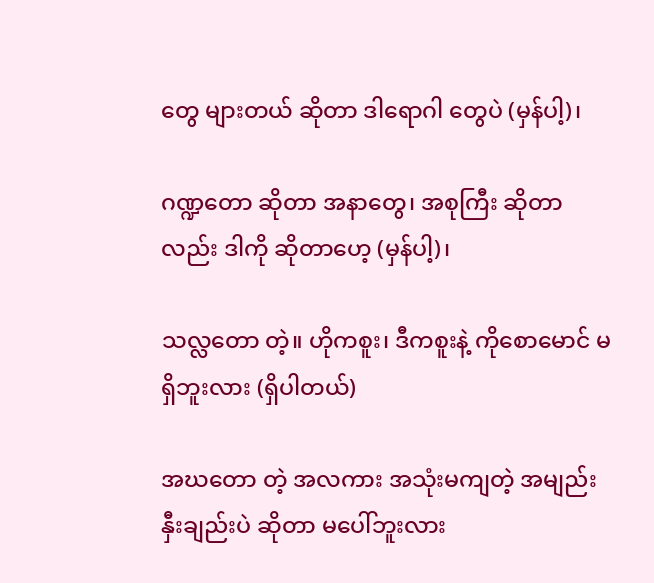တွေ များတယ် ဆိုတာ ဒါရောဂါ တွေပဲ (မှန်ပါ့)၊

ဂဏ္ဍတော ဆိုတာ အနာတွေ၊ အစုကြီး ဆိုတာလည်း ဒါကို ဆိုတာဟေ့ (မှန်ပါ့)၊

သလ္လတော တဲ့။ ဟိုကစူး၊ ဒီကစူးနဲ့ ကိုစောမောင် မရှိဘူးလား (ရှိပါတယ်)

အဃတော တဲ့ အလကား အသုံးမကျတဲ့ အမျည်းနှီးချည်းပဲ ဆိုတာ မပေါ်ဘူးလား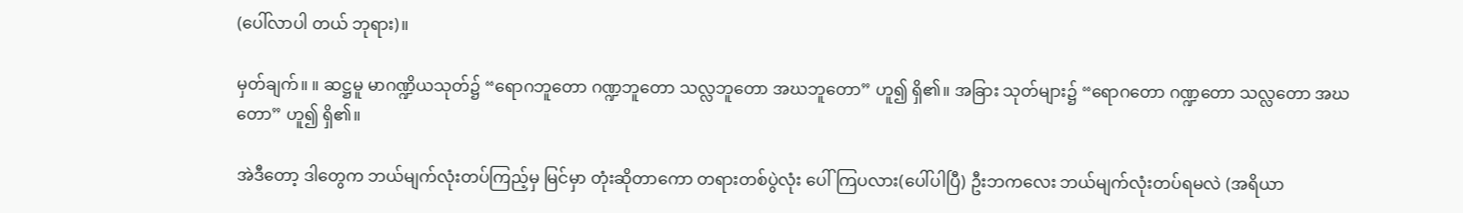(ပေါ်လာပါ တယ် ဘုရား)။

မှတ်ချက်။ ။ ဆဋ္ဌမူ မာဂဏ္ဍိယသုတ်၌ “ရောဂဘူတော ဂဏ္ဍဘူတော သလ္လဘူတော အဃဘူတော” ဟူ၍ ရှိ၏။ အခြား သုတ်များ၌ “ရောဂတော ဂဏ္ဍတော သလ္လတော အဃတော” ဟူ၍ ရှိ၏။

အဲဒီတော့ ဒါတွေက ဘယ်မျက်လုံးတပ်ကြည့်မှ မြင်မှာ တုံးဆိုတာကော တရားတစ်ပွဲလုံး ပေါ်ကြပလား(ပေါ်ပါပြီ) ဦးဘကလေး ဘယ်မျက်လုံးတပ်ရမလဲ (အရိယာ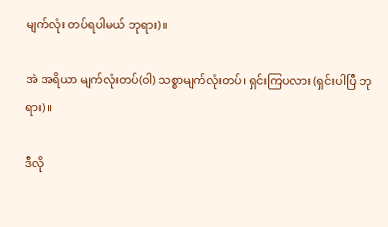မျက်လုံး တပ်ရပါမယ် ဘုရား)။

အဲ အရိယာ မျက်လုံးတပ်(ဝါ) သစ္စာမျက်လုံးတပ်၊ ရှင်းကြပလား (ရှင်းပါပြီ ဘုရား)။

ဒီလို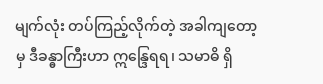မျက်လုံး တပ်ကြည့်လိုက်တဲ့ အခါကျတော့မှ ဒီခန္ဓာကြီးဟာ ဣန္ဒြေရရ၊ သမာဓိ ရှိ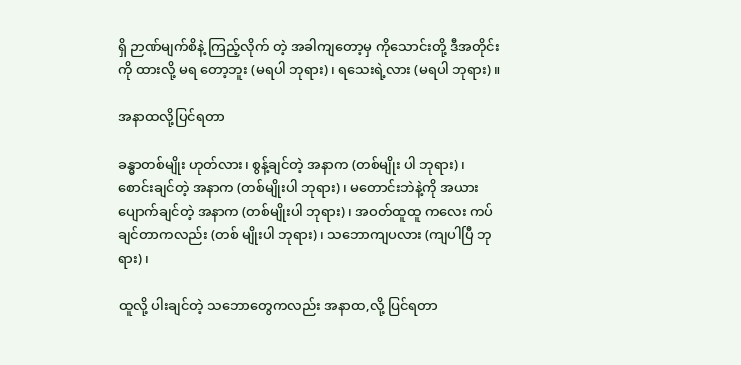ရှိ ဉာဏ်မျက်စိနဲ့ ကြည့်လိုက် တဲ့ အခါကျတော့မှ ကိုသောင်းတို့ ဒီအတိုင်းကို ထားလို့ မရ တော့ဘူး (မရပါ ဘုရား)၊ ရသေးရဲ့လား (မရပါ ဘုရား)။

အနာထလို့ပြင်ရတာ

ခန္ဓာတစ်မျိုး ဟုတ်လား၊ စွန့်ချင်တဲ့ အနာက (တစ်မျိုး ပါ ဘုရား)၊ စောင်းချင်တဲ့ အနာက (တစ်မျိုးပါ ဘုရား)၊ မတောင်းဘဲနဲ့ကို အယား ပျောက်ချင်တဲ့ အနာက (တစ်မျိုးပါ ဘုရား)၊ အဝတ်ထူထူ ကလေး ကပ်ချင်တာကလည်း (တစ် မျိုးပါ ဘုရား)၊ သဘောကျပလား (ကျပါပြီ ဘုရား)၊

ထူလို့ ပါးချင်တဲ့ သဘောတွေကလည်း အနာထ,လို့ ပြင်ရတာ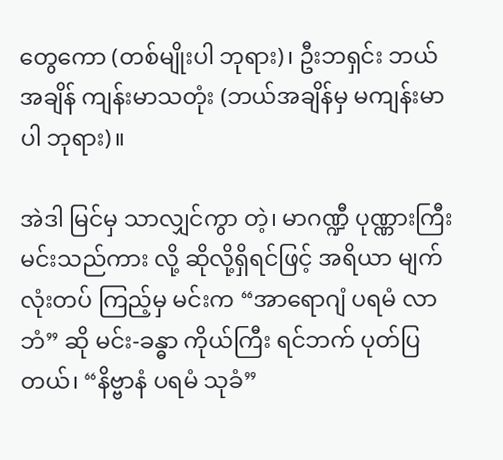တွေကော (တစ်မျိုးပါ ဘုရား)၊ ဦးဘရှင်း ဘယ်အချိန် ကျန်းမာသတုံး (ဘယ်အချိန်မှ မကျန်းမာပါ ဘုရား)။

အဲဒါ မြင်မှ သာလျှင်ကွာ တဲ့၊ မာဂဏ္ဍီ ပုဏ္ဏားကြီး မင်းသည်ကား လို့ ဆိုလို့ရှိရင်ဖြင့် အရိယာ မျက်လုံးတပ် ကြည့်မှ မင်းက “အာရောဂျံ ပရမံ လာဘံ” ဆို မင်း-ခန္ဓာ ကိုယ်ကြီး ရင်ဘက် ပုတ်ပြတယ်၊ “နိဗ္ဗာနံ ပရမံ သုခံ”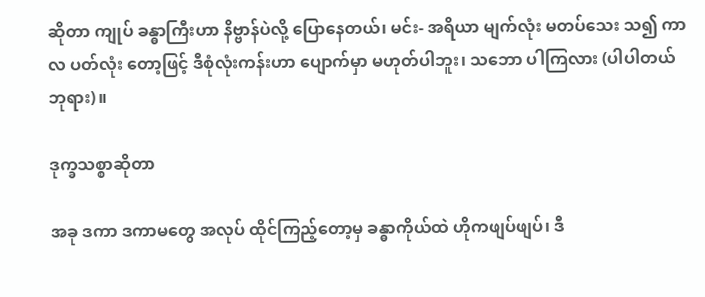ဆိုတာ ကျုပ် ခန္ဓာကြီးဟာ နိဗ္ဗာန်ပဲလို့ ပြောနေတယ်၊ မင်း- အရိယာ မျက်လုံး မတပ်သေး သ၍ ကာလ ပတ်လုံး တော့ဖြင့် ဒီစုံလုံးကန်းဟာ ပျောက်မှာ မဟုတ်ပါဘူး၊ သဘော ပါကြလား (ပါပါတယ် ဘုရား)။

ဒုက္ခသစ္စာဆိုတာ

အခု ဒကာ ဒကာမတွေ အလုပ် ထိုင်ကြည့်တော့မှ ခန္ဓာကိုယ်ထဲ ဟိုကဖျပ်ဖျပ်၊ ဒီ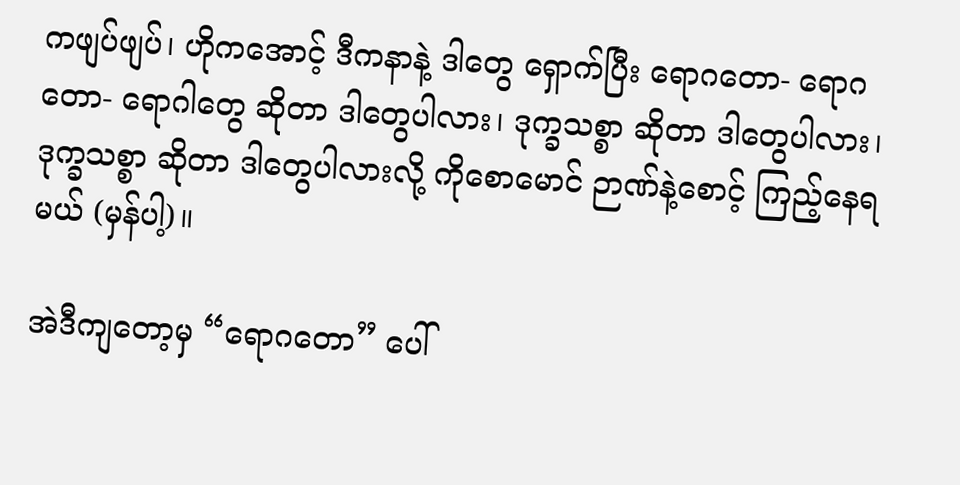ကဖျပ်ဖျပ်၊ ဟိုကအောင့် ဒီကနာနဲ့ ဒါတွေ ရှောက်ပြီး ရောဂတော- ရောဂတော- ရောဂါတွေ ဆိုတာ ဒါတွေပါလား၊ ဒုက္ခသစ္စာ ဆိုတာ ဒါတွေပါလား၊ ဒုက္ခသစ္စာ ဆိုတာ ဒါတွေပါလားလို့ ကိုစောမောင် ဉာဏ်နဲ့စောင့် ကြည့်နေရမယ် (မှန်ပါ့)။

အဲဒီကျတော့မှ “ရောဂတော” ပေါ်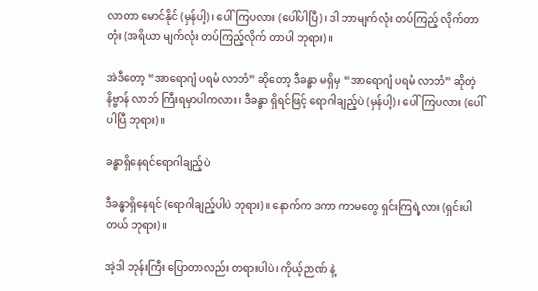လာတာ မောင်နိုင် (မှန်ပါ့)၊ ပေါ်ကြပလား (ပေါ်ပါပြီ)၊ ဒါ ဘာမျက်လုံး တပ်ကြည့် လိုက်တာတုံး (အရိယာ မျက်လုံး တပ်ကြည့်လိုက် တာပါ ဘုရား)။

အဲဒီတော့ “အာရောဂျံ ပရမံ လာဘံ” ဆိုတော့ ဒီခန္ဓာ မရှိမှ “အာရောဂျံ ပရမံ လာဘံ” ဆိုတဲ့ နိဗ္ဗာန် လာဘ် ကြီးရမှာပါကလား၊ ဒီခန္ဓာ ရှိရင်ဖြင့် ရောဂါချည့်ပဲ (မှန်ပါ့)၊ ပေါ်ကြပလား (ပေါ်ပါပြီ ဘုရား)။

ခန္ဓာရှိနေရင်ရောဂါချည့်ပဲ

ဒီခန္ဓာရှိနေရင် (ရောဂါချည့်ပါပဲ ဘုရား)။ နောက်က ဒကာ ကာမတွေ ရှင်းကြရဲ့လား (ရှင်းပါတယ် ဘုရား)။

အဲ့ဒါ ဘုန်းကြီး ပြောတာလည်း တရားပါပဲ၊ ကိုယ့်ဉာဏ် နဲ့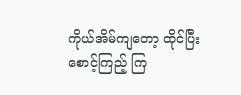ကိုယ်အိမ်ကျတော့ ထိုင်ပြီး စောင့်ကြည့် ကြ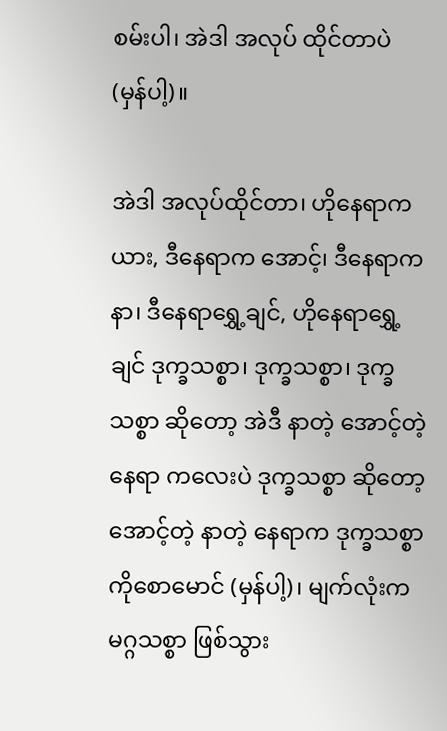စမ်းပါ၊ အဲဒါ အလုပ် ထိုင်တာပဲ (မှန်ပါ့)။

အဲဒါ အလုပ်ထိုင်တာ၊ ဟိုနေရာကယား, ဒီနေရာက အောင့်၊ ဒီနေရာကနာ၊ ဒီနေရာရွှေ့ချင်, ဟိုနေရာရွှေ့ချင် ဒုက္ခသစ္စာ၊ ဒုက္ခသစ္စာ၊ ဒုက္ခသစ္စာ ဆိုတော့ အဲဒီ နာတဲ့ အောင့်တဲ့ နေရာ ကလေးပဲ ဒုက္ခသစ္စာ ဆိုတော့ အောင့်တဲ့ နာတဲ့ နေရာက ဒုက္ခသစ္စာ ကိုစောမောင် (မှန်ပါ့)၊ မျက်လုံးက မဂ္ဂသစ္စာ ဖြစ်သွား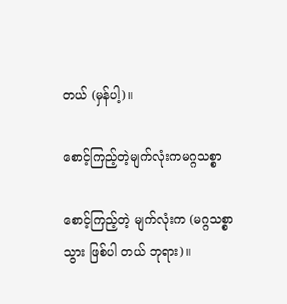တယ် (မှန်ပါ့)။

စောင့်ကြည့်တဲ့မျက်လုံးကမဂ္ဂသစ္စာ

စောင့်ကြည့်တဲ့ မျက်လုံးက (မဂ္ဂသစ္စာသွား ဖြစ်ပါ တယ် ဘုရား)။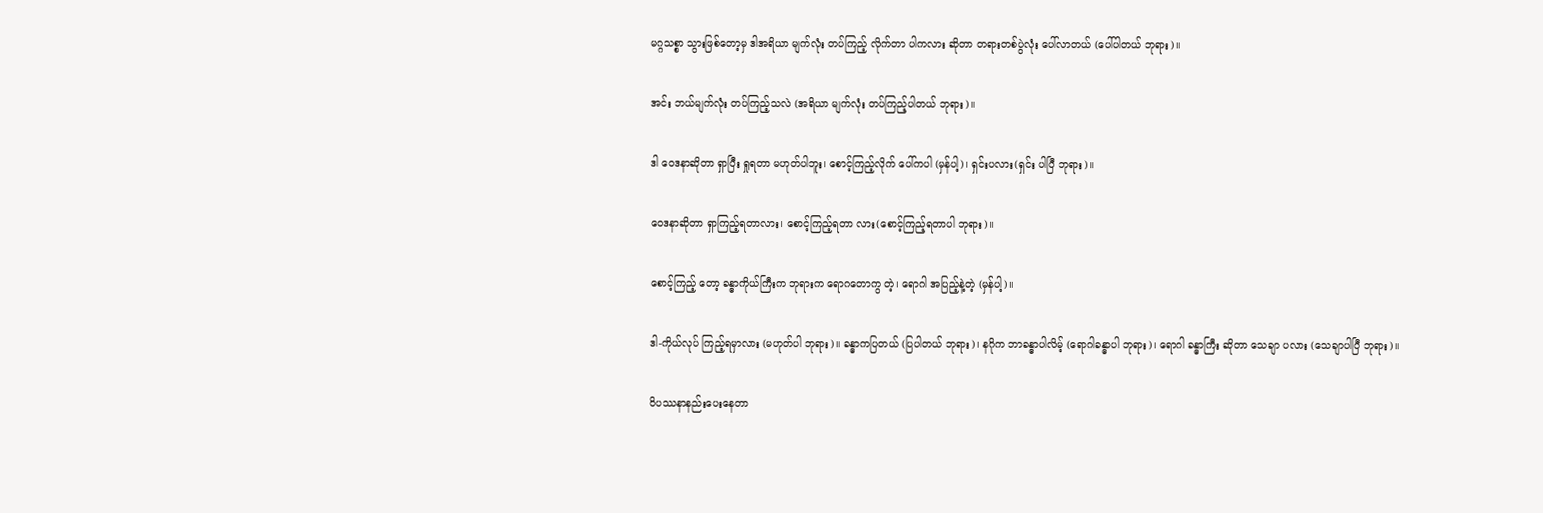မဂ္ဂသစ္စာ သွားဖြစ်တော့မှ ဒါအရိယာ မျက်လုံး တပ်ကြည့် လိုက်တာ ပါကလား ဆိုတာ တရားတစ်ပွဲလုံး ပေါ်လာတယ် (ပေါ်ပါတယ် ဘုရား)။

အင်း ဘယ်မျက်လုံး တပ်ကြည့်သလဲ (အရိယာ မျက်လုံး တပ်ကြည့်ပါတယ် ဘုရား)။

ဒါ ဝေဒနာဆိုတာ ရှာပြီး ရှုရတာ မဟုတ်ပါဘူး၊ စောင့်ကြည့်လိုက် ပေါ်ကပါ (မှန်ပါ့)၊ ရှင်းပလား(ရှင်း ပါပြီ ဘုရား)။

ဝေဒနာဆိုတာ ရှာကြည့်ရတာလား၊ စောင့်ကြည့်ရတာ လား(စောင့်ကြည့်ရတာပါ ဘုရား)။

စောင့်ကြည့် တော့ ခန္ဓာကိုယ်ကြီးက ဘုရားက ရောဂတောကွ တဲ့၊ ရောဂါ အပြည့်နဲ့တဲ့ (မှန်ပါ့)။

ဒါ-ကိုယ်လုပ် ကြည့်ရမှာလား (မဟုတ်ပါ ဘုရား)။ ခန္ဓာကပြတယ် (ပြပါတယ် ဘုရား)၊ နဂိုက ဘာခန္ဓာပါလိမ့် (ရောဂါခန္ဓာပါ ဘုရား)၊ ရောဂါ ခန္ဓာကြီး ဆိုတာ သေချာ ပလား (သေချာပါပြီ ဘုရား)။

ဝိပဿနာနည်းပေးနေတာ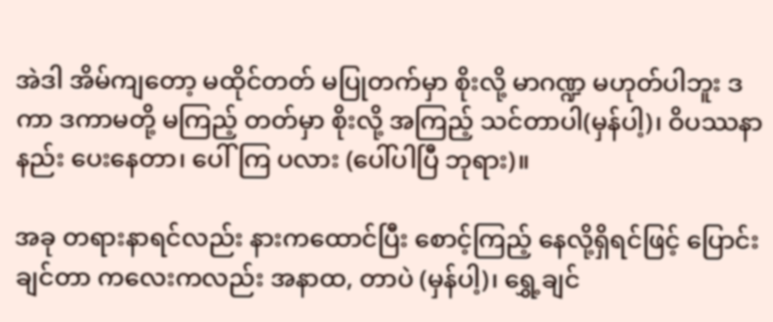အဲဒါ အိမ်ကျတော့ မထိုင်တတ် မပြုတက်မှာ စိုးလို့ မာဂဏ္ဍ မဟုတ်ပါဘူး ဒကာ ဒကာမတို့ မကြည့် တတ်မှာ စိုးလို့ အကြည့် သင်တာပါ(မှန်ပါ့)၊ ဝိပဿနာနည်း ပေးနေတာ၊ ပေါ်ကြ ပလား (ပေါ်ပါပြီ ဘုရား)။

အခု တရားနာရင်လည်း နားကထောင်ပြီး စောင့်ကြည့် နေလို့ရှိရင်ဖြင့် ပြောင်းချင်တာ ကလေးကလည်း အနာထ, တာပဲ (မှန်ပါ့)၊ ရွှေ့ချင်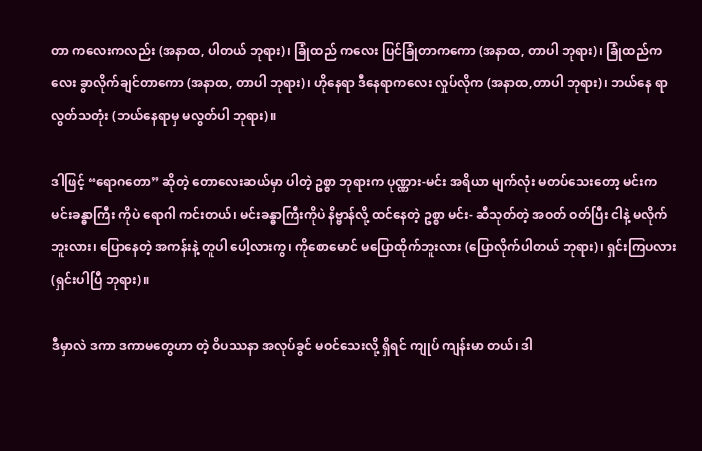တာ ကလေးကလည်း (အနာထ, ပါတယ် ဘုရား)၊ ခြုံထည် ကလေး ပြင်ခြုံတာကကော (အနာထ, တာပါ ဘုရား)၊ ခြုံထည်ကလေး ခွာလိုက်ချင်တာကော (အနာထ, တာပါ ဘုရား)၊ ဟိုနေရာ ဒီနေရာကလေး လှုပ်လိုက (အနာထ,တာပါ ဘုရား)၊ ဘယ်နေ ရာ လွတ်သတုံး (ဘယ်နေရာမှ မလွတ်ပါ ဘုရား)။

ဒါဖြင့် “ရောဂတော” ဆိုတဲ့ တောလေးဆယ်မှာ ပါတဲ့ ဥစ္စာ ဘုရားက ပုဏ္ဏား-မင်း အရိယာ မျက်လုံး မတပ်သေးတော့ မင်းက မင်းခန္ဓာကြီး ကိုပဲ ရောဂါ ကင်းတယ်၊ မင်းခန္ဓာကြီးကိုပဲ နိဗ္ဗာန်လို့ ထင်နေတဲ့ ဥစ္စာ မင်း- ဆီသုတ်တဲ့ အဝတ် ဝတ်ပြီး ငါနဲ့ မလိုက် ဘူးလား၊ ပြောနေတဲ့ အကန်းနဲ့ တူပါ ပေါ့လားကွ၊ ကိုစောမောင် မပြောထိုက်ဘူးလား (ပြောလိုက်ပါတယ် ဘုရား)၊ ရှင်းကြပလား (ရှင်းပါပြီ ဘုရား)။

ဒီမှာလဲ ဒကာ ဒကာမတွေဟာ တဲ့ ဝိပဿနာ အလုပ်ခွင် မဝင်သေးလို့ ရှိရင် ကျုပ် ကျန်းမာ တယ်၊ ဒါ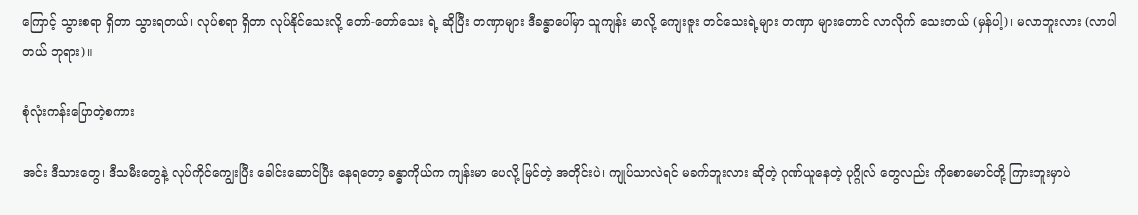ကြောင့် သွားစရာ ရှိတာ သွားရတယ်၊ လုပ်စရာ ရှိတာ လုပ်နိုင်သေးလို့ တော်-တော်သေး ရဲ့ ဆိုပြီး တဏှာများ ဒီခန္ဓာပေါ်မှာ သူကျန်း မာလို့ ကျေးဇူး တင်သေးရဲ့များ တဏှာ များတောင် လာလိုက် သေးတယ် (မှန်ပါ့)၊ မလာဘူးလား (လာပါတယ် ဘုရား)။

စုံလုံးကန်းပြောတဲ့စကား

အင်း ဒီသားတွေ၊ ဒီသမီးတွေနဲ့ လုပ်ကိုင်ကျွေးပြီး ခေါင်းဆောင်ပြီး နေရတော့ ခန္ဓာကိုယ်က ကျန်းမာ ပေလို့ မြင်တဲ့ အတိုင်းပဲ၊ ကျုပ်သာလဲရင် မခက်ဘူးလား ဆိုတဲ့ ဂုဏ်ယူနေတဲ့ ပုဂ္ဂိုလ် တွေလည်း ကိုစောမောင်တို့ ကြားဘူးမှာပဲ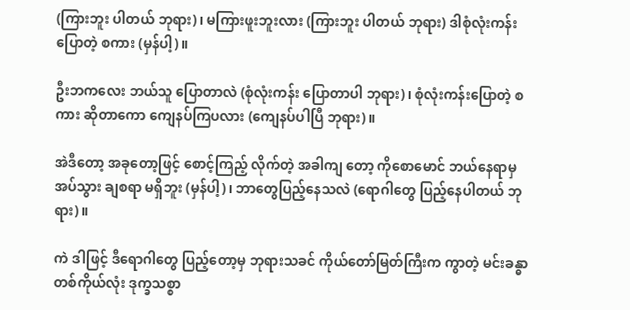(ကြားဘူး ပါတယ် ဘုရား)၊ မကြားဖူးဘူးလား (ကြားဘူး ပါတယ် ဘုရား) ဒါစုံလုံးကန်း ပြောတဲ့ စကား (မှန်ပါ့)။

ဦးဘကလေး ဘယ်သူ ပြောတာလဲ (စုံလုံးကန်း ပြောတာပါ ဘုရား)၊ စုံလုံးကန်းပြောတဲ့ စကား ဆိုတာကော ကျေနပ်ကြပလား (ကျေနပ်ပါပြီ ဘုရား)။

အဲဒီတော့ အခုတော့ဖြင့် စောင့်ကြည့် လိုက်တဲ့ အခါကျ တော့ ကိုစောမောင် ဘယ်နေရာမှ အပ်သွား ချစရာ မရှိဘူး (မှန်ပါ့)၊ ဘာတွေပြည့်နေသလဲ (ရောဂါတွေ ပြည့်နေပါတယ် ဘုရား)။

ကဲ ဒါဖြင့် ဒီရောဂါတွေ ပြည့်တော့မှ ဘုရားသခင် ကိုယ်တော်မြတ်ကြီးက ကွာတဲ့ မင်းခန္ဓာ တစ်ကိုယ်လုံး ဒုက္ခသစ္စာ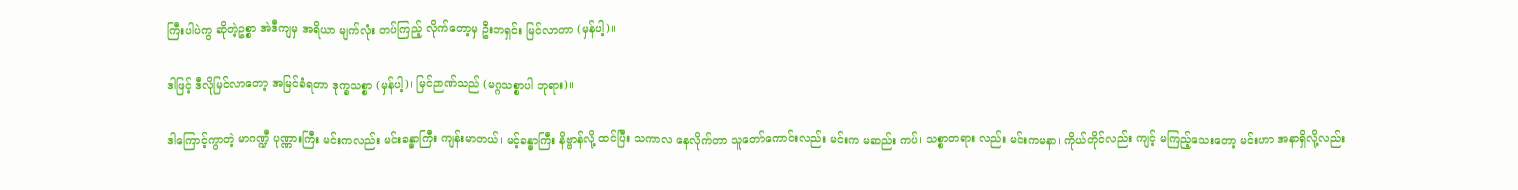ကြီးပါပဲကွ ဆိုတဲ့ဥစ္စာ အဲဒီကျမှ အရိယာ မျက်လုံး တပ်ကြည့် လိုက်တော့မှ ဦးဘရှင်း မြင်လာတာ (မှန်ပါ့)။

ဒါဖြင့် ဒီလိုမြင်လာတော့ အမြင်ခံရတာ ဒုက္ခသစ္စာ (မှန်ပါ့)၊ မြင်ဉာဏ်သည် (မဂ္ဂသစ္စာပါ ဘုရား)။

ဒါကြောင့်ကွာတဲ့ မာဂဏ္ဍီ ပုဏ္ဏားကြီး မင်းကလည်း မင်းခန္ဓာကြီး ကျန်းမာတယ်၊ မင့်ခန္ဓာကြီး နိဗ္ဗာန်လို့ ထင်ပြီး သကာလ နေလိုက်တာ သူတော်ကောင်းလည်း မင်းက မဆည်း ကပ်၊ သစ္စာတရား လည်း မင်းကမနာ၊ ကိုယ်တိုင်လည်း ကျင့် မကြည့်သေးတော့ မင်းဟာ အနာရှိလို့လည်း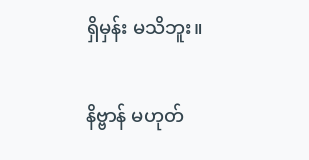ရှိမှန်း မသိဘူး။

နိဗ္ဗာန် မဟုတ်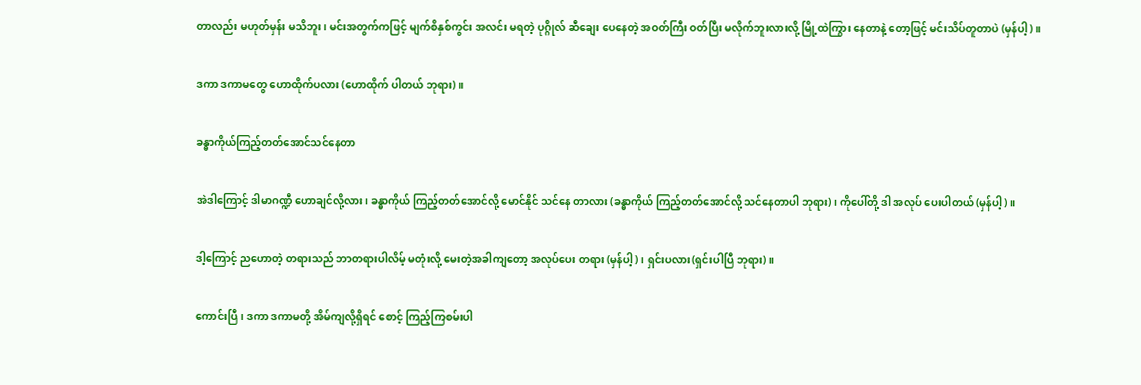တာလည်း မဟုတ်မှန်း မသိဘူး၊ မင်းအတွက်ကဖြင့် မျက်စိနှစ်ကွင်း အလင်း မရတဲ့ ပုဂ္ဂိုလ် ဆီချေး ပေနေတဲ့ အဝတ်ကြီး ဝတ်ပြီး မလိုက်ဘူးလားလို့ မြို့ထဲကြွား နေတာနဲ့ တော့ဖြင့် မင်းသိပ်တူတာပဲ (မှန်ပါ့)။

ဒကာ ဒကာမတွေ ဟောထိုက်ပလား (ဟောထိုက် ပါတယ် ဘုရား)။

ခန္ဓာကိုယ်ကြည့်တတ်အောင်သင်နေတာ

အဲဒါကြောင့် ဒါမာဂဏ္ဍီ ဟောချင်လို့လား၊ ခန္ဓာကိုယ် ကြည့်တတ်အောင်လို့ မောင်နိုင် သင်နေ တာလား (ခန္ဓာကိုယ် ကြည့်တတ်အောင်လို့ သင်နေတာပါ ဘုရား)၊ ကိုပေါ်တို့ ဒါ အလုပ် ပေးပါတယ် (မှန်ပါ့)။

ဒါ့ကြောင့် ညဟောတဲ့ တရားသည် ဘာတရားပါလိမ့် မတုံးလို့ မေးတဲ့အခါကျတော့ အလုပ်ပေး တရား (မှန်ပါ့)၊ ရှင်းပလား(ရှင်းပါပြီ ဘုရား)။

ကောင်းပြီ၊ ဒကာ ဒကာမတို့ အိမ်ကျလို့ရှိရင် စောင့် ကြည့်ကြစမ်းပါ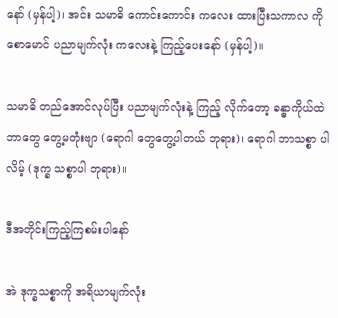နော် (မှန်ပါ့)၊ အင်း သမာဓိ ကောင်းကောင်း ကလေး ထားပြီးသကာလ ကိုစောမောင် ပညာမျက်လုံး ကလေးနဲ့ ကြည့်ပေးနော် (မှန်ပါ့)။

သမာဓိ တည်အောင်လုပ်ပြီး ပညာမျက်လုံးနဲ့ ကြည့် လိုက်တော့ ခန္ဓာကိုယ်ထဲ ဘာတွေ တွေ့မတုံးဗျာ (ရောဂါ တွေတွေ့ပါတယ် ဘုရား)၊ ရောဂါ ဘာသစ္စာ ပါလိမ့် (ဒုက္ခ သစ္စာပါ ဘုရား)။

ဒီအတိုင်းကြည့်ကြစမ်းပါနော်

အဲ ဒုက္ခသစ္စာကို အရိယာမျက်လုံး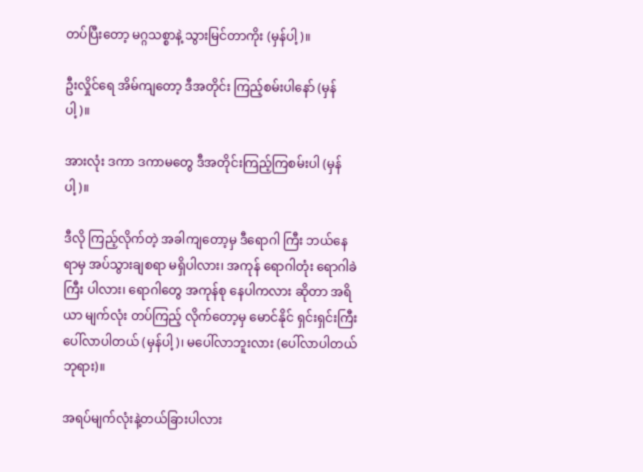တပ်ပြီးတော့ မဂ္ဂသစ္စာနဲ့ သွားမြင်တာကိုး (မှန်ပါ့)။

ဦးလှိုင်ရေ အိမ်ကျတော့ ဒီအတိုင်း ကြည့်စမ်းပါနော် (မှန်ပါ့)။

အားလုံး ဒကာ ဒကာမတွေ ဒီအတိုင်းကြည့်ကြစမ်းပါ (မှန်ပါ့)။

ဒီလို ကြည့်လိုက်တဲ့ အခါကျတော့မှ ဒီရောဂါ ကြီး ဘယ်နေရာမှ အပ်သွားချစရာ မရှိပါလား၊ အကုန် ရောဂါတုံး ရောဂါခဲကြီး ပါလား၊ ရောဂါတွေ အကုန်စု နေပါကလား ဆိုတာ အရိယာ မျက်လုံး တပ်ကြည့် လိုက်တော့မှ မောင်နိုင် ရှင်းရှင်းကြီး ပေါ်လာပါတယ် (မှန်ပါ့)၊ မပေါ်လာဘူးလား (ပေါ်လာပါတယ် ဘုရား)။

အရပ်မျက်လုံးနဲ့တယ်ခြားပါလား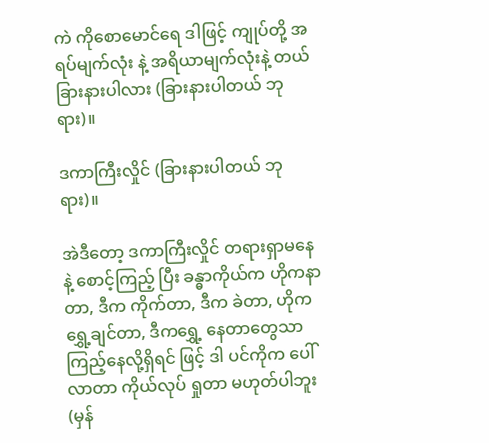ကဲ ကိုစောမောင်ရေ ဒါဖြင့် ကျုပ်တို့ အရပ်မျက်လုံး နဲ့ အရိယာမျက်လုံးနဲ့ တယ်ခြားနားပါလား (ခြားနားပါတယ် ဘုရား)။

ဒကာကြီးလှိုင် (ခြားနားပါတယ် ဘုရား)။

အဲဒီတော့ ဒကာကြီးလှိုင် တရားရှာမနေနဲ့ စောင့်ကြည့် ပြီး ခန္ဓာကိုယ်က ဟိုကနာတာ, ဒီက ကိုက်တာ, ဒီက ခဲတာ, ဟိုက ရွှေ့ချင်တာ, ဒီကရွှေ့ နေတာတွေသာ ကြည့်နေလို့ရှိရင် ဖြင့် ဒါ ပင်ကိုက ပေါ်လာတာ ကိုယ်လုပ် ရှုတာ မဟုတ်ပါဘူး (မှန်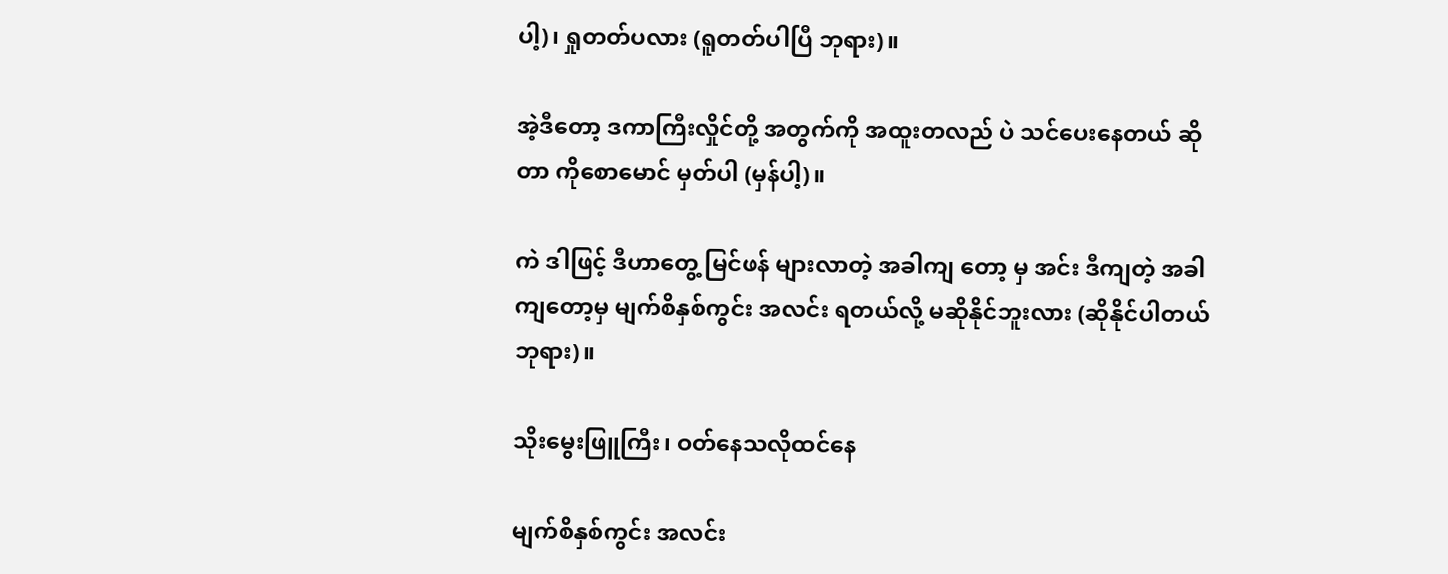ပါ့)၊ ရှုတတ်ပလား (ရူတတ်ပါပြီ ဘုရား)။

အဲ့ဒီတော့ ဒကာကြီးလှိုင်တို့ အတွက်ကို အထူးတလည် ပဲ သင်ပေးနေတယ် ဆိုတာ ကိုစောမောင် မှတ်ပါ (မှန်ပါ့)။

ကဲ ဒါဖြင့် ဒီဟာတွေ့ မြင်ဖန် များလာတဲ့ အခါကျ တော့ မှ အင်း ဒီကျတဲ့ အခါကျတော့မှ မျက်စိနှစ်ကွင်း အလင်း ရတယ်လို့ မဆိုနိုင်ဘူးလား (ဆိုနိုင်ပါတယ် ဘုရား)။

သိုးမွေးဖြူကြီး၊ ဝတ်နေသလိုထင်နေ

မျက်စိနှစ်ကွင်း အလင်း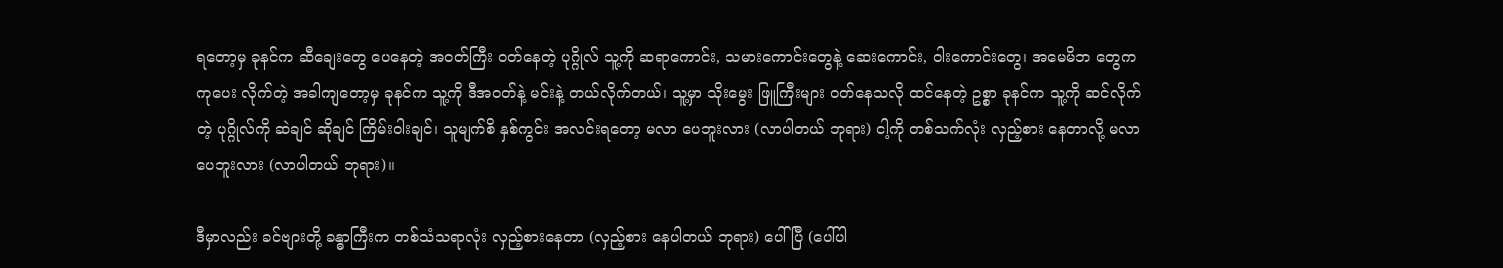ရတော့မှ ခုနင်က ဆီချေးတွေ ပေနေတဲ့ အဝတ်ကြီး ဝတ်နေတဲ့ ပုဂ္ဂိုလ် သူ့ကို ဆရာကောင်း, သမားကောင်းတွေနဲ့ ဆေးကောင်း, ဝါးကောင်းတွေ၊ အမေမိဘ တွေက ကုပေး လိုက်တဲ့ အခါကျတော့မှ ခုနင်က သူ့ကို ဒီအဝတ်နဲ့ မင်းနဲ့ တယ်လိုက်တယ်၊ သူ့မှာ သိုးမွေး ဖြူကြီးများ ဝတ်နေသလို ထင်နေတဲ့ ဥစ္စာ ခုနင်က သူ့ကို ဆင်လိုက်တဲ့ ပုဂ္ဂိုလ်ကို ဆဲချင် ဆိုချင် ကြိမ်းဝါးချင်၊ သူမျက်စိ နှစ်ကွင်း အလင်းရတော့ မလာ ပေဘူးလား (လာပါတယ် ဘုရား) ငါ့ကို တစ်သက်လုံး လှည့်စား နေတာလို့ မလာပေဘူးလား (လာပါတယ် ဘုရား)။

ဒီမှာလည်း ခင်ဗျားတို့ ခန္ဓာကြီးက တစ်သံသရာလုံး လှည့်စားနေတာ (လှည့်စား နေပါတယ် ဘုရား) ပေါ်ပြီ (ပေါ်ပါ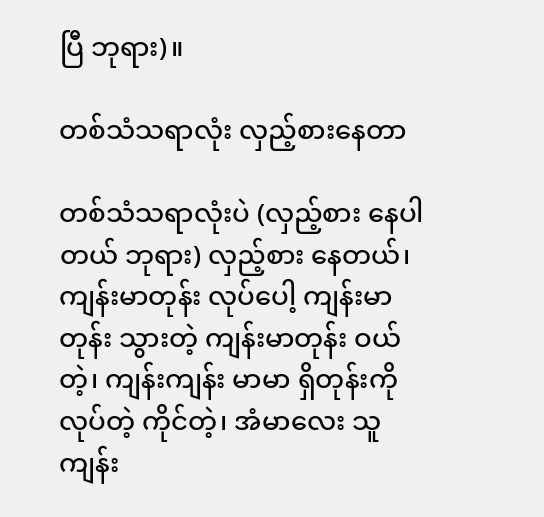ပြီ ဘုရား)။

တစ်သံသရာလုံး လှည့်စားနေတာ

တစ်သံသရာလုံးပဲ (လှည့်စား နေပါတယ် ဘုရား) လှည့်စား နေတယ်၊ ကျန်းမာတုန်း လုပ်ပေါ့ ကျန်းမာတုန်း သွားတဲ့ ကျန်းမာတုန်း ဝယ်တဲ့၊ ကျန်းကျန်း မာမာ ရှိတုန်းကို လုပ်တဲ့ ကိုင်တဲ့၊ အံမာလေး သူ ကျန်း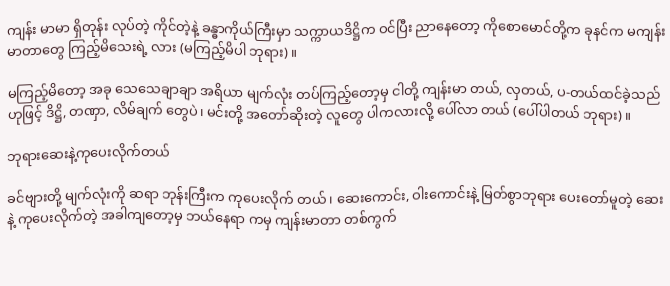ကျန်း မာမာ ရှိတုန်း လုပ်တဲ့ ကိုင်တဲ့နဲ့ ခန္ဓာကိုယ်ကြီးမှာ သက္ကာယဒိဋ္ဌိက ဝင်ပြီး ညာနေတော့ ကိုစောမောင်တို့က ခုနင်က မကျန်းမာတာတွေ ကြည့်မိသေးရဲ့ လား (မကြည့်မိပါ ဘုရား)။

မကြည့်မိတော့ အခု သေသေချာချာ အရိယာ မျက်လုံး တပ်ကြည့်တော့မှ ငါတို့ ကျန်းမာ တယ်, လှတယ်, ပ-တယ်ထင်ခဲ့သည် ဟုဖြင့် ဒိဋ္ဌိ, တဏှာ, လိမ်ချက် တွေပဲ၊ မင်းတို့ အတော်ဆိုးတဲ့ လူတွေ ပါကလားလို့ ပေါ်လာ တယ် (ပေါ်ပါတယ် ဘုရား)။

ဘုရားဆေးနဲ့ကုပေးလိုက်တယ်

ခင်ဗျားတို့ မျက်လုံးကို ဆရာ ဘုန်းကြီးက ကုပေးလိုက် တယ်၊ ဆေးကောင်း, ဝါးကောင်းနဲ့ မြတ်စွာဘုရား ပေးတော်မူတဲ့ ဆေးနဲ့ ကုပေးလိုက်တဲ့ အခါကျတော့မှ ဘယ်နေရာ ကမှ ကျန်းမာတာ တစ်ကွက်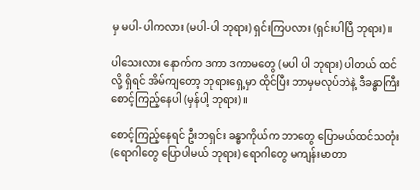မှ မပါ- ပါကလား (မပါ-ပါ ဘုရား) ရှင်းကြပလား (ရှင်းပါပြီ ဘုရား)။

ပါသေးလား နောက်က ဒကာ ဒကာမတွေ (မပါ ပါ ဘုရား) ပါတယ် ထင်လို့ ရှိရင် အိမ်ကျတော့ ဘုရားရှေ့မှာ ထိုင်ပြီး ဘာမှမလုပ်ဘဲနဲ့ ဒီခန္ဓာကြီး စောင့်ကြည့်နေပါ (မှန်ပါ့ ဘုရား)။

စောင့်ကြည့်နေရင် ဦးဘရှင်း ခန္ဓာကိုယ်က ဘာတွေ ပြောမယ်ထင်သတုံး (ရောဂါတွေ ပြောပါမယ် ဘုရား) ရောဂါတွေ မကျန်းမာတာ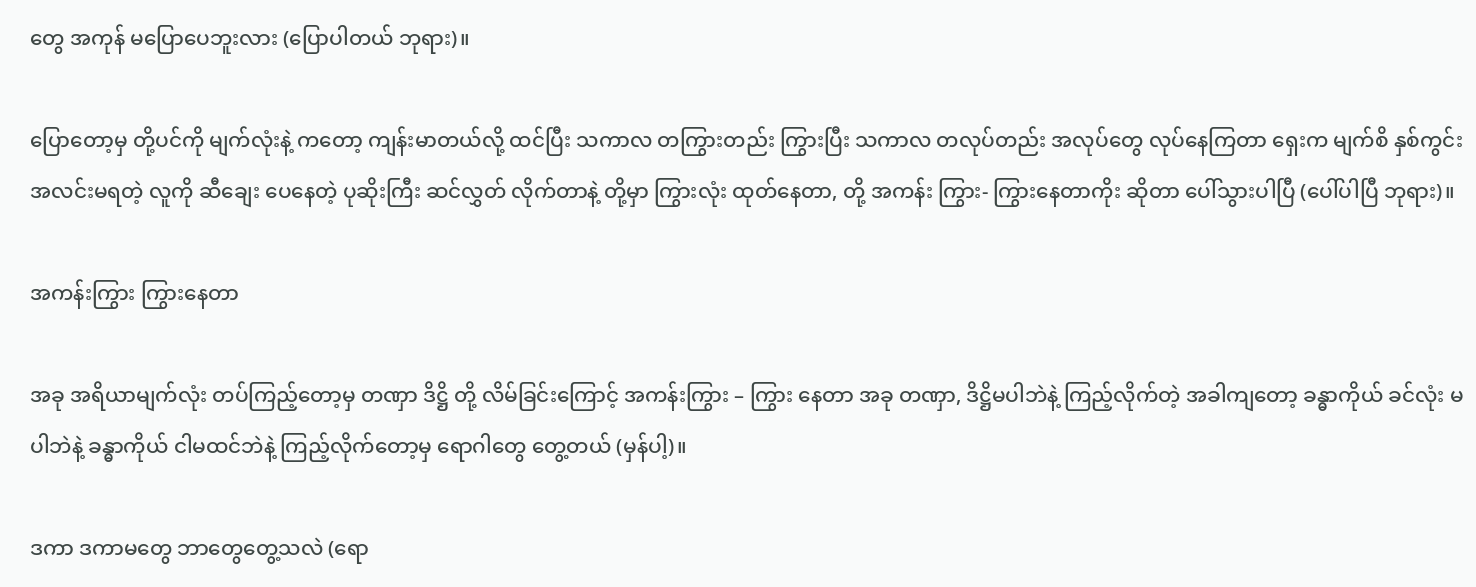တွေ အကုန် မပြောပေဘူးလား (ပြောပါတယ် ဘုရား)။

ပြောတော့မှ တို့ပင်ကို မျက်လုံးနဲ့ ကတော့ ကျန်းမာတယ်လို့ ထင်ပြီး သကာလ တကြွားတည်း ကြွားပြီး သကာလ တလုပ်တည်း အလုပ်တွေ လုပ်နေကြတာ ရှေးက မျက်စိ နှစ်ကွင်း အလင်းမရတဲ့ လူကို ဆီချေး ပေနေတဲ့ ပုဆိုးကြီး ဆင်လွှတ် လိုက်တာနဲ့ တို့မှာ ကြွားလုံး ထုတ်နေတာ, တို့ အကန်း ကြွား- ကြွားနေတာကိုး ဆိုတာ ပေါ်သွားပါပြီ (ပေါ်ပါပြီ ဘုရား)။

အကန်းကြွား ကြွားနေတာ

အခု အရိယာမျက်လုံး တပ်ကြည့်တော့မှ တဏှာ ဒိဋ္ဌိ တို့ လိမ်ခြင်းကြောင့် အကန်းကြွား – ကြွား နေတာ အခု တဏှာ, ဒိဋ္ဌိမပါဘဲနဲ့ ကြည့်လိုက်တဲ့ အခါကျတော့ ခန္ဓာကိုယ် ခင်လုံး မပါဘဲနဲ့ ခန္ဓာကိုယ် ငါမထင်ဘဲနဲ့ ကြည့်လိုက်တော့မှ ရောဂါတွေ တွေ့တယ် (မှန်ပါ့)။

ဒကာ ဒကာမတွေ ဘာတွေတွေ့သလဲ (ရော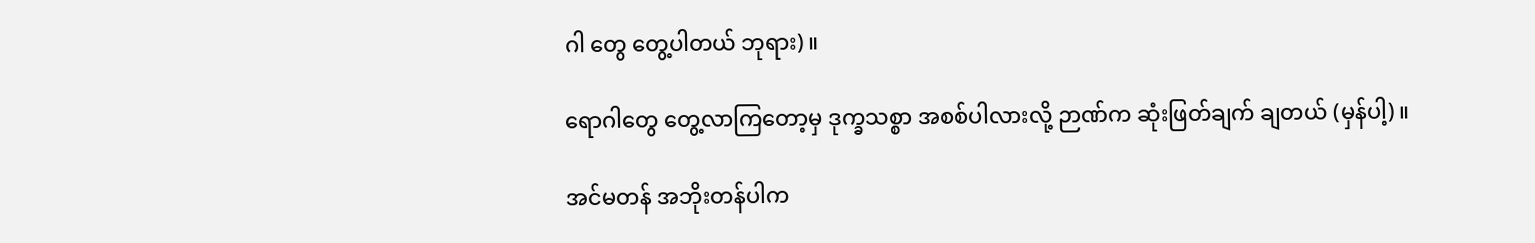ဂါ တွေ တွေ့ပါတယ် ဘုရား)။

ရောဂါတွေ တွေ့လာကြတော့မှ ဒုက္ခသစ္စာ အစစ်ပါလားလို့ ဉာဏ်က ဆုံးဖြတ်ချက် ချတယ် (မှန်ပါ့)။

အင်မတန် အဘိုးတန်ပါက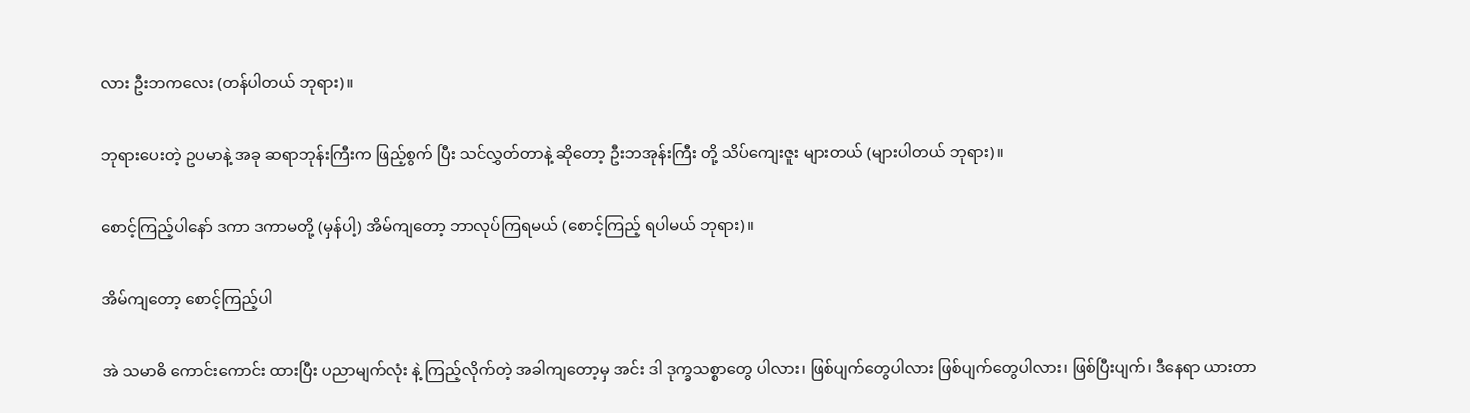လား ဦးဘကလေး (တန်ပါတယ် ဘုရား)။

ဘုရားပေးတဲ့ ဥပမာနဲ့ အခု ဆရာဘုန်းကြီးက ဖြည့်စွက် ပြီး သင်လွှတ်တာနဲ့ ဆိုတော့ ဦးဘအုန်းကြီး တို့ သိပ်ကျေးဇူး များတယ် (များပါတယ် ဘုရား)။

စောင့်ကြည့်ပါနော် ဒကာ ဒကာမတို့ (မှန်ပါ့) အိမ်ကျတော့ ဘာလုပ်ကြရမယ် (စောင့်ကြည့် ရပါမယ် ဘုရား)။

အိမ်ကျတော့ စောင့်ကြည့်ပါ

အဲ သမာဓိ ကောင်းကောင်း ထားပြီး ပညာမျက်လုံး နဲ့ ကြည့်လိုက်တဲ့ အခါကျတော့မှ အင်း ဒါ ဒုက္ခသစ္စာတွေ ပါလား၊ ဖြစ်ပျက်တွေပါလား ဖြစ်ပျက်တွေပါလား၊ ဖြစ်ပြီးပျက်၊ ဒီနေရာ ယားတာ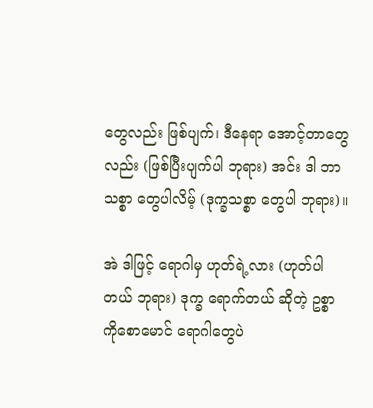တွေလည်း ဖြစ်ပျက်၊ ဒီနေရာ အောင့်တာတွေ လည်း (ဖြစ်ပြီးပျက်ပါ ဘုရား) အင်း ဒါ ဘာသစ္စာ တွေပါလိမ့် (ဒုက္ခသစ္စာ တွေပါ ဘုရား)။

အဲ ဒါဖြင့် ရောဂါမှ ဟုတ်ရဲ့လား (ဟုတ်ပါ တယ် ဘုရား) ဒုက္ခ ရောက်တယ် ဆိုတဲ့ ဥစ္စာ ကိုစောမောင် ရောဂါတွေပဲ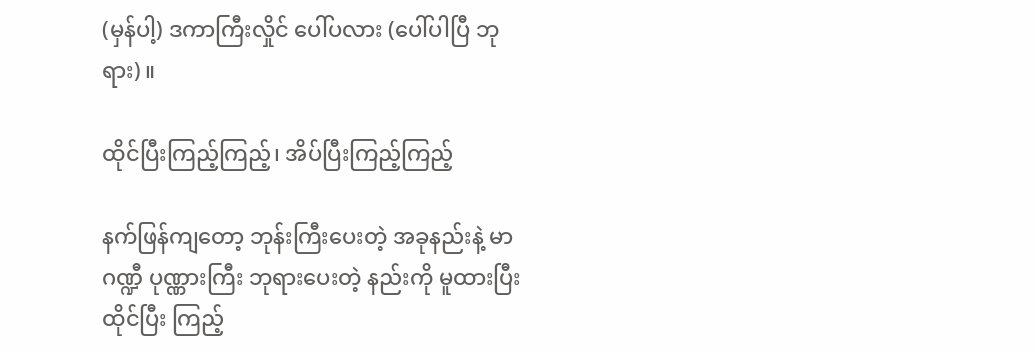(မှန်ပါ့) ဒကာကြီးလှိုင် ပေါ်ပလား (ပေါ်ပါပြီ ဘုရား)။

ထိုင်ပြီးကြည့်ကြည့်၊ အိပ်ပြီးကြည့်ကြည့်

နက်ဖြန်ကျတော့ ဘုန်းကြီးပေးတဲ့ အခုနည်းနဲ့ မာဂဏ္ဍီ ပုဏ္ဏားကြီး ဘုရားပေးတဲ့ နည်းကို မူထားပြီး ထိုင်ပြီး ကြည့်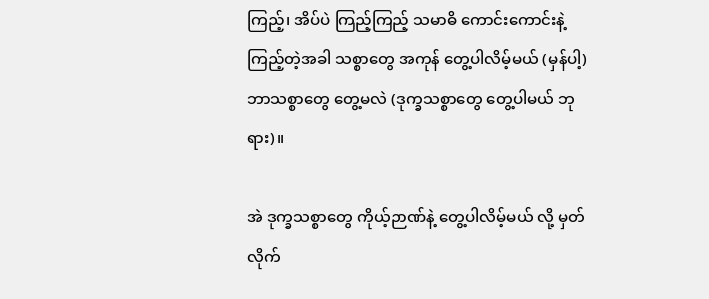ကြည့်၊ အိပ်ပဲ ကြည့်ကြည့် သမာဓိ ကောင်းကောင်းနဲ့ ကြည့်တဲ့အခါ သစ္စာတွေ အကုန် တွေ့ပါလိမ့်မယ် (မှန်ပါ့) ဘာသစ္စာတွေ တွေ့မလဲ (ဒုက္ခသစ္စာတွေ တွေ့ပါမယ် ဘုရား)။

အဲ ဒုက္ခသစ္စာတွေ ကိုယ့်ဉာဏ်နဲ့ တွေ့ပါလိမ့်မယ် လို့ မှတ်လိုက်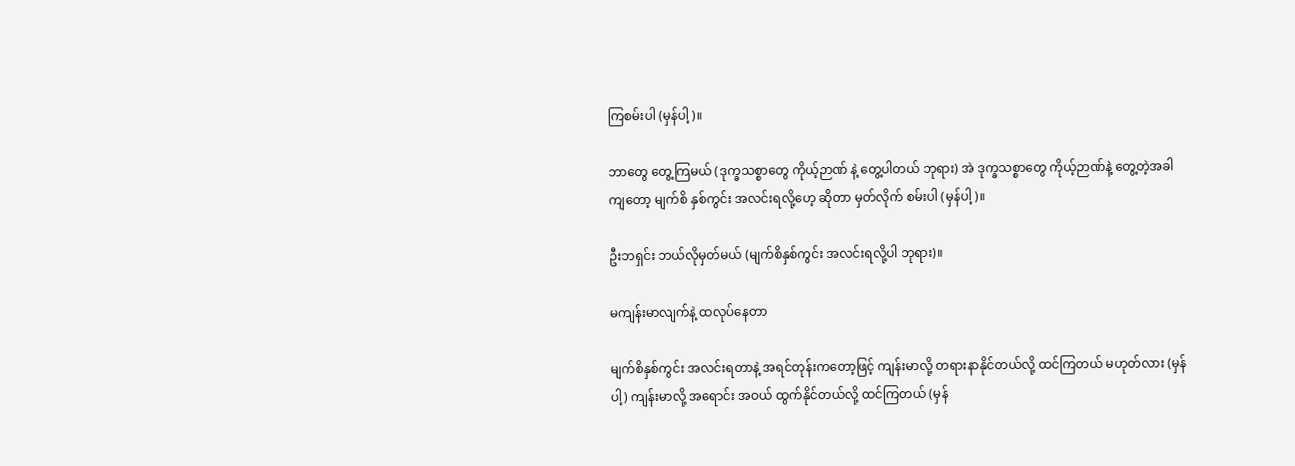ကြစမ်းပါ (မှန်ပါ့)။

ဘာတွေ တွေ့ကြမယ် (ဒုက္ခသစ္စာတွေ ကိုယ့်ဉာဏ် နဲ့ တွေ့ပါတယ် ဘုရား) အဲ ဒုက္ခသစ္စာတွေ ကိုယ့်ဉာဏ်နဲ့ တွေ့တဲ့အခါ ကျတော့ မျက်စိ နှစ်ကွင်း အလင်းရလို့ဟေ့ ဆိုတာ မှတ်လိုက် စမ်းပါ (မှန်ပါ့)။

ဦးဘရှင်း ဘယ်လိုမှတ်မယ် (မျက်စိနှစ်ကွင်း အလင်းရလို့ပါ ဘုရား)။

မကျန်းမာလျက်နဲ့ ထလုပ်နေတာ

မျက်စိနှစ်ကွင်း အလင်းရတာနဲ့ အရင်တုန်းကတော့ဖြင့် ကျန်းမာလို့ တရားနာနိုင်တယ်လို့ ထင်ကြတယ် မဟုတ်လား (မှန်ပါ့) ကျန်းမာလို့ အရောင်း အဝယ် ထွက်နိုင်တယ်လို့ ထင်ကြတယ် (မှန်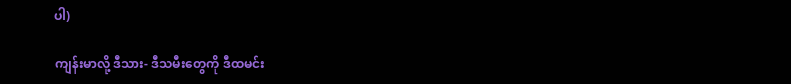ပါ)

ကျန်းမာလို့ ဒီသား- ဒီသမီးတွေကို ဒီထမင်း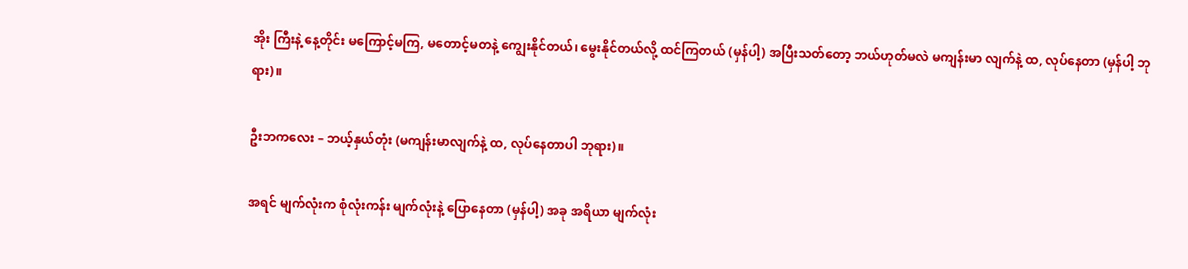အိုး ကြီးနဲ့ နေ့တိုင်း မကြောင့်မကြ, မတောင့်မတနဲ့ ကျွေးနိုင်တယ်၊ မွေးနိုင်တယ်လို့ ထင်ကြတယ် (မှန်ပါ့) အပြီးသတ်တော့ ဘယ်ဟုတ်မလဲ မကျန်းမာ လျက်နဲ့ ထ, လုပ်နေတာ (မှန်ပါ့ ဘုရား)။

ဦးဘကလေး – ဘယ့်နှယ်တုံး (မကျန်းမာလျက်နဲ့ ထ, လုပ်နေတာပါ ဘုရား)။

အရင် မျက်လုံးက စုံလုံးကန်း မျက်လုံးနဲ့ ပြောနေတာ (မှန်ပါ့) အခု အရိယာ မျက်လုံး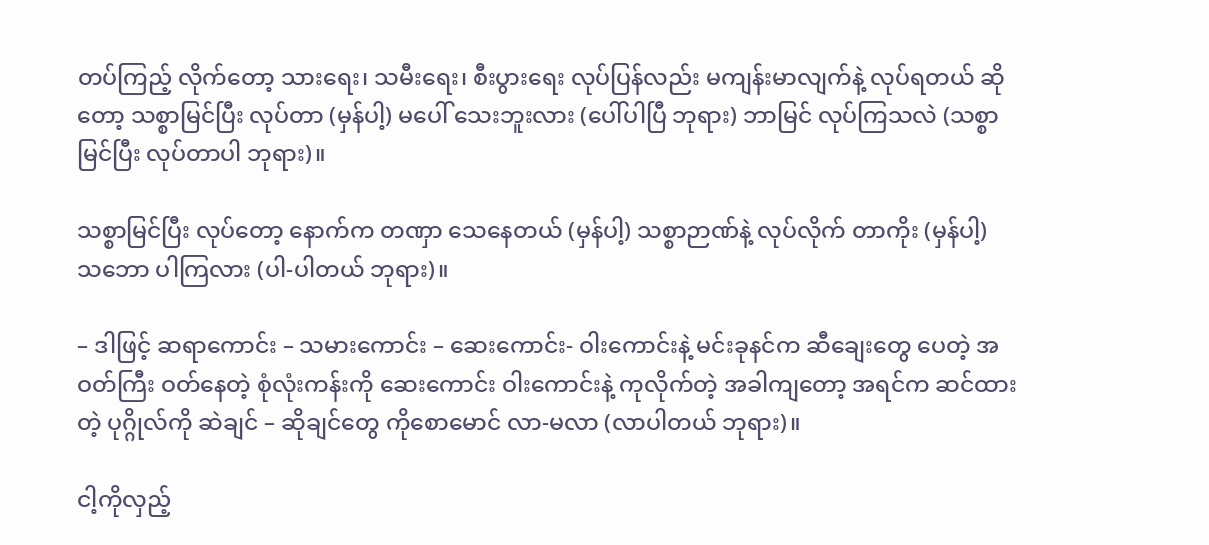တပ်ကြည့် လိုက်တော့ သားရေး၊ သမီးရေး၊ စီးပွားရေး လုပ်ပြန်လည်း မကျန်းမာလျက်နဲ့ လုပ်ရတယ် ဆိုတော့ သစ္စာမြင်ပြီး လုပ်တာ (မှန်ပါ့) မပေါ် သေးဘူးလား (ပေါ်ပါပြီ ဘုရား) ဘာမြင် လုပ်ကြသလဲ (သစ္စာမြင်ပြီး လုပ်တာပါ ဘုရား)။

သစ္စာမြင်ပြီး လုပ်တော့ နောက်က တဏှာ သေနေတယ် (မှန်ပါ့) သစ္စာဉာဏ်နဲ့ လုပ်လိုက် တာကိုး (မှန်ပါ့) သဘော ပါကြလား (ပါ-ပါတယ် ဘုရား)။

– ဒါဖြင့် ဆရာကောင်း – သမားကောင်း – ဆေးကောင်း- ဝါးကောင်းနဲ့ မင်းခုနင်က ဆီချေးတွေ ပေတဲ့ အဝတ်ကြီး ဝတ်နေတဲ့ စုံလုံးကန်းကို ဆေးကောင်း ဝါးကောင်းနဲ့ ကုလိုက်တဲ့ အခါကျတော့ အရင်က ဆင်ထားတဲ့ ပုဂ္ဂိုလ်ကို ဆဲချင် – ဆိုချင်တွေ ကိုစောမောင် လာ-မလာ (လာပါတယ် ဘုရား)။

ငါ့ကိုလှည့်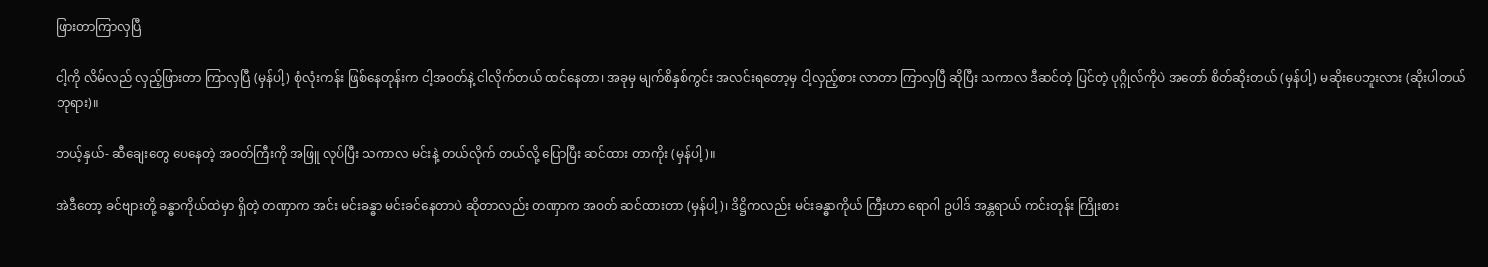ဖြားတာကြာလှပြီ

ငါ့ကို လိမ်လည် လှည့်ဖြားတာ ကြာလှပြီ (မှန်ပါ့) စုံလုံးကန်း ဖြစ်နေတုန်းက ငါ့အဝတ်နဲ့ ငါလိုက်တယ် ထင်နေတာ၊ အခုမှ မျက်စိနှစ်ကွင်း အလင်းရတော့မှ ငါ့လှည့်စား လာတာ ကြာလှပြီ ဆိုပြီး သကာလ ဒီဆင်တဲ့ ပြင်တဲ့ ပုဂ္ဂိုလ်ကိုပဲ အတော် စိတ်ဆိုးတယ် (မှန်ပါ့) မဆိုးပေဘူးလား (ဆိုးပါတယ် ဘုရား)။

ဘယ့်နှယ်- ဆီချေးတွေ ပေနေတဲ့ အဝတ်ကြီးကို အဖြူ လုပ်ပြီး သကာလ မင်းနဲ့ တယ်လိုက် တယ်လို့ ပြောပြီး ဆင်ထား တာကိုး (မှန်ပါ့)။

အဲဒီတော့ ခင်ဗျားတို့ ခန္ဓာကိုယ်ထဲမှာ ရှိတဲ့ တဏှာက အင်း မင်းခန္ဓာ မင်းခင်နေတာပဲ ဆိုတာလည်း တဏှာက အဝတ် ဆင်ထားတာ (မှန်ပါ့)၊ ဒိဋ္ဌိကလည်း မင်းခန္ဓာကိုယ် ကြီးဟာ ရောဂါ ဥပါဒ် အန္တရာယ် ကင်းတုန်း ကြိုးစား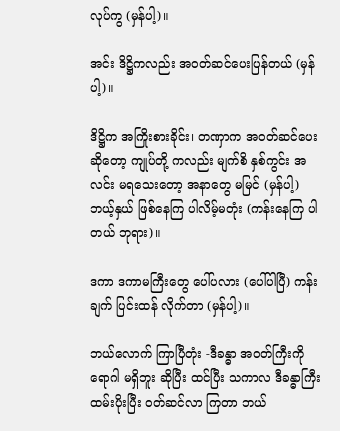လုပ်ကွ (မှန်ပါ့)။

အင်း ဒိဋ္ဌိကလည်း အဝတ်ဆင်ပေးပြန်တယ် (မှန်ပါ့)။

ဒိဋ္ဌိက အကြိုးစားခိုင်း၊ တဏှာက အဝတ်ဆင်ပေး ဆိုတော့ ကျုပ်တို့ ကလည်း မျက်စိ နှစ်ကွင်း အလင်း မရသေးတော့ အနာတွေ မမြင် (မှန်ပါ့) ဘယ့်နှယ် ဖြစ်နေကြ ပါလိမ့်မတုံး (ကန်းနေကြ ပါတယ် ဘုရား)။

ဒကာ ဒကာမကြီးတွေ ပေါ်ပလား (ပေါ်ပါပြီ) ကန်းချက် ပြင်းထန် လိုက်တာ (မှန်ပါ့)။

ဘယ်လောက် ကြာပြီတုံး -ဒီခန္ဓာ အဝတ်ကြီးကို ရောဂါ မရှိဘူး ဆိုပြီး ထင်ပြီး သကာလ ဒီခန္ဓာကြီး ထမ်းပိုးပြီး ဝတ်ဆင်လာ ကြတာ ဘယ်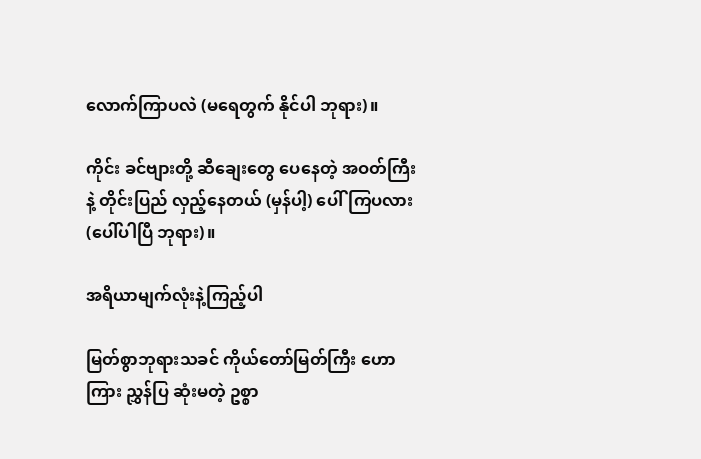လောက်ကြာပလဲ (မရေတွက် နိုင်ပါ ဘုရား)။

ကိုင်း ခင်ဗျားတို့ ဆီချေးတွေ ပေနေတဲ့ အဝတ်ကြီး နဲ့ တိုင်းပြည် လှည့်နေတယ် (မှန်ပါ့) ပေါ်ကြပလား (ပေါ်ပါပြီ ဘုရား)။

အရိယာမျက်လုံးနဲ့ကြည့်ပါ

မြတ်စွာဘုရားသခင် ကိုယ်တော်မြတ်ကြီး ဟောကြား ညွှန်ပြ ဆုံးမတဲ့ ဥစ္စာ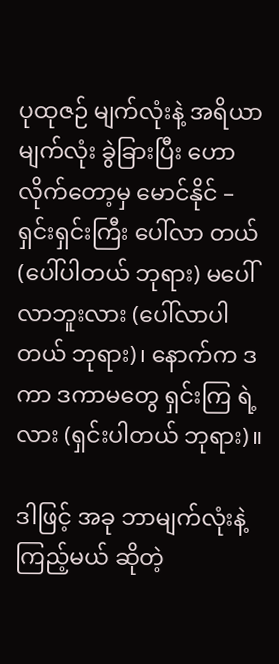ပုထုဇဉ် မျက်လုံးနဲ့ အရိယာ မျက်လုံး ခွဲခြားပြီး ဟောလိုက်တော့မှ မောင်နိုင် – ရှင်းရှင်းကြီး ပေါ်လာ တယ် (ပေါ်ပါတယ် ဘုရား) မပေါ်လာဘူးလား (ပေါ်လာပါတယ် ဘုရား)၊ နောက်က ဒကာ ဒကာမတွေ ရှင်းကြ ရဲ့လား (ရှင်းပါတယ် ဘုရား)။

ဒါဖြင့် အခု ဘာမျက်လုံးနဲ့ ကြည့်မယ် ဆိုတဲ့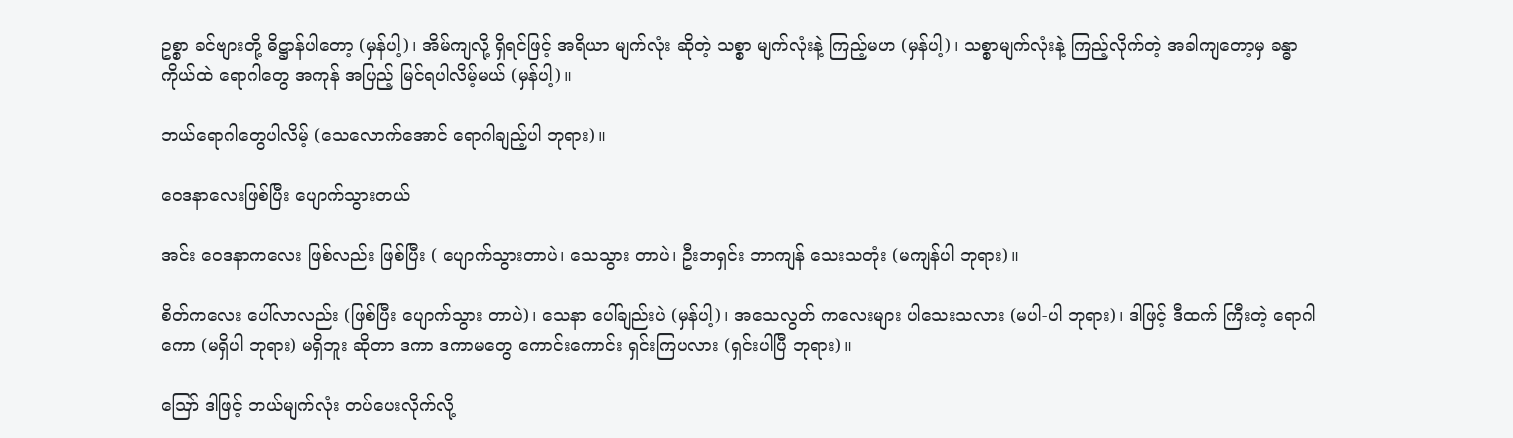ဥစ္စာ ခင်ဗျားတို့ ဓိဋ္ဌာန်ပါတော့ (မှန်ပါ့)၊ အိမ်ကျလို့ ရှိရင်ဖြင့် အရိယာ မျက်လုံး ဆိုတဲ့ သစ္စာ မျက်လုံးနဲ့ ကြည့်မဟ (မှန်ပါ့)၊ သစ္စာမျက်လုံးနဲ့ ကြည့်လိုက်တဲ့ အခါကျတော့မှ ခန္ဓာ ကိုယ်ထဲ ရောဂါတွေ အကုန် အပြည့် မြင်ရပါလိမ့်မယ် (မှန်ပါ့)။

ဘယ်ရောဂါတွေပါလိမ့် (သေလောက်အောင် ရောဂါချည့်ပါ ဘုရား)။

ဝေဒနာလေးဖြစ်ပြီး ပျောက်သွားတယ်

အင်း ဝေဒနာကလေး ဖြစ်လည်း ဖြစ်ပြီး ( ပျောက်သွားတာပဲ၊ သေသွား တာပဲ၊ ဦးဘရှင်း ဘာကျန် သေးသတုံး (မကျန်ပါ ဘုရား)။

စိတ်ကလေး ပေါ်လာလည်း (ဖြစ်ပြီး ပျောက်သွား တာပဲ)၊ သေနာ ပေါ်ချည်းပဲ (မှန်ပါ့)၊ အသေလွတ် ကလေးများ ပါသေးသလား (မပါ-ပါ ဘုရား)၊ ဒါဖြင့် ဒီထက် ကြီးတဲ့ ရောဂါကော (မရှိပါ ဘုရား) မရှိဘူး ဆိုတာ ဒကာ ဒကာမတွေ ကောင်းကောင်း ရှင်းကြပလား (ရှင်းပါပြီ ဘုရား)။

ဪ ဒါဖြင့် ဘယ်မျက်လုံး တပ်ပေးလိုက်လို့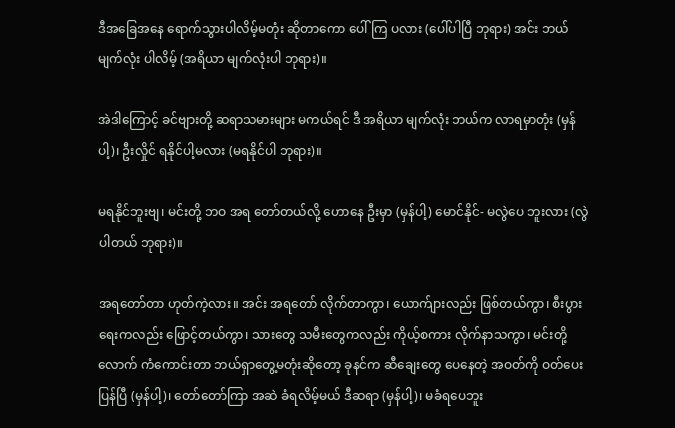ဒီအခြေအနေ ရောက်သွားပါလိမ့်မတုံး ဆိုတာကော ပေါ်ကြ ပလား (ပေါ်ပါပြီ ဘုရား) အင်း ဘယ်မျက်လုံး ပါလိမ့် (အရိယာ မျက်လုံးပါ ဘုရား)။

အဲဒါကြောင့် ခင်ဗျားတို့ ဆရာသမားများ မကယ်ရင် ဒီ အရိယာ မျက်လုံး ဘယ်က လာရမှာတုံး (မှန်ပါ့)၊ ဦးလှိုင် ရနိုင်ပါ့မလား (မရနိုင်ပါ ဘုရား)။

မရနိုင်ဘူးဗျ၊ မင်းတို့ ဘဝ အရ တော်တယ်လို့ ဟောနေ ဦးမှာ (မှန်ပါ့) မောင်နိုင်- မလွဲပေ ဘူးလား (လွဲပါတယ် ဘုရား)။

အရတော်တာ ဟုတ်ကဲ့လား။ အင်း အရတော် လိုက်တာကွာ၊ ယောက်ျားလည်း ဖြစ်တယ်ကွာ၊ စီးပွားရေးကလည်း ဖြောင့်တယ်ကွာ၊ သားတွေ သမီးတွေကလည်း ကိုယ့်စကား လိုက်နာသကွာ၊ မင်းတို့လောက် ကံကောင်းတာ ဘယ်ရှာတွေ့မတုံးဆိုတော့ ခုနင်က ဆီချေးတွေ ပေနေတဲ့ အဝတ်ကို ဝတ်ပေးပြန်ပြီ (မှန်ပါ့)၊ တော်တော်ကြာ အဆဲ ခံရလိမ့်မယ် ဒီဆရာ (မှန်ပါ့)၊ မခံရပေဘူး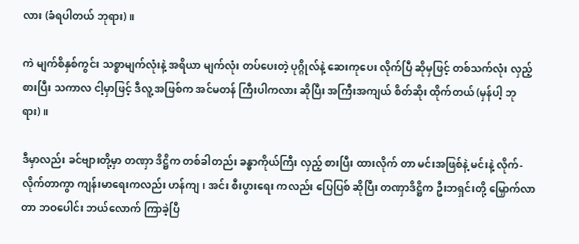လား (ခံရပါတယ် ဘုရား)။

ကဲ မျက်စိနှစ်ကွင်း သစ္စာမျက်လုံးနဲ့ အရိယာ မျက်လုံး တပ်ပေးတဲ့ ပုဂ္ဂိုလ်နဲ့ ဆေးကုပေး လိုက်ပြီ ဆိုမှဖြင့် တစ်သက်လုံး လှည့်စားပြီး သကာလ ငါ့မှာဖြင့် ဒီလူ့ အဖြစ်က အင်မတန် ကြီးပါကလား ဆိုပြီး အကြီးအကျယ် စိတ်ဆိုး ထိုက်တယ် (မှန်ပါ့ ဘုရား)။

ဒီမှာလည်း ခင်ဗျားတို့မှာ တဏှာ ဒိဋ္ဌိက တစ်ခါတည်း ခန္ဓာကိုယ်ကြီး လှည့် စားပြီး ထားလိုက် တာ မင်းအဖြစ်နဲ့ မင်းနဲ့ လိုက်-လိုက်တာကွာ ကျန်းမာရေးကလည်း ဟန်ကျ၊ အင်း စီးပွားရေး ကလည်း ပြေပြစ် ဆိုပြီး တဏှာဒိဋ္ဌိက ဦးဘရှင်းတို့ မြှောက်လာတာ ဘဝပေါင်း ဘယ်လောက် ကြာခဲ့ပြီ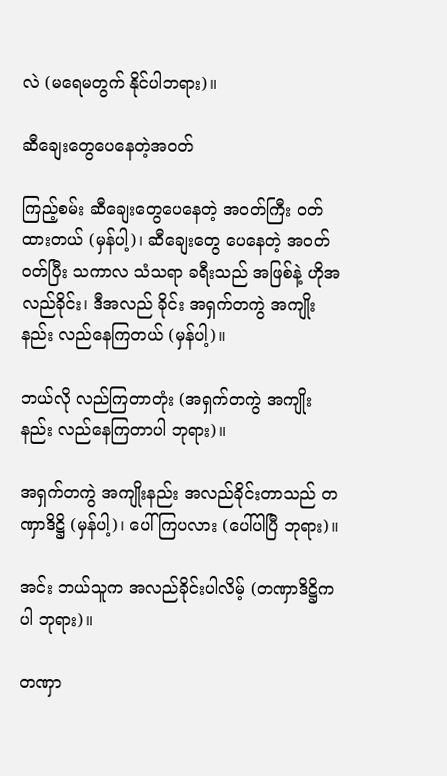လဲ (မရေမတွက် နိုင်ပါဘရား)။

ဆီချေးတွေပေနေတဲ့အဝတ်

ကြည့်စမ်း ဆီချေးတွေပေနေတဲ့ အဝတ်ကြီး ဝတ် ထားတယ် (မှန်ပါ့)၊ ဆီချေးတွေ ပေနေတဲ့ အဝတ်ဝတ်ပြီး သကာလ သံသရာ ခရီးသည် အဖြစ်နဲ့ ဟိုအလည်ခိုင်း၊ ဒီအလည် ခိုင်း အရှက်တကွဲ အကျိုးနည်း လည်နေကြတယ် (မှန်ပါ့)။

ဘယ်လို လည်ကြတာတုံး (အရှက်တကွဲ အကျိုး နည်း လည်နေကြတာပါ ဘုရား)။

အရှက်တကွဲ အကျိုးနည်း အလည်ခိုင်းတာသည် တဏှာဒိဋ္ဌိ (မှန်ပါ့)၊ ပေါ်ကြပလား (ပေါ်ပါပြီ ဘုရား)။

အင်း ဘယ်သူက အလည်ခိုင်းပါလိမ့် (တဏှာဒိဋ္ဌိကပါ ဘုရား)။

တဏှာ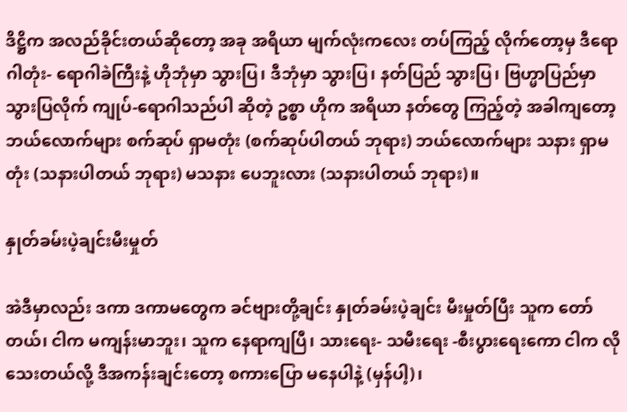ဒိဋ္ဌိက အလည်ခိုင်းတယ်ဆိုတော့ အခု အရိယာ မျက်လုံးကလေး တပ်ကြည့် လိုက်တော့မှ ဒီရောဂါတုံး- ရောဂါခဲကြီးနဲ့ ဟိုဘုံမှာ သွားပြ၊ ဒီဘုံမှာ သွားပြ၊ နတ်ပြည် သွားပြ၊ ဗြဟ္မာပြည်မှာ သွားပြလိုက် ကျုပ်-ရောဂါသည်ပါ ဆိုတဲ့ ဥစ္စာ ဟိုက အရိယာ နတ်တွေ ကြည့်တဲ့ အခါကျတော့ ဘယ်လောက်များ စက်ဆုပ် ရှာမတုံး (စက်ဆုပ်ပါတယ် ဘုရား) ဘယ်လောက်များ သနား ရှာမတုံး (သနားပါတယ် ဘုရား) မသနား ပေဘူးလား (သနားပါတယ် ဘုရား)။

နှုတ်ခမ်းပဲ့ချင်းမီးမှုတ်

အဲဒီမှာလည်း ဒကာ ဒကာမတွေက ခင်ဗျားတို့ချင်း နှုတ်ခမ်းပဲ့ချင်း မီးမှုတ်ပြီး သူက တော်တယ်၊ ငါက မကျန်းမာဘူး၊ သူက နေရာကျပြီ၊ သားရေး- သမီးရေး -စီးပွားရေးကော ငါက လိုသေးတယ်လို့ ဒီအကန်းချင်းတော့ စကားပြော မနေပါနဲ့ (မှန်ပါ့)၊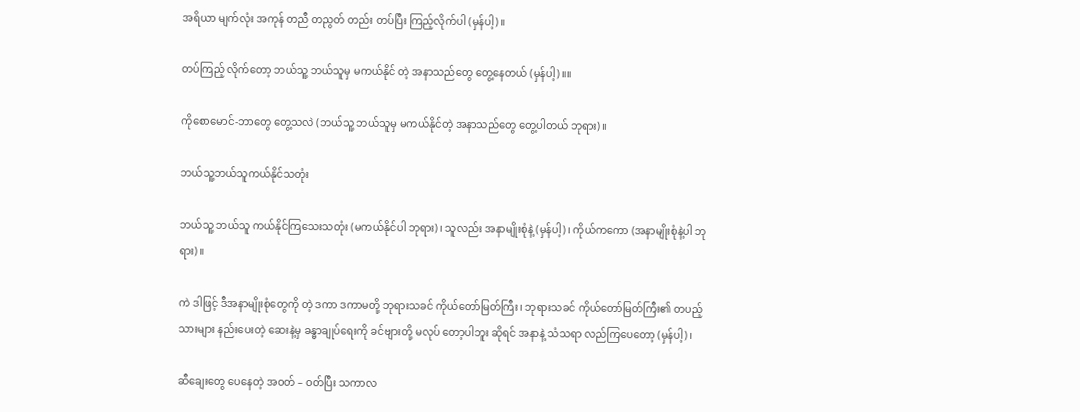အရိယာ မျက်လုံး အကုန် တညီ တညွတ် တည်း တပ်ပြီး ကြည့်လိုက်ပါ (မှန်ပါ့)။

တပ်ကြည့် လိုက်တော့ ဘယ်သူ့ ဘယ်သူမှ မကယ်နိုင် တဲ့ အနာသည်တွေ တွေ့နေတယ် (မှန်ပါ့)။။

ကိုစောမောင်-ဘာတွေ တွေ့သလဲ (ဘယ်သူ့ ဘယ်သူမှ မကယ်နိုင်တဲ့ အနာသည်တွေ တွေ့ပါတယ် ဘုရား)။

ဘယ်သူ့ဘယ်သူကယ်နိုင်သတုံး

ဘယ်သူ့ ဘယ်သူ ကယ်နိုင်ကြသေးသတုံး (မကယ်နိုင်ပါ ဘုရား)၊ သူလည်း အနာမျိုးစုံနဲ့ (မှန်ပါ့)၊ ကိုယ်ကကော (အနာမျိုးစုံနဲ့ပါ ဘုရား)။

ကဲ ဒါဖြင့် ဒီအနာမျိုးစုံတွေကို တဲ့ ဒကာ ဒကာမတို့ ဘုရားသခင် ကိုယ်တော်မြတ်ကြီး၊ ဘုရားသခင် ကိုယ်တော်မြတ်ကြီး၏ တပည့်သားများ နည်းပေးတဲ့ ဆေးနဲ့မှ ခန္ဓာချုပ်ရေးကို ခင်ဗျားတို့ မလုပ် တော့ပါဘူး ဆိုရင် အနာနဲ့ သံသရာ လည်ကြပေတော့ (မှန်ပါ့)၊

ဆီချေးတွေ ပေနေတဲ့ အဝတ် – ဝတ်ပြီး သကာလ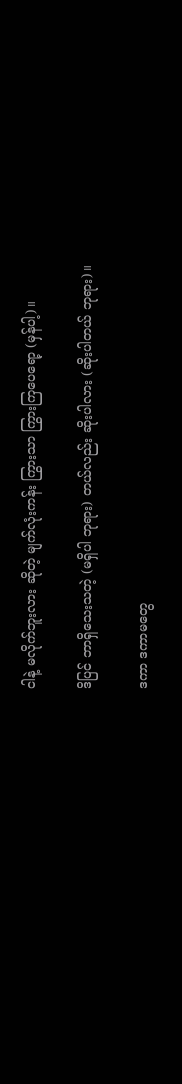ငါနဲ့ မလိုက်ဘူးလား ဆိုတဲ့ မျက်လုံးကန်း ကြွားသာ ကြွားကြပေရော့ (မှန်ပါ့)။

ဒိပြင် ဘာရှိသေးသတဲ့ (မရှိပါ ဘုရား) တယ်လည်း ဆိုးပါလား (ဆိုးပါတယ် ဘုရား)။

ဒကာ ဒကာမတွေ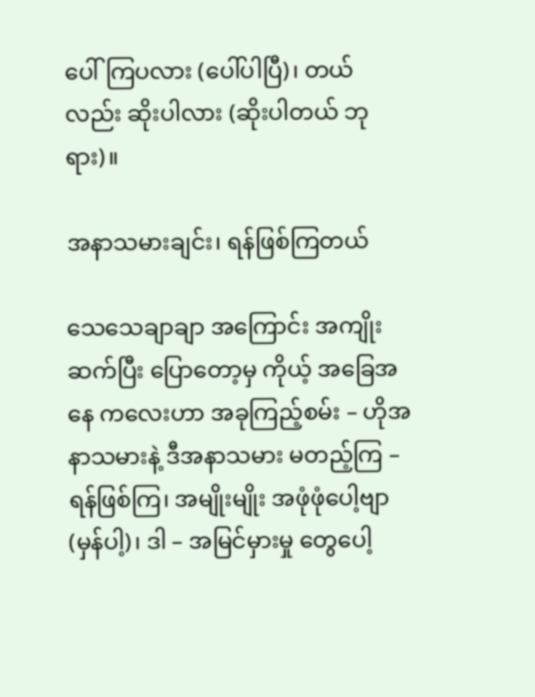ပေါ်ကြပလား (ပေါ်ပါပြီ)၊ တယ်လည်း ဆိုးပါလား (ဆိုးပါတယ် ဘုရား)။

အနာသမားချင်း၊ ရန်ဖြစ်ကြတယ်

သေသေချာချာ အကြောင်း အကျိုးဆက်ပြီး ပြောတော့မှ ကိုယ့် အခြေအနေ ကလေးဟာ အခုကြည့်စမ်း – ဟိုအနာသမားနဲ့ ဒီအနာသမား မတည့်ကြ – ရန်ဖြစ်ကြ၊ အမျိုးမျိုး အဖုံဖုံပေါ့ဗျာ (မှန်ပါ့)၊ ဒါ – အမြင်မှားမှု တွေပေါ့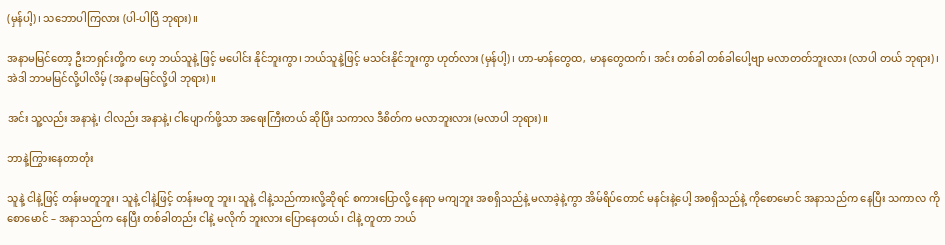(မှန်ပါ့)၊ သဘောပါကြလား (ပါ-ပါပြီ ဘုရား)။

အနာမမြင်တော့ ဦးဘရှင်းတို့က ဟေ့ ဘယ်သူနဲ့ ဖြင့် မပေါင်း နိုင်ဘူးကွာ၊ ဘယ်သူနဲ့ဖြင့် မသင်းနိုင်ဘူးကွာ ဟုတ်လား (မှန်ပါ့)၊ ဟာ-မာန်တွေထ, မာနတွေထက်၊ အင်း တစ်ခါ တစ်ခါပေါ့ဗျာ မလာတတ်ဘူးလား (လာပါ တယ် ဘုရား)၊ အဲဒါ ဘာမမြင်လို့ပါလိမ့် (အနာမမြင်လို့ပါ ဘုရား)။

အင်း သူ့လည်း အနာနဲ့၊ ငါလည်း အနာနဲ့၊ ငါပျောက်ဖို့သာ အရေးကြီးတယ် ဆိုပြီး သကာလ ဒီစိတ်က မလာဘူးလား (မလာပါ ဘုရား)။

ဘာနဲ့ကြွားနေတာတုံး

သူနဲ့ ငါနဲ့ဖြင့် တန်းမတူဘူး၊ သူနဲ့ ငါနဲ့ဖြင့် တန်းမတူ ဘူး၊ သူနဲ့ ငါနဲ့သည်ကားလို့ဆိုရင် စကားပြောလို့ နေရာ မကျဘူး အစရှိသည်နဲ့ မလာခဲ့နဲ့ကွာ အိမ်ရိပ်တောင် မနင်းနဲ့ပေါ့ အစရှိသည်နဲ့ ကိုစောမောင် အနာသည်က နေပြီး သကာလ ကိုစောမောင် – အနာသည်က နေပြီး တစ်ခါတည်း ငါနဲ့ မလိုက် ဘူးလား ပြောနေတယ်၊ ငါနဲ့ တူတာ ဘယ်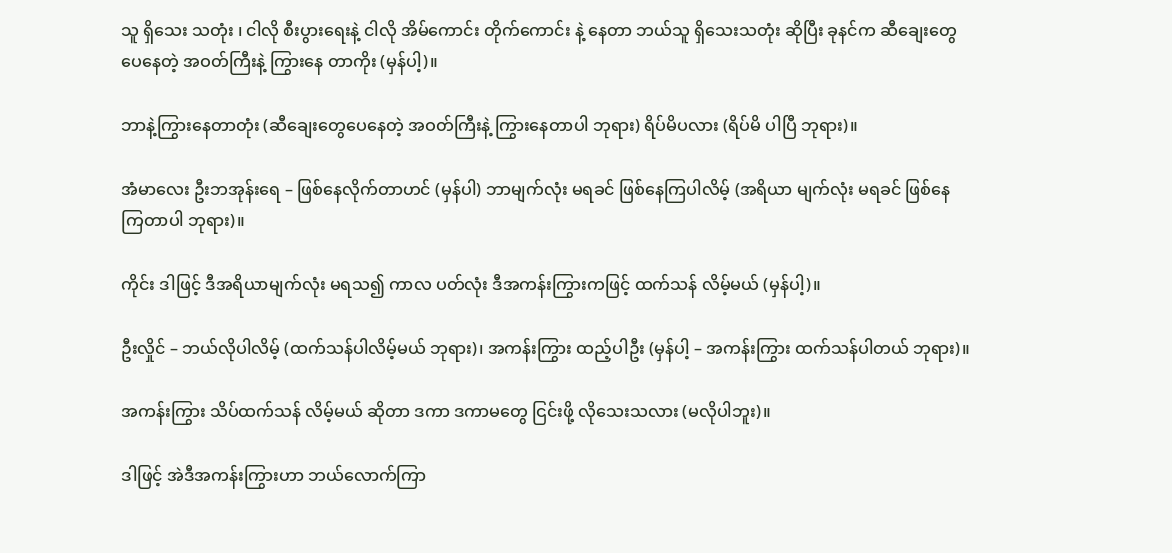သူ ရှိသေး သတုံး ၊ ငါလို စီးပွားရေးနဲ့ ငါလို အိမ်ကောင်း တိုက်ကောင်း နဲ့ နေတာ ဘယ်သူ ရှိသေးသတုံး ဆိုပြီး ခုနင်က ဆီချေးတွေ ပေနေတဲ့ အဝတ်ကြီးနဲ့ ကြွားနေ တာကိုး (မှန်ပါ့)။

ဘာနဲ့ကြွားနေတာတုံး (ဆီချေးတွေပေနေတဲ့ အဝတ်ကြီးနဲ့ ကြွားနေတာပါ ဘုရား) ရိပ်မိပလား (ရိပ်မိ ပါပြီ ဘုရား)။

အံမာလေး ဦးဘအုန်းရေ – ဖြစ်နေလိုက်တာဟင် (မှန်ပါ) ဘာမျက်လုံး မရခင် ဖြစ်နေကြပါလိမ့် (အရိယာ မျက်လုံး မရခင် ဖြစ်နေကြတာပါ ဘုရား)။

ကိုင်း ဒါဖြင့် ဒီအရိယာမျက်လုံး မရသ၍ ကာလ ပတ်လုံး ဒီအကန်းကြွားကဖြင့် ထက်သန် လိမ့်မယ် (မှန်ပါ့)။

ဦးလှိုင် – ဘယ်လိုပါလိမ့် (ထက်သန်ပါလိမ့်မယ် ဘုရား)၊ အကန်းကြွား ထည့်ပါဦး (မှန်ပါ့ – အကန်းကြွား ထက်သန်ပါတယ် ဘုရား)။

အကန်းကြွား သိပ်ထက်သန် လိမ့်မယ် ဆိုတာ ဒကာ ဒကာမတွေ ငြင်းဖို့ လိုသေးသလား (မလိုပါဘူး)။

ဒါဖြင့် အဲဒီအကန်းကြွားဟာ ဘယ်လောက်ကြာ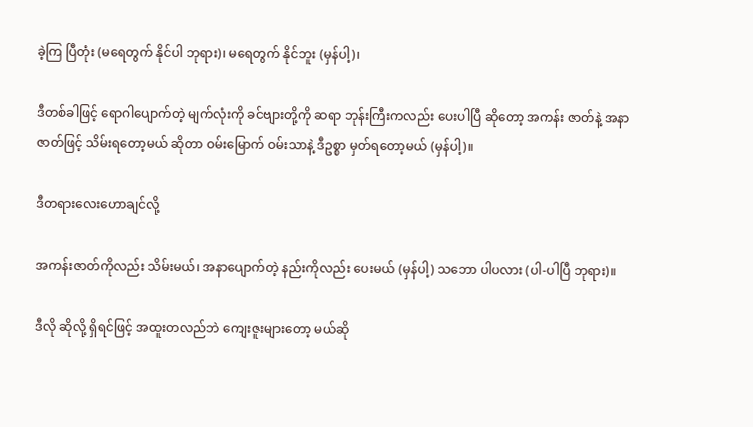ခဲ့ကြ ပြီတုံး (မရေတွက် နိုင်ပါ ဘုရား)၊ မရေတွက် နိုင်ဘူး (မှန်ပါ့)၊

ဒီတစ်ခါဖြင့် ရောဂါပျောက်တဲ့ မျက်လုံးကို ခင်ဗျားတို့ကို ဆရာ ဘုန်းကြီးကလည်း ပေးပါပြီ ဆိုတော့ အကန်း ဇာတ်နဲ့ အနာဇာတ်ဖြင့် သိမ်းရတော့မယ် ဆိုတာ ဝမ်းမြောက် ဝမ်းသာနဲ့ ဒီဥစ္စာ မှတ်ရတော့မယ် (မှန်ပါ့)။

ဒီတရားလေးဟောချင်လို့

အကန်းဇာတ်ကိုလည်း သိမ်းမယ်၊ အနာပျောက်တဲ့ နည်းကိုလည်း ပေးမယ် (မှန်ပါ့) သဘော ပါပလား (ပါ-ပါပြီ ဘုရား)။

ဒီလို ဆိုလို့ ရှိရင်ဖြင့် အထူးတလည်ဘဲ ကျေးဇူးများတော့ မယ်ဆို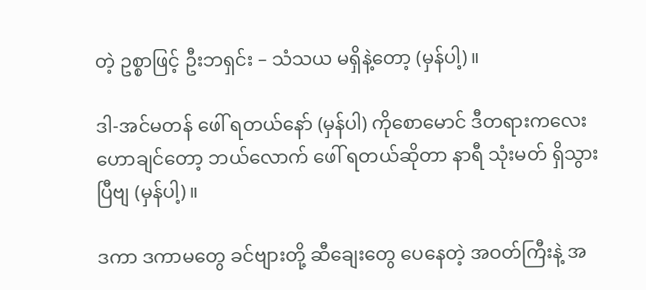တဲ့ ဥစ္စာဖြင့် ဦးဘရှင်း – သံသယ မရှိနဲ့တော့ (မှန်ပါ့)။

ဒါ-အင်မတန် ဖေါ် ရတယ်နော် (မှန်ပါ) ကိုစောမောင် ဒီတရားကလေး ဟောချင်တော့ ဘယ်လောက် ဖေါ် ရတယ်ဆိုတာ နာရီ သုံးမတ် ရှိသွားပြီဗျ (မှန်ပါ့)။

ဒကာ ဒကာမတွေ ခင်ဗျားတို့ ဆီချေးတွေ ပေနေတဲ့ အဝတ်ကြီးနဲ့ အ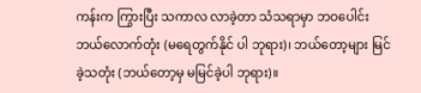ကန်းက ကြွားပြီး သကာလ လာခဲ့တာ သံသရာမှာ ဘဝပေါင်း ဘယ်လောက်တုံး (မရေတွက်နိုင် ပါ ဘုရား)၊ ဘယ်တော့များ မြင်ခဲ့သတုံး (ဘယ်တော့မှ မမြင်ခဲ့ပါ ဘုရား)။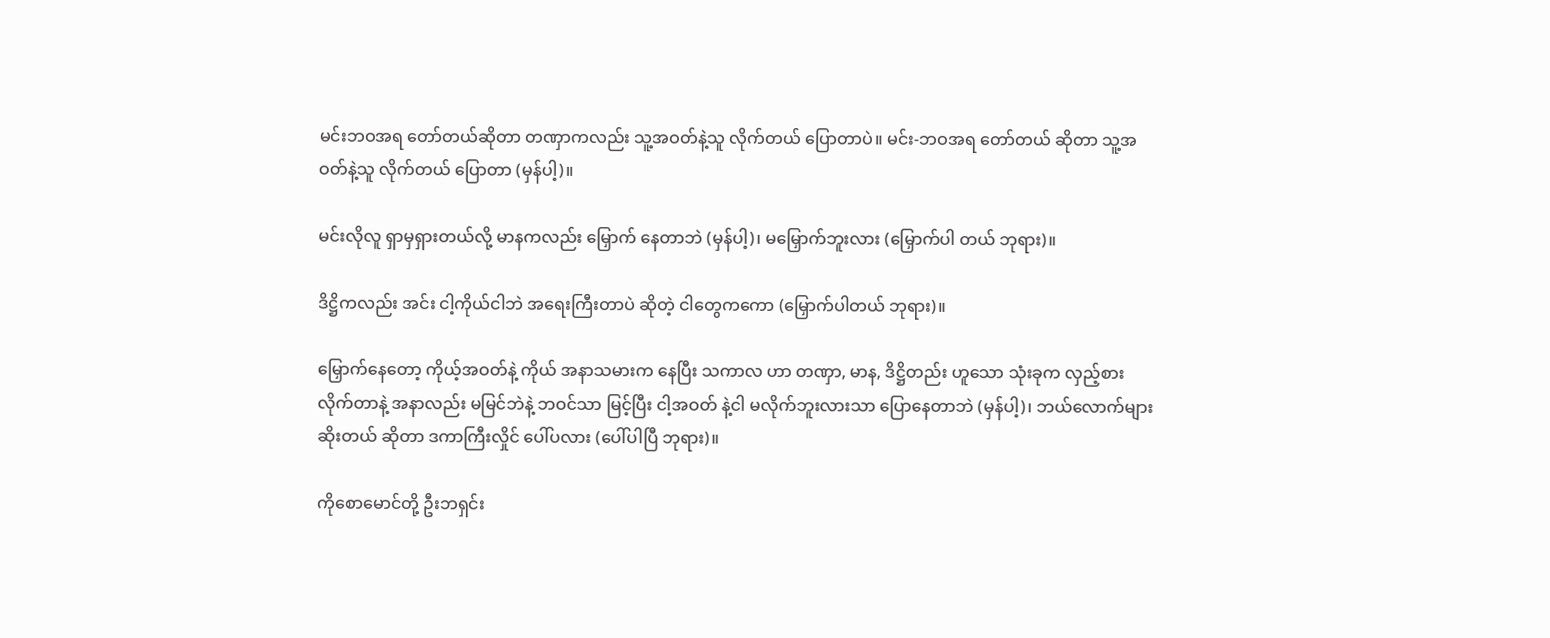မင်းဘဝအရ တော်တယ်ဆိုတာ တဏှာကလည်း သူ့အဝတ်နဲ့သူ လိုက်တယ် ပြောတာပဲ။ မင်း-ဘဝအရ တော်တယ် ဆိုတာ သူ့အဝတ်နဲ့သူ လိုက်တယ် ပြောတာ (မှန်ပါ့)။

မင်းလိုလူ ရှာမှရှားတယ်လို့ မာနကလည်း မြှောက် နေတာဘဲ (မှန်ပါ့)၊ မမြှောက်ဘူးလား (မြှောက်ပါ တယ် ဘုရား)။

ဒိဋ္ဌိကလည်း အင်း ငါ့ကိုယ်ငါဘဲ အရေးကြီးတာပဲ ဆိုတဲ့ ငါတွေကကော (မြှောက်ပါတယ် ဘုရား)။

မြှောက်နေတော့ ကိုယ့်အဝတ်နဲ့ ကိုယ် အနာသမားက နေပြီး သကာလ ဟာ တဏှာ, မာန, ဒိဋ္ဌိတည်း ဟူသော သုံးခုက လှည့်စား လိုက်တာနဲ့ အနာလည်း မမြင်ဘဲနဲ့ ဘဝင်သာ မြင့်ပြီး ငါ့အဝတ် နဲ့ငါ မလိုက်ဘူးလားသာ ပြောနေတာဘဲ (မှန်ပါ့)၊ ဘယ်လောက်များ ဆိုးတယ် ဆိုတာ ဒကာကြီးလှိုင် ပေါ်ပလား (ပေါ်ပါပြီ ဘုရား)။

ကိုစောမောင်တို့ ဦးဘရှင်း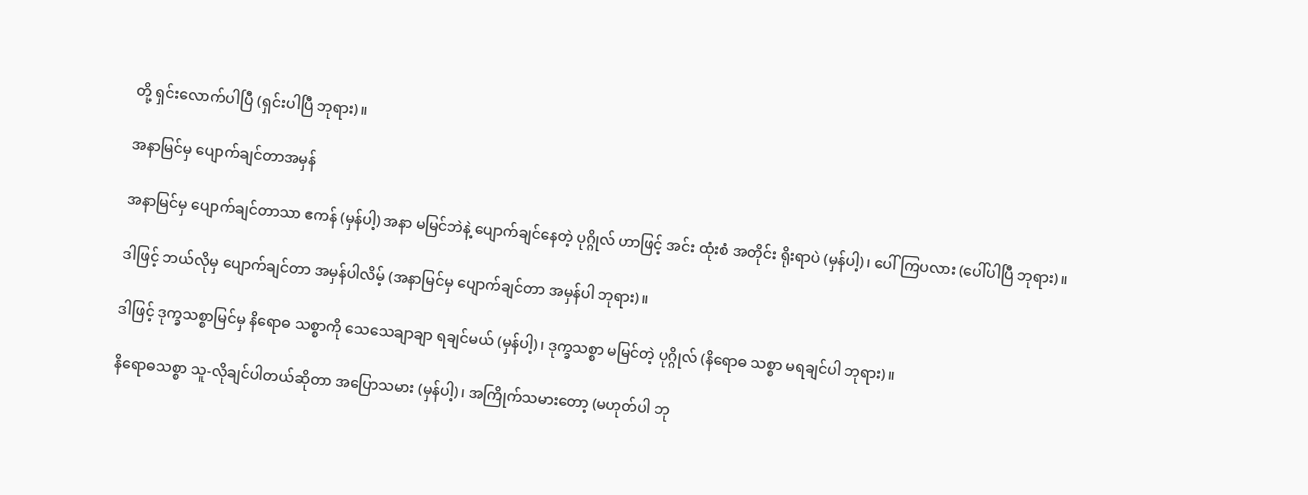တို့ ရှင်းလောက်ပါပြီ (ရှင်းပါပြီ ဘုရား)။

အနာမြင်မှ ပျောက်ချင်တာအမှန်

အနာမြင်မှ ပျောက်ချင်တာသာ ဧကန် (မှန်ပါ့) အနာ မမြင်ဘဲနဲ့ ပျောက်ချင်နေတဲ့ ပုဂ္ဂိုလ် ဟာဖြင့် အင်း ထုံးစံ အတိုင်း ရိုးရာပဲ (မှန်ပါ့)၊ ပေါ်ကြပလား (ပေါ်ပါပြီ ဘုရား)။

ဒါဖြင့် ဘယ်လိုမှ ပျောက်ချင်တာ အမှန်ပါလိမ့် (အနာမြင်မှ ပျောက်ချင်တာ အမှန်ပါ ဘုရား)။

ဒါဖြင့် ဒုက္ခသစ္စာမြင်မှ နိရောဓ သစ္စာကို သေသေချာချာ ရချင်မယ် (မှန်ပါ့)၊ ဒုက္ခသစ္စာ မမြင်တဲ့ ပုဂ္ဂိုလ် (နိရောဓ သစ္စာ မရချင်ပါ ဘုရား)။

နိရောဓသစ္စာ သူ-လိုချင်ပါတယ်ဆိုတာ အပြောသမား (မှန်ပါ့)၊ အကြိုက်သမားတော့ (မဟုတ်ပါ ဘု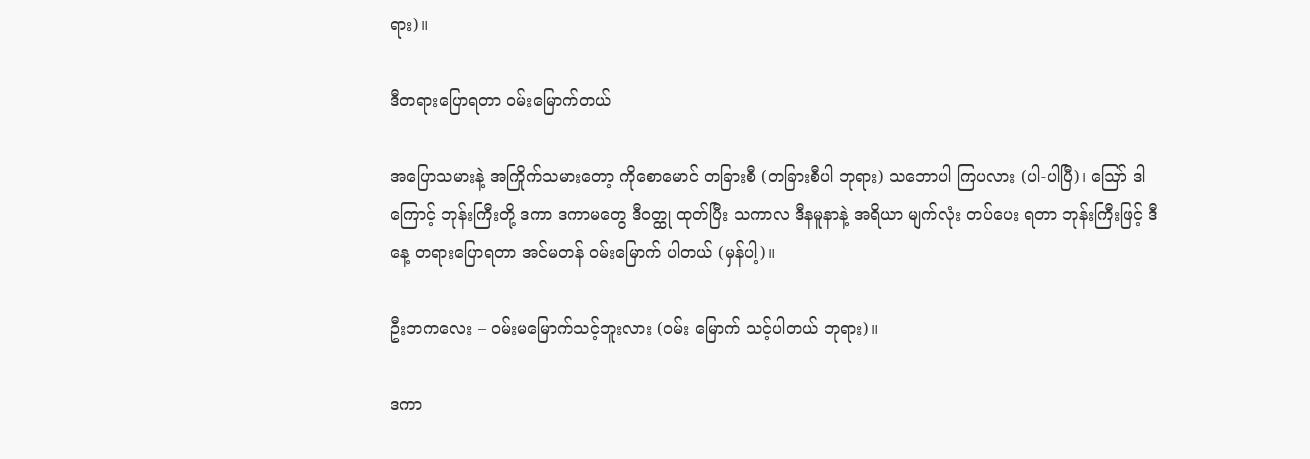ရား)။

ဒီတရားပြောရတာ ဝမ်းမြောက်တယ်

အပြောသမားနဲ့ အကြိုက်သမားတော့ ကိုစောမောင် တခြားစီ (တခြားစီပါ ဘုရား) သဘောပါ ကြပလား (ပါ-ပါပြီ)၊ ဪ ဒါကြောင့် ဘုန်းကြီးတို့ ဒကာ ဒကာမတွေ ဒီဝတ္ထု ထုတ်ပြီး သကာလ ဒီနမူနာနဲ့ အရိယာ မျက်လုံး တပ်ပေး ရတာ ဘုန်းကြီးဖြင့် ဒီနေ့ တရားပြောရတာ အင်မတန် ဝမ်းမြောက် ပါတယ် (မှန်ပါ့)။

ဦးဘကလေး – ဝမ်းမမြောက်သင့်ဘူးလား (ဝမ်း မြောက် သင့်ပါတယ် ဘုရား)။

ဒကာ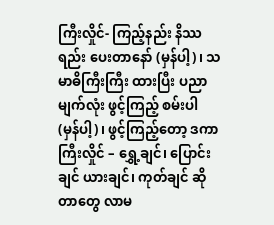ကြီးလှိုင်- ကြည့်နည်း နိဿရည်း ပေးတာနော် (မှန်ပါ့)၊ သမာဓိကြီးကြီး ထားပြီး ပညာ မျက်လုံး ဖွင့်ကြည့် စမ်းပါ (မှန်ပါ့)၊ ဖွင့်ကြည့်တော့ ဒကာကြီးလှိုင် – ရွှေ့ချင်၊ ပြောင်းချင် ယားချင်၊ ကုတ်ချင် ဆိုတာတွေ လာမ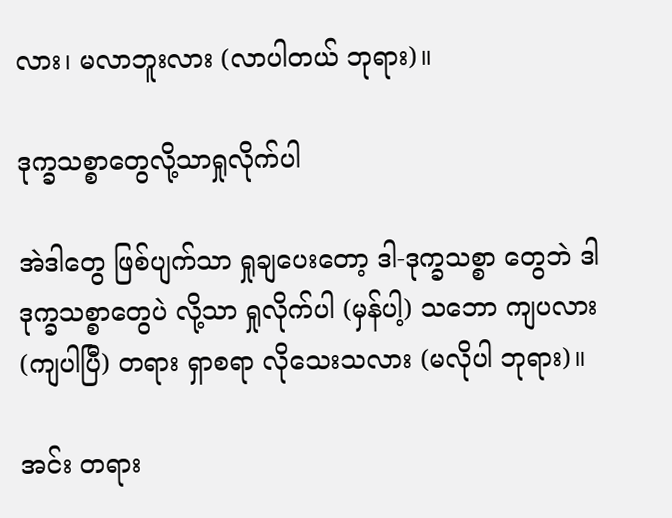လား၊ မလာဘူးလား (လာပါတယ် ဘုရား)။

ဒုက္ခသစ္စာတွေလို့သာရှုလိုက်ပါ

အဲဒါတွေ ဖြစ်ပျက်သာ ရှုချပေးတော့ ဒါ-ဒုက္ခသစ္စာ တွေဘဲ ဒါ ဒုက္ခသစ္စာတွေပဲ လို့သာ ရှုလိုက်ပါ (မှန်ပါ့) သဘော ကျပလား (ကျပါပြီ) တရား ရှာစရာ လိုသေးသလား (မလိုပါ ဘုရား)။

အင်း တရား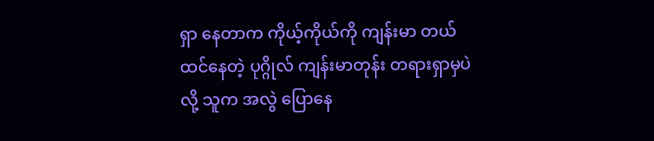ရှာ နေတာက ကိုယ့်ကိုယ်ကို ကျန်းမာ တယ် ထင်နေတဲ့ ပုဂ္ဂိုလ် ကျန်းမာတုန်း တရားရှာမှပဲလို့ သူက အလွဲ ပြောနေ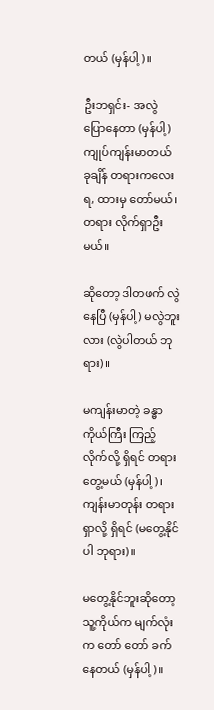တယ် (မှန်ပါ့)။

ဦးဘရှင်း- အလွဲ ပြောနေတာ (မှန်ပါ့) ကျုပ်ကျန်းမာတယ် ခုချိန် တရားကလေး ရ, ထားမှ တော်မယ်၊ တရား လိုက်ရှာဦးမယ်။

ဆိုတော့ ဒါတဖက် လွဲနေပြီ (မှန်ပါ့) မလွဲဘူးလား (လွဲပါတယ် ဘုရား)။

မကျန်းမာတဲ့ ခန္ဓာကိုယ်ကြီး ကြည့်လိုက်လို့ ရှိရင် တရား တွေ့မယ် (မှန်ပါ့)၊ ကျန်းမာတုန်း တရားရှာလို့ ရှိရင် (မတွေ့နိုင်ပါ ဘုရား)။

မတွေ့နိုင်ဘူးဆိုတော့ သူ့ကိုယ်က မျက်လုံးက တော် တော် ခက်နေတယ် (မှန်ပါ့)။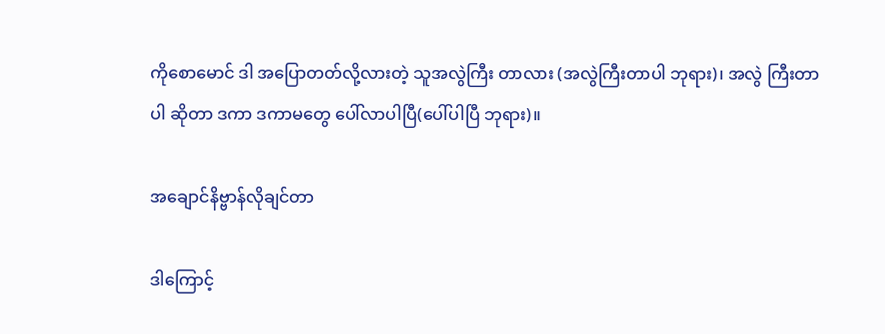ကိုစောမောင် ဒါ အပြောတတ်လို့လားတဲ့ သူအလွဲကြီး တာလား (အလွဲကြီးတာပါ ဘုရား)၊ အလွဲ ကြီးတာပါ ဆိုတာ ဒကာ ဒကာမတွေ ပေါ်လာပါပြီ(ပေါ်ပါပြီ ဘုရား)။

အချောင်နိဗ္ဗာန်လိုချင်တာ

ဒါကြောင့်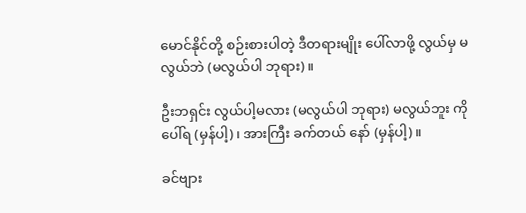မောင်နိုင်တို့ စဉ်းစားပါတဲ့ ဒီတရားမျိုး ပေါ်လာဖို့ လွယ်မှ မလွယ်ဘဲ (မလွယ်ပါ ဘုရား)။

ဦးဘရှင်း လွယ်ပါ့မလား (မလွယ်ပါ ဘုရား) မလွယ်ဘူး ကိုပေါ်ရ (မှန်ပါ့)၊ အားကြီး ခက်တယ် နော် (မှန်ပါ့)။

ခင်ဗျား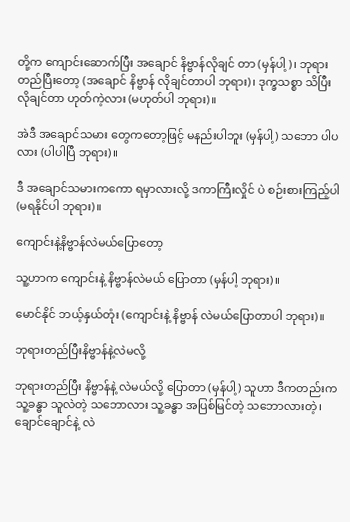တို့က ကျောင်းဆောက်ပြီး အချောင် နိဗ္ဗာန်လိုချင် တာ (မှန်ပါ့)၊ ဘုရား တည်ပြီးတော့ (အချောင် နိဗ္ဗာန် လိုချင်တာပါ ဘုရား)၊ ဒုက္ခသစ္စာ သိပြီး လိုချင်တာ ဟုတ်ကဲ့လား (မဟုတ်ပါ ဘုရား)။

အဲဒီ အချောင်သမား တွေကတော့ဖြင့် မနည်းပါဘူး (မှန်ပါ့) သဘော ပါပလား (ပါပါပြီ ဘုရား)။

ဒီ အချောင်သမားကကော ရမှာလားလို့ ဒကာကြီးလှိုင် ပဲ စဉ်းစားကြည့်ပါ (မရနိုင်ပါ ဘုရား)။

ကျောင်းနဲ့နိဗ္ဗာန်လဲမယ်ပြောတော့

သူ့ဟာက ကျောင်းနဲ့ နိဗ္ဗာန်လဲမယ် ပြောတာ (မှန်ပါ့ ဘုရား)။

မောင်နိုင် ဘယ့်နှယ်တုံး (ကျောင်းနဲ့ နိဗ္ဗာန် လဲမယ်ပြောတာပါ ဘုရား)။

ဘုရားတည်ပြီးနိဗ္ဗာန်နဲ့လဲမလို့

ဘုရားတည်ပြီး နိဗ္ဗာန်နဲ့ လဲမယ်လို့ ပြောတာ (မှန်ပါ့) သူဟာ ဒီကတည်းက သူ့ခန္ဓာ သူလဲတဲ့ သဘောလား သူ့ခန္ဓာ အပြစ်မြင်တဲ့ သဘောလားတဲ့၊ ချောင်ချောင်နဲ့ လဲ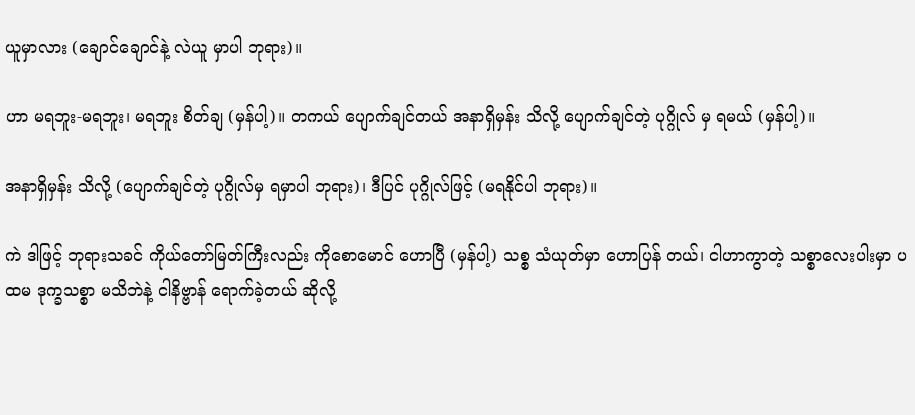ယူမှာလား (ချောင်ချောင်နဲ့ လဲယူ မှာပါ ဘုရား)။

ဟာ မရဘူး-မရဘူး၊ မရဘူး စိတ်ချ (မှန်ပါ့)။ တကယ် ပျောက်ချင်တယ် အနာရှိမှန်း သိလို့ ပျောက်ချင်တဲ့ ပုဂ္ဂိုလ် မှ ရမယ် (မှန်ပါ့)။

အနာရှိမှန်း သိလို့ (ပျောက်ချင်တဲ့ ပုဂ္ဂိုလ်မှ ရမှာပါ ဘုရား)၊ ဒီပြင် ပုဂ္ဂိုလ်ဖြင့် (မရနိုင်ပါ ဘုရား)။

ကဲ ဒါဖြင့် ဘုရားသခင် ကိုယ်တော်မြတ်ကြီးလည်း ကိုစောမောင် ဟောပြီ (မှန်ပါ့) သစ္စ သံယုတ်မှာ ဟောပြန် တယ်၊ ငါဟာကွာတဲ့ သစ္စာလေးပါးမှာ ပထမ ဒုက္ခသစ္စာ မသိဘဲနဲ့ ငါနိဗ္ဗာန် ရောက်ခဲ့တယ် ဆိုလို့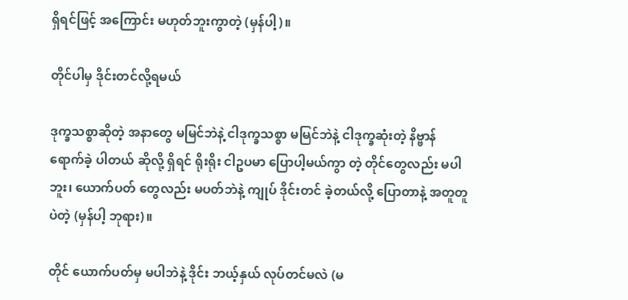ရှိရင်ဖြင့် အကြောင်း မဟုတ်ဘူးကွာတဲ့ (မှန်ပါ့)။

တိုင်ပါမှ ဒိုင်းတင်လို့ရမယ်

ဒုက္ခသစ္စာဆိုတဲ့ အနာတွေ မမြင်ဘဲနဲ့ ငါဒုက္ခသစ္စာ မမြင်ဘဲနဲ့ ငါဒုက္ခဆုံးတဲ့ နိဗ္ဗာန် ရောက်ခဲ့ ပါတယ် ဆိုလို့ ရှိရင် ရိုးရိုး ငါဥပမာ ပြောပါ့မယ်ကွာ တဲ့ တိုင်တွေလည်း မပါဘူး၊ ယောက်ပတ် တွေလည်း မပတ်ဘဲနဲ့ ကျုပ် ဒိုင်းတင် ခဲ့တယ်လို့ ပြောတာနဲ့ အတူတူပဲတဲ့ (မှန်ပါ့ ဘုရား)။

တိုင် ယောက်ပတ်မှ မပါဘဲနဲ့ ဒိုင်း ဘယ့်နှယ် လုပ်တင်မလဲ (မ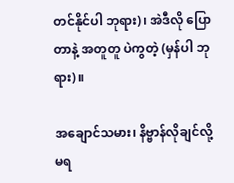တင်နိုင်ပါ ဘုရား)၊ အဲဒီလို ပြောတာနဲ့ အတူတူ ပဲကွတဲ့ (မှန်ပါ ဘုရား)။

အချောင်သမား၊ နိဗ္ဗာန်လိုချင်လို့မရ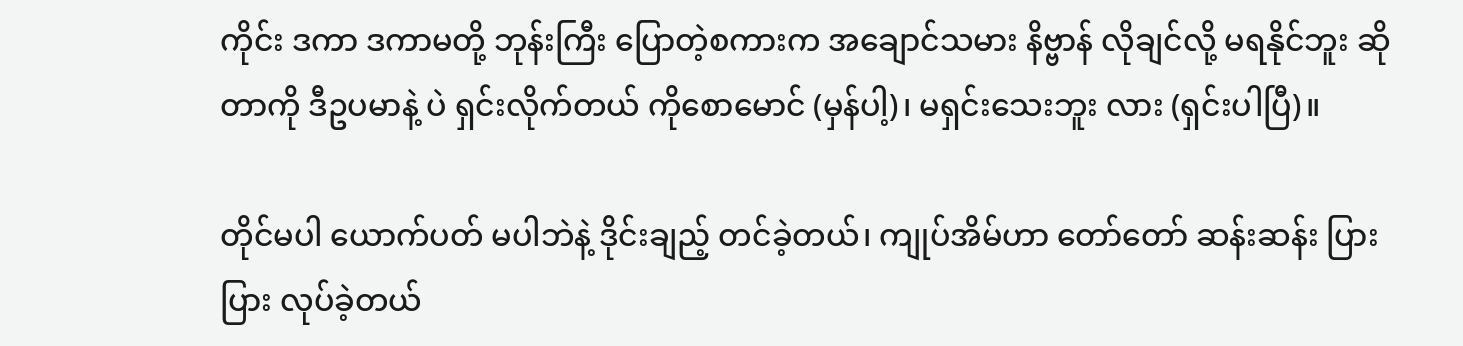ကိုင်း ဒကာ ဒကာမတို့ ဘုန်းကြီး ပြောတဲ့စကားက အချောင်သမား နိဗ္ဗာန် လိုချင်လို့ မရနိုင်ဘူး ဆိုတာကို ဒီဥပမာနဲ့ ပဲ ရှင်းလိုက်တယ် ကိုစောမောင် (မှန်ပါ့)၊ မရှင်းသေးဘူး လား (ရှင်းပါပြီ)။

တိုင်မပါ ယောက်ပတ် မပါဘဲနဲ့ ဒိုင်းချည့် တင်ခဲ့တယ်၊ ကျုပ်အိမ်ဟာ တော်တော် ဆန်းဆန်း ပြားပြား လုပ်ခဲ့တယ်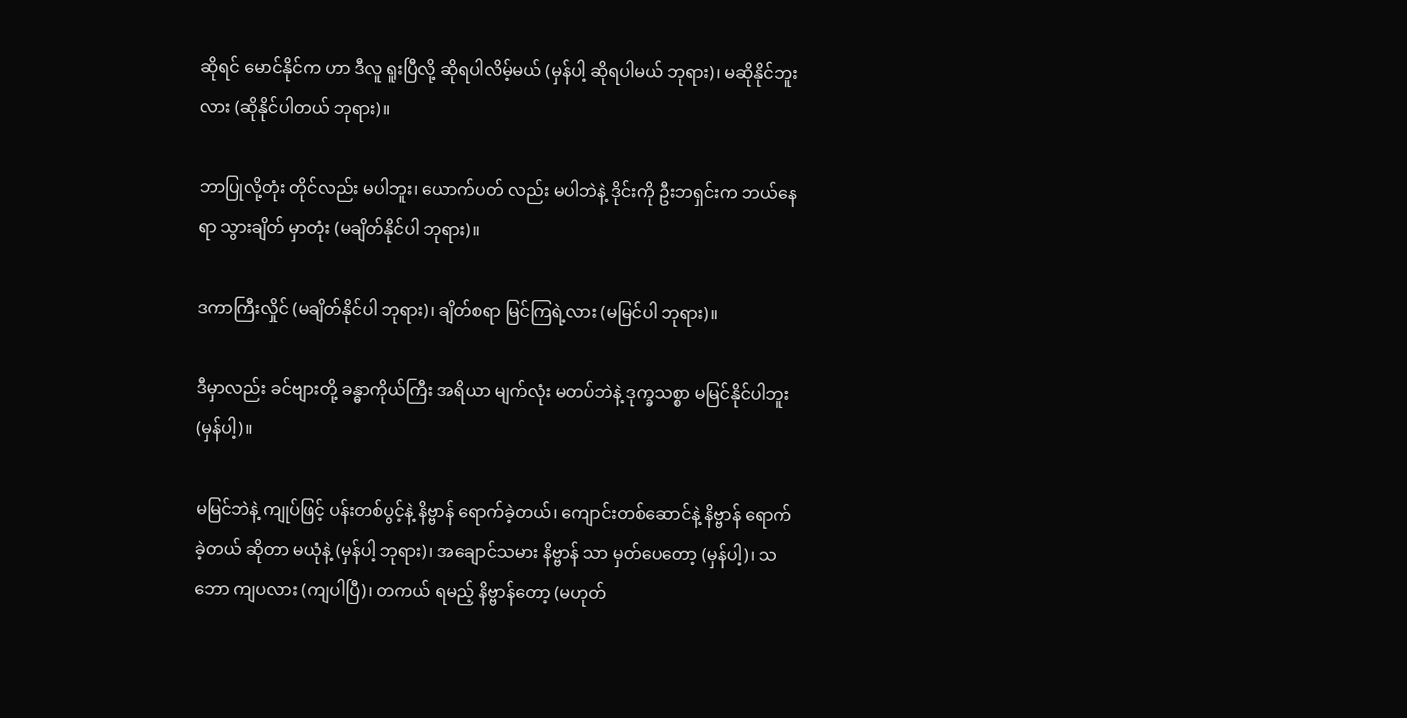ဆိုရင် မောင်နိုင်က ဟာ ဒီလူ ရူးပြီလို့ ဆိုရပါလိမ့်မယ် (မှန်ပါ့ ဆိုရပါမယ် ဘုရား)၊ မဆိုနိုင်ဘူးလား (ဆိုနိုင်ပါတယ် ဘုရား)။

ဘာပြုလို့တုံး တိုင်လည်း မပါဘူး၊ ယောက်ပတ် လည်း မပါဘဲနဲ့ ဒိုင်းကို ဦးဘရှင်းက ဘယ်နေရာ သွားချိတ် မှာတုံး (မချိတ်နိုင်ပါ ဘုရား)။

ဒကာကြီးလှိုင် (မချိတ်နိုင်ပါ ဘုရား)၊ ချိတ်စရာ မြင်ကြရဲ့လား (မမြင်ပါ ဘုရား)။

ဒီမှာလည်း ခင်ဗျားတို့ ခန္ဓာကိုယ်ကြီး အရိယာ မျက်လုံး မတပ်ဘဲနဲ့ ဒုက္ခသစ္စာ မမြင်နိုင်ပါဘူး (မှန်ပါ့)။

မမြင်ဘဲနဲ့ ကျုပ်ဖြင့် ပန်းတစ်ပွင့်နဲ့ နိဗ္ဗာန် ရောက်ခဲ့တယ်၊ ကျောင်းတစ်ဆောင်နဲ့ နိဗ္ဗာန် ရောက်ခဲ့တယ် ဆိုတာ မယုံနဲ့ (မှန်ပါ့ ဘုရား)၊ အချောင်သမား နိဗ္ဗာန် သာ မှတ်ပေတော့ (မှန်ပါ့)၊ သဘော ကျပလား (ကျပါပြီ)၊ တကယ် ရမည့် နိဗ္ဗာန်တော့ (မဟုတ်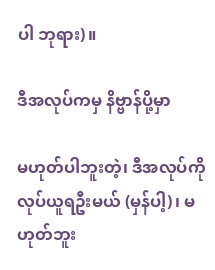ပါ ဘုရား)။

ဒီအလုပ်ကမှ နိဗ္ဗာန်ပို့မှာ

မဟုတ်ပါဘူးတဲ့၊ ဒီအလုပ်ကို လုပ်ယူရဦးမယ် (မှန်ပါ့)၊ မဟုတ်ဘူး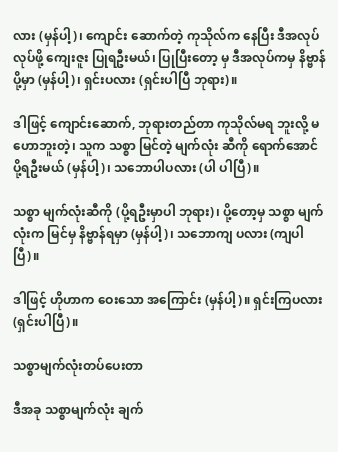လား (မှန်ပါ့)၊ ကျောင်း ဆောက်တဲ့ ကုသိုလ်က နေပြီး ဒီအလုပ် လုပ်ဖို့ ကျေးဇူး ပြုရဦးမယ်၊ ပြုပြီးတော့ မှ ဒီအလုပ်ကမှ နိဗ္ဗာန်ပို့မှာ (မှန်ပါ့)၊ ရှင်းပလား (ရှင်းပါပြီ ဘုရား)။

ဒါဖြင့် ကျောင်းဆောက်, ဘုရားတည်တာ ကုသိုလ်မရ ဘူးလို့ မဟောဘူးတဲ့၊ သူက သစ္စာ မြင်တဲ့ မျက်လုံး ဆီကို ရောက်အောင် ပို့ရဦးမယ် (မှန်ပါ့)၊ သဘောပါပလား (ပါ ပါပြီ)။

သစ္စာ မျက်လုံးဆီကို (ပို့ရဦးမှာပါ ဘုရား)၊ ပို့တော့မှ သစ္စာ မျက်လုံးက မြင်မှ နိဗ္ဗာန်ရမှာ (မှန်ပါ့)၊ သဘောကျ ပလား (ကျပါပြီ)။

ဒါဖြင့် ဟိုဟာက ဝေးသော အကြောင်း (မှန်ပါ့)။ ရှင်းကြပလား (ရှင်းပါပြီ)။

သစ္စာမျက်လုံးတပ်ပေးတာ

ဒီအခု သစ္စာမျက်လုံး ချက်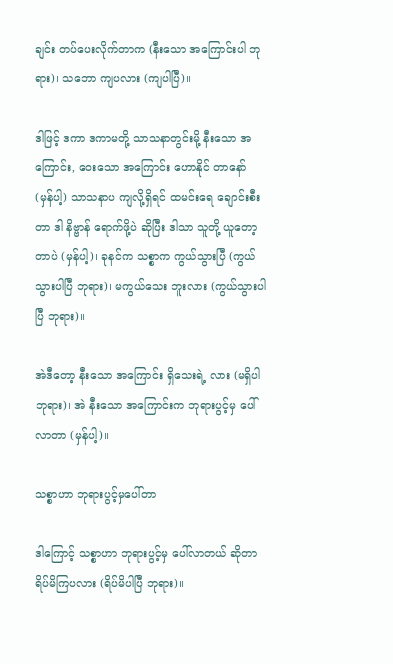ချင်း တပ်ပေးလိုက်တာက (နီးသော အကြောင်းပါ ဘုရား)၊ သဘော ကျပလား (ကျပါပြီ)။

ဒါဖြင့် ဒကာ ဒကာမတို့ သာသနာတွင်းမို့ နီးသော အကြောင်း, ဝေးသော အကြောင်း ဟောနိုင် တာနော် (မှန်ပါ့) သာသနာပ ကျလို့ရှိရင် ထမင်းရေ ချောင်းစီးတာ ဒါ နိဗ္ဗာန် ရောက်ဖို့ပဲ ဆိုပြီး ဒါသာ သူတို့ ယူတော့တာပဲ (မှန်ပါ့)၊ ခုနင်က သစ္စာက ကွယ်သွားပြီ (ကွယ်သွားပါပြီ ဘုရား)၊ မကွယ်သေး ဘူးလား (ကွယ်သွားပါပြီ ဘုရား)။

အဲဒီတော့ နီးသော အကြောင်း ရှိသေးရဲ့ လား (မရှိပါ ဘုရား)၊ အဲ နီးသော အကြောင်းက ဘုရားပွင့်မှ ပေါ်လာတာ (မှန်ပါ့)။

သစ္စာဟာ ဘုရားပွင့်မှပေါ်တာ

ဒါကြောင့် သစ္စာဟာ ဘုရားပွင့်မှ ပေါ်လာတယ် ဆိုတာ ရိပ်မိကြပလား (ရိပ်မိပါပြီ ဘုရား)။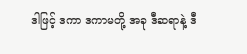ဒါဖြင့် ဒကာ ဒကာမတို့ အခု ဒီဆရာနဲ့ ဒီ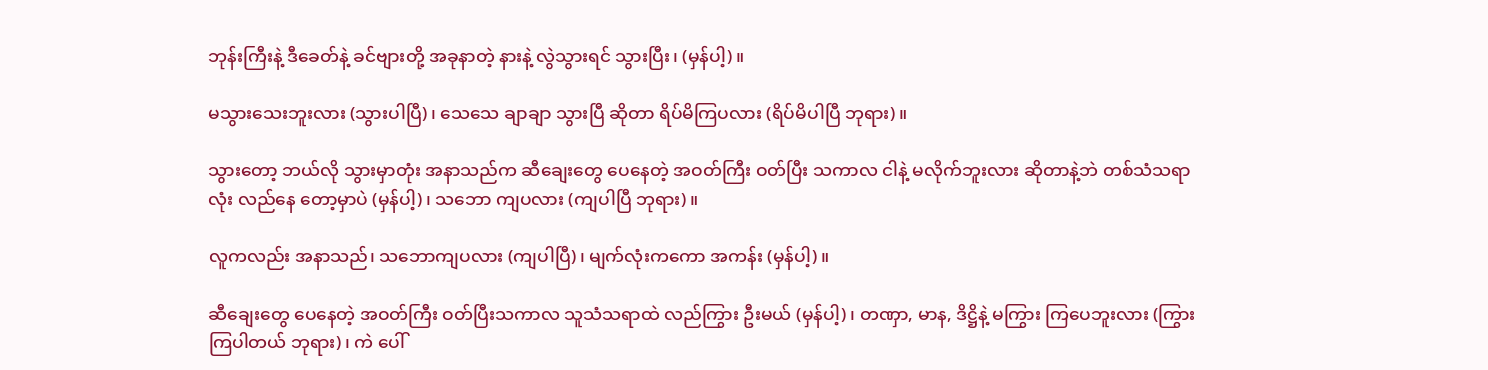ဘုန်းကြီးနဲ့ ဒီခေတ်နဲ့ ခင်ဗျားတို့ အခုနာတဲ့ နားနဲ့ လွဲသွားရင် သွားပြီး၊ (မှန်ပါ့)။

မသွားသေးဘူးလား (သွားပါပြီ)၊ သေသေ ချာချာ သွားပြီ ဆိုတာ ရိပ်မိကြပလား (ရိပ်မိပါပြီ ဘုရား)။

သွားတော့ ဘယ်လို သွားမှာတုံး အနာသည်က ဆီချေးတွေ ပေနေတဲ့ အဝတ်ကြီး ဝတ်ပြီး သကာလ ငါနဲ့ မလိုက်ဘူးလား ဆိုတာနဲ့ဘဲ တစ်သံသရာလုံး လည်နေ တော့မှာပဲ (မှန်ပါ့)၊ သဘော ကျပလား (ကျပါပြီ ဘုရား)။

လူကလည်း အနာသည်၊ သဘောကျပလား (ကျပါပြီ)၊ မျက်လုံးကကော အကန်း (မှန်ပါ့)။

ဆီချေးတွေ ပေနေတဲ့ အဝတ်ကြီး ဝတ်ပြီးသကာလ သူသံသရာထဲ လည်ကြွား ဦးမယ် (မှန်ပါ့)၊ တဏှာ, မာန, ဒိဋ္ဌိနဲ့ မကြွား ကြပေဘူးလား (ကြွားကြပါတယ် ဘုရား)၊ ကဲ ပေါ်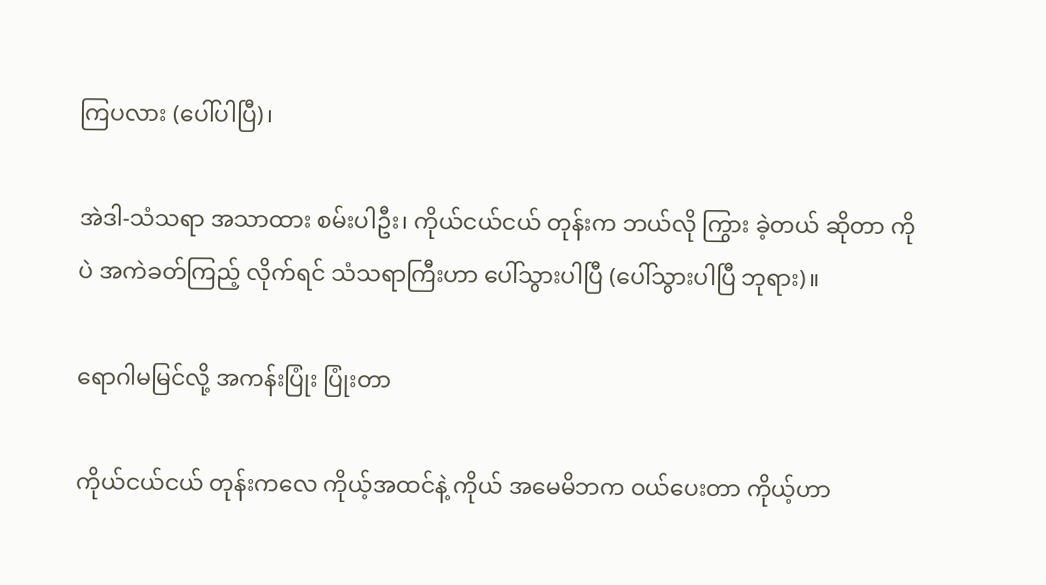ကြပလား (ပေါ်ပါပြီ)၊

အဲဒါ-သံသရာ အသာထား စမ်းပါဦး၊ ကိုယ်ငယ်ငယ် တုန်းက ဘယ်လို ကြွား ခဲ့တယ် ဆိုတာ ကိုပဲ အကဲခတ်ကြည့် လိုက်ရင် သံသရာကြီးဟာ ပေါ်သွားပါပြီ (ပေါ်သွားပါပြီ ဘုရား)။

ရောဂါမမြင်လို့ အကန်းပြုံး ပြုံးတာ

ကိုယ်ငယ်ငယ် တုန်းကလေ ကိုယ့်အထင်နဲ့ ကိုယ် အမေမိဘက ဝယ်ပေးတာ ကိုယ့်ဟာ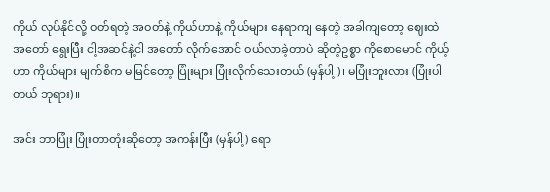ကိုယ် လုပ်နိုင်လို့ ဝတ်ရတဲ့ အဝတ်နဲ့ ကိုယ်ဟာနဲ့ ကိုယ်များ နေရာကျ နေတဲ့ အခါကျတော့ ဈေးထဲ အတော် ရွေးပြီး ငါ့အဆင်နဲ့ငါ အတော် လိုက်အောင် ဝယ်လာခဲ့တာပဲ ဆိုတဲ့ဥစ္စာ ကိုစောမောင် ကိုယ့်ဟာ ကိုယ်များ မျက်စိက မမြင်တော့ ပြုံးများ ပြုံးလိုက်သေးတယ် (မှန်ပါ့)၊ မပြုံးဘူးလား (ပြုံးပါတယ် ဘုရား)။

အင်း ဘာပြုံး ပြုံးတာတုံးဆိုတော့ အကန်းပြီး (မှန်ပါ့) ရော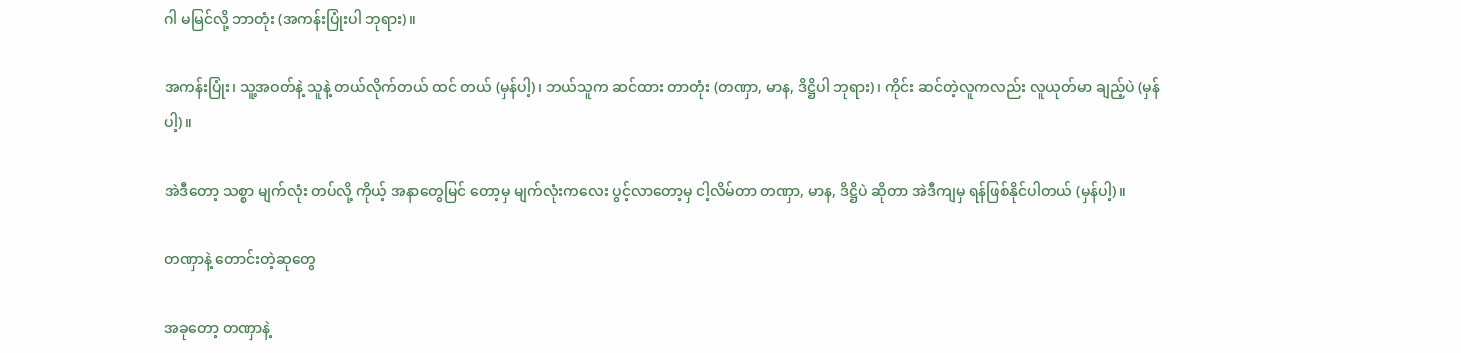ဂါ မမြင်လို့ ဘာတုံး (အကန်းပြုံးပါ ဘုရား)။

အကန်းပြုံး၊ သူ့အဝတ်နဲ့ သူနဲ့ တယ်လိုက်တယ် ထင် တယ် (မှန်ပါ့)၊ ဘယ်သူက ဆင်ထား တာတုံး (တဏှာ, မာန, ဒိဋ္ဌိပါ ဘုရား)၊ ကိုင်း ဆင်တဲ့လူကလည်း လူယုတ်မာ ချည့်ပဲ (မှန်ပါ့)။

အဲဒီတော့ သစ္စာ မျက်လုံး တပ်လို့ ကိုယ့် အနာတွေမြင် တော့မှ မျက်လုံးကလေး ပွင့်လာတော့မှ ငါ့လိမ်တာ တဏှာ, မာန, ဒိဋ္ဌိပဲ ဆိုတာ အဲဒီကျမှ ရန်ဖြစ်နိုင်ပါတယ် (မှန်ပါ့)။

တဏှာနဲ့ တောင်းတဲ့ဆုတွေ

အခုတော့ တဏှာနဲ့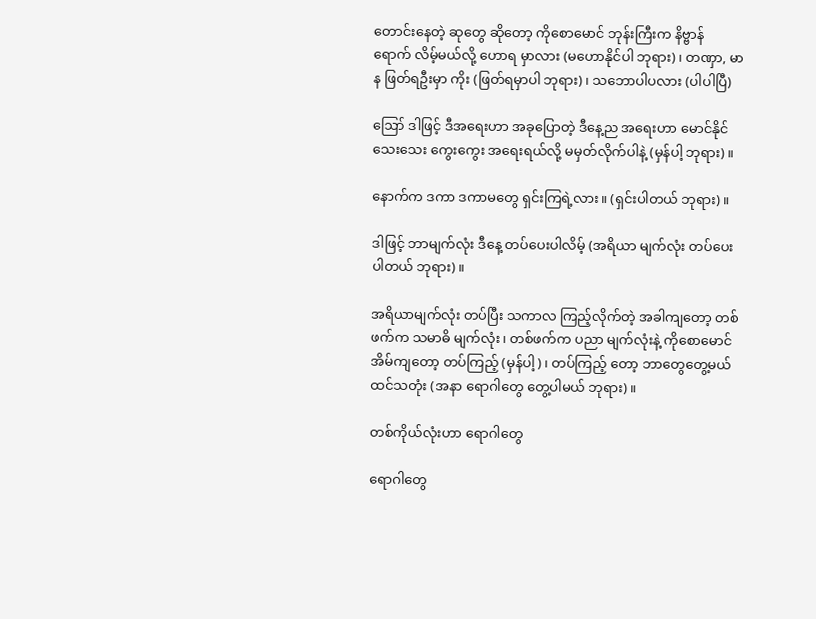တောင်းနေတဲ့ ဆုတွေ ဆိုတော့ ကိုစောမောင် ဘုန်းကြီးက နိဗ္ဗာန် ရောက် လိမ့်မယ်လို့ ဟောရ မှာလား (မဟောနိုင်ပါ ဘုရား)၊ တဏှာ, မာန ဖြတ်ရဦးမှာ ကိုး (ဖြတ်ရမှာပါ ဘုရား)၊ သဘောပါပလား (ပါပါပြီ)

ဪ ဒါဖြင့် ဒီအရေးဟာ အခုပြောတဲ့ ဒီနေ့ည အရေးဟာ မောင်နိုင် သေးသေး ကွေးကွေး အရေးရယ်လို့ မမှတ်လိုက်ပါနဲ့ (မှန်ပါ့ ဘုရား)။

နောက်က ဒကာ ဒကာမတွေ ရှင်းကြရဲ့လား။ (ရှင်းပါတယ် ဘုရား)။

ဒါဖြင့် ဘာမျက်လုံး ဒီနေ့ တပ်ပေးပါလိမ့် (အရိယာ မျက်လုံး တပ်ပေးပါတယ် ဘုရား)။

အရိယာမျက်လုံး တပ်ပြီး သကာလ ကြည့်လိုက်တဲ့ အခါကျတော့ တစ်ဖက်က သမာဓိ မျက်လုံး၊ တစ်ဖက်က ပညာ မျက်လုံးနဲ့ ကိုစောမောင် အိမ်ကျတော့ တပ်ကြည့် (မှန်ပါ့)၊ တပ်ကြည့် တော့ ဘာတွေတွေ့မယ် ထင်သတုံး (အနာ ရောဂါတွေ တွေ့ပါမယ် ဘုရား)။

တစ်ကိုယ်လုံးဟာ ရောဂါတွေ

ရောဂါတွေ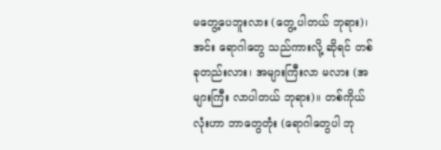မတွေ့ပေဘူးလား (တွေ့ ပါတယ် ဘုရား)၊ အင်း ရောဂါတွေ သည်ကားလို့ ဆိုရင် တစ်ခုတည်းလား၊ အများကြီးလာ မလား (အများကြီး လာပါတယ် ဘုရား)။ တစ်ကိုယ်လုံးဟာ ဘာတွေတုံး (ရောဂါတွေပါ ဘု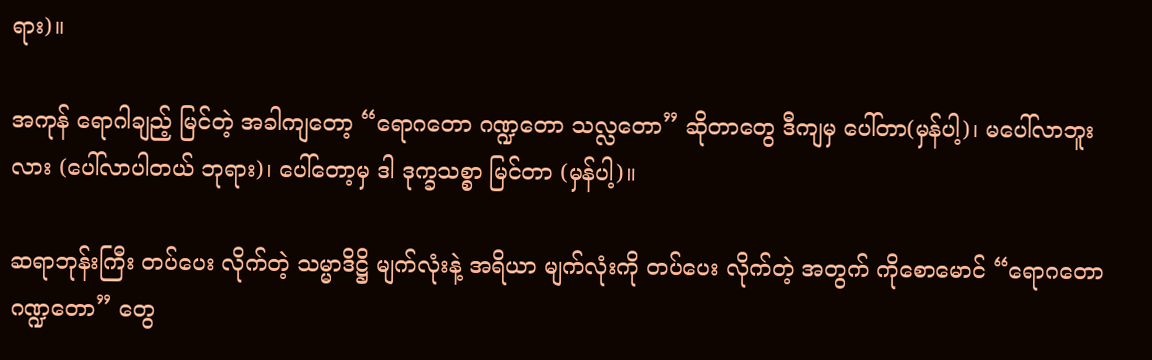ရား)။

အကုန် ရောဂါချည့် မြင်တဲ့ အခါကျတော့ “ရောဂတော ဂဏ္ဍတော သလ္လတော” ဆိုတာတွေ ဒီကျမှ ပေါ်တာ(မှန်ပါ့)၊ မပေါ်လာဘူးလား (ပေါ်လာပါတယ် ဘုရား)၊ ပေါ်တော့မှ ဒါ ဒုက္ခသစ္စာ မြင်တာ (မှန်ပါ့)။

ဆရာဘုန်းကြီး တပ်ပေး လိုက်တဲ့ သမ္မာဒိဋ္ဌိ မျက်လုံးနဲ့ အရိယာ မျက်လုံးကို တပ်ပေး လိုက်တဲ့ အတွက် ကိုစောမောင် “ရောဂတော ဂဏ္ဍတော” တွေ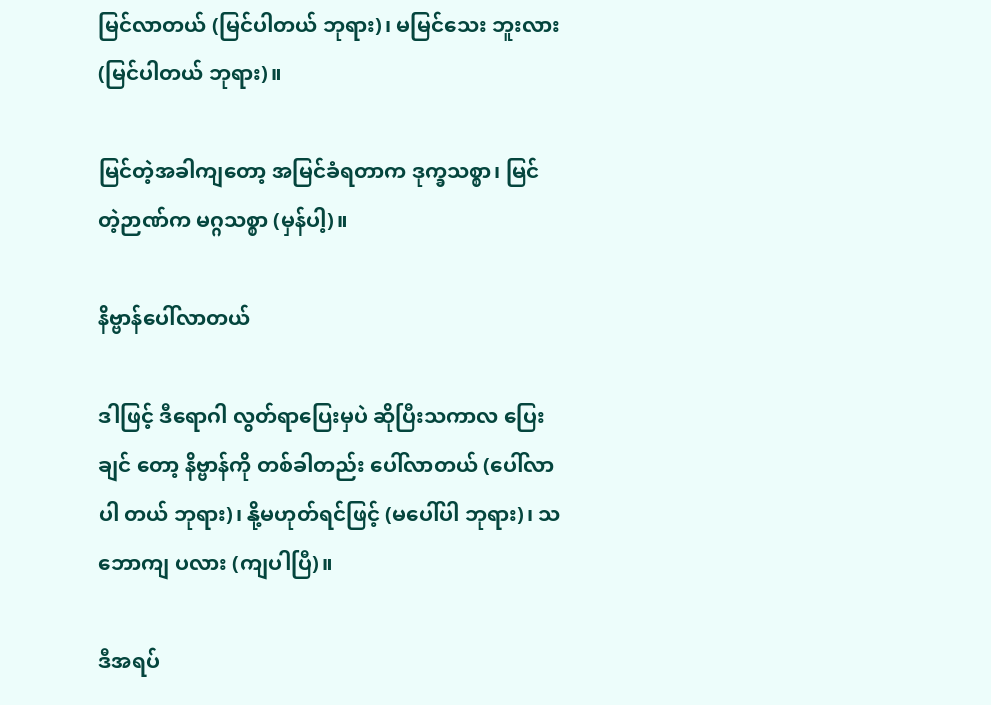မြင်လာတယ် (မြင်ပါတယ် ဘုရား)၊ မမြင်သေး ဘူးလား (မြင်ပါတယ် ဘုရား)။

မြင်တဲ့အခါကျတော့ အမြင်ခံရတာက ဒုက္ခသစ္စာ၊ မြင် တဲ့ဉာဏ်က မဂ္ဂသစ္စာ (မှန်ပါ့)။

နိဗ္ဗာန်ပေါ်လာတယ်

ဒါဖြင့် ဒီရောဂါ လွတ်ရာပြေးမှပဲ ဆိုပြီးသကာလ ပြေးချင် တော့ နိဗ္ဗာန်ကို တစ်ခါတည်း ပေါ်လာတယ် (ပေါ်လာပါ တယ် ဘုရား)၊ နို့မဟုတ်ရင်ဖြင့် (မပေါ်ပါ ဘုရား)၊ သဘောကျ ပလား (ကျပါပြီ)။

ဒီအရပ်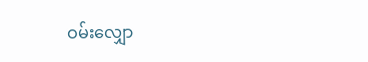ဝမ်းလျှော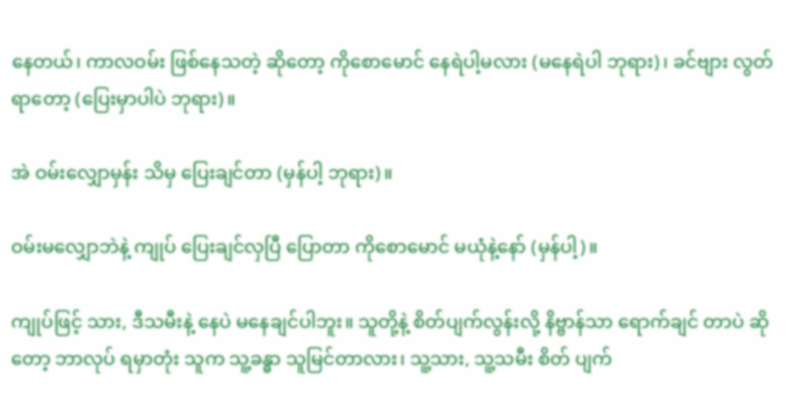နေတယ်၊ ကာလဝမ်း ဖြစ်နေသတဲ့ ဆိုတော့ ကိုစောမောင် နေရဲပါ့မလား (မနေရဲပါ ဘုရား)၊ ခင်ဗျား လွတ်ရာတော့ (ပြေးမှာပါပဲ ဘုရား)။

အဲ ဝမ်းလျှောမှန်း သိမှ ပြေးချင်တာ (မှန်ပါ့ ဘုရား)။

ဝမ်းမလျှောဘဲနဲ့ ကျုပ် ပြေးချင်လှပြီ ပြောတာ ကိုစောမောင် မယုံနဲ့နော် (မှန်ပါ့)။

ကျုပ်ဖြင့် သား, ဒီသမီးနဲ့ နေပဲ မနေချင်ပါဘူး။ သူတို့နဲ့ စိတ်ပျက်လွန်းလို့ နိဗ္ဗာန်သာ ရောက်ချင် တာပဲ ဆိုတော့ ဘာလုပ် ရမှာတုံး သူက သူ့ခန္ဓာ သူမြင်တာလား၊ သူ့သား, သူ့သမီး စိတ် ပျက်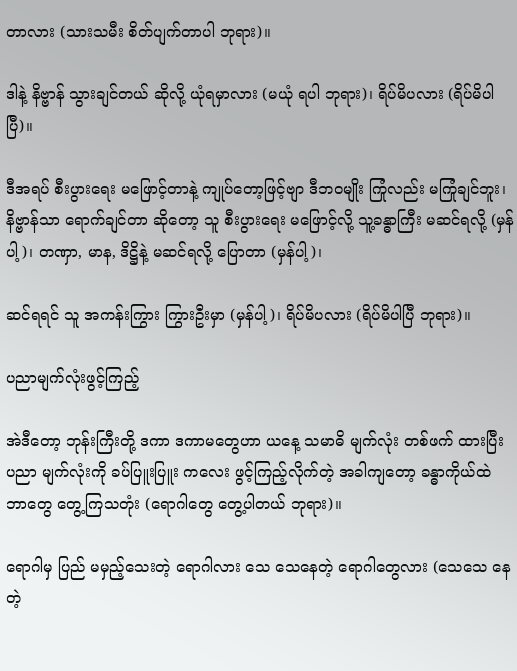တာလား (သားသမီး စိတ်ပျက်တာပါ ဘုရား)။

ဒါနဲ့ နိဗ္ဗာန် သွားချင်တယ် ဆိုလို့ ယုံရမှာလား (မယုံ ရပါ ဘုရား)၊ ရိပ်မိပလား (ရိပ်မိပါပြီ)။

ဒီအရပ် စီးပွားရေး မဖြောင့်တာနဲ့ ကျုပ်တော့ဖြင့်ဗျာ ဒီဘဝမျိုး ကြုံလည်း မကြုံချင်ဘူး၊ နိဗ္ဗာန်သာ ရောက်ချင်တာ ဆိုတော့ သူ စီးပွားရေး မဖြောင့်လို့ သူ့ခန္ဓာကြီး မဆင်ရလို့ (မှန်ပါ့)၊ တဏှာ, မာန, ဒိဋ္ဌိနဲ့ မဆင်ရလို့ ပြောတာ (မှန်ပါ့)၊

ဆင်ရရင် သူ အကန်းကြွား ကြွားဦးမှာ (မှန်ပါ့)၊ ရိပ်မိပလား (ရိပ်မိပါပြီ ဘုရား)။

ပညာမျက်လုံးဖွင့်ကြည့်

အဲဒီတော့ ဘုန်းကြီးတို့ ဒကာ ဒကာမတွေဟာ ယနေ့ သမာဓိ မျက်လုံး တစ်ဖက် ထားပြီး ပညာ မျက်လုံးကို ခပ်ပြူးပြူး ကလေး ဖွင့်ကြည့်လိုက်တဲ့ အခါကျတော့ ခန္ဓာကိုယ်ထဲ ဘာတွေ တွေ့ကြသတုံး (ရောဂါတွေ တွေ့ပါတယ် ဘုရား)။

ရောဂါမှ ပြည် မမှည့်သေးတဲ့ ရောဂါလား သေ သေနေတဲ့ ရောဂါတွေလား (သေသေ နေတဲ့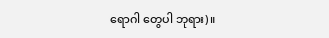ရောဂါ တွေပါ ဘုရား)။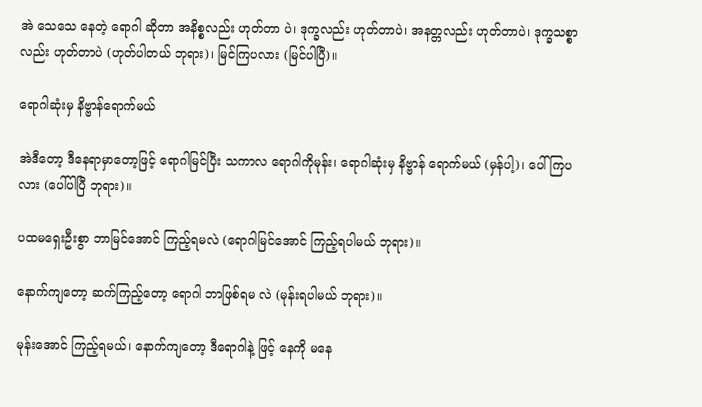အဲ သေသေ နေတဲ့ ရောဂါ ဆိုတာ အနိစ္စလည်း ဟုတ်တာ ပဲ၊ ဒုက္ခလည်း ဟုတ်တာပဲ၊ အနတ္တလည်း ဟုတ်တာပဲ၊ ဒုက္ခသစ္စာ လည်း ဟုတ်တာပဲ (ဟုတ်ပါတယ် ဘုရား)၊ မြင်ကြပလား (မြင်ပါပြီ)။

ရောဂါဆုံးမှ နိဗ္ဗာန်ရောက်မယ်

အဲဒီတော့ ဒီနေရာမှာတော့ဖြင့် ရောဂါမြင်ပြီး သကာလ ရောဂါကိုမုန်း၊ ရောဂါဆုံးမှ နိဗ္ဗာန် ရောက်မယ် (မှန်ပါ့)၊ ပေါ်ကြပလား (ပေါ်ပါပြီ ဘုရား)။

ပထမရှေးဦးစွာ ဘာမြင်အောင် ကြည့်ရမလဲ (ရောဂါမြင်အောင် ကြည့်ရပါမယ် ဘုရား)။

နောက်ကျတော့ ဆက်ကြည့်တော့ ရောဂါ ဘာဖြစ်ရမ လဲ (မုန်းရပါမယ် ဘုရား)။

မုန်းအောင် ကြည့်ရမယ်၊ နောက်ကျတော့ ဒီရောဂါနဲ့ ဖြင့် နေကို မနေ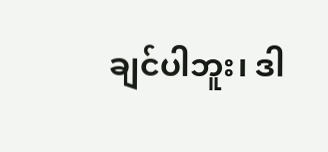ချင်ပါဘူး၊ ဒါ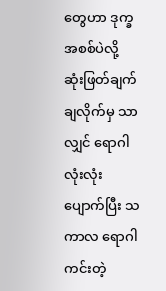တွေဟာ ဒုက္ခအစစ်ပဲလို့ ဆုံးဖြတ်ချက် ချလိုက်မှ သာလျှင် ရောဂါလုံးလုံး ပျောက်ပြီး သကာလ ရောဂါ ကင်းတဲ့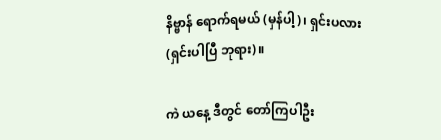နိဗ္ဗာန် ရောက်ရမယ် (မှန်ပါ့)၊ ရှင်းပလား (ရှင်းပါပြီ ဘုရား)။

ကဲ ယနေ့ ဒီတွင် တော်ကြပါဦး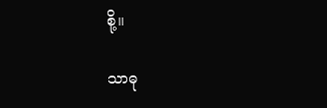စို့။

သာဓု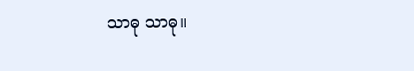သာဓု သာဓု။